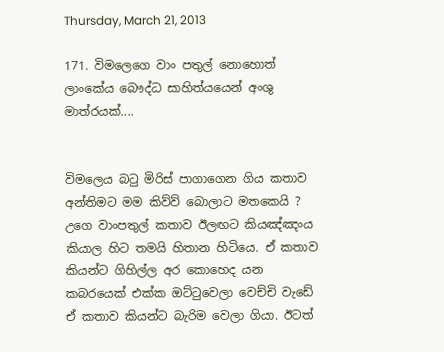Thursday, March 21, 2013

171. විමලෙගෙ වාං පතුල් නොහොත් ලාංකේය බෞද්ධ සාහිත්යයෙන් අංශු මාත්රයක්....


විමලෙය බටු මිරිස් පාගාගෙන ගිය කතාව අන්තිමට මම කිව්ව් බොලාට මතකෙයි ? උගෙ වාංපතුල් කතාව ඊලඟට කියඤ්ඤංය කියාල හිට තමයි හිතාන හිටියෙ. ඒ කතාව කියන්ට ගිහිල්ල අර කොහෙද යන කබරයෙක් එක්ක ඔට්ටුවෙලා වෙච්චි වැඩේ ඒ කතාව කියන්ට බැරිම වෙලා ගියා. ඊටත්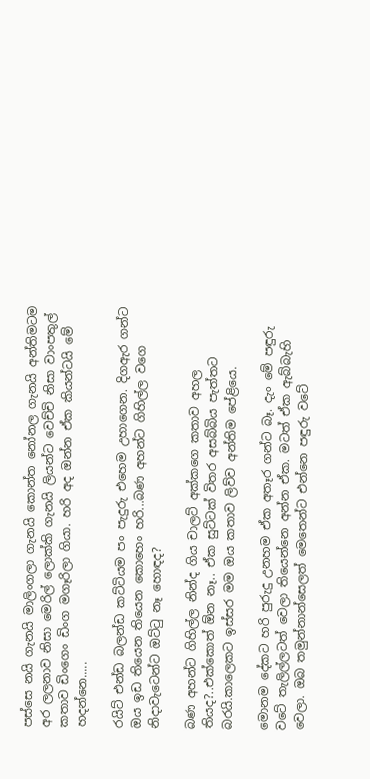පස්සෙ නයි ගැනයි මාලිංගලා ගැනයි කොන්ත නෝනල ගැනයි අන්තිමටම අර ලලනාව නිසා මෙරිල් ලොක්කි ගැනයි ලියන්ට වෙච්චි නිසා වාංපතුල් කතාව ඩිංගෙං ඩිංග මගෑරිලා ගියා. හරි අද ඔන්න ඒක කියන්ටයි මේ හදන්නෙ.....

රයිට් එන්ඩ බලන්ඩ කට්ටියම පං පැදුරු එහෙම උහාගෙන. දිගඇර ගන්ට ඔය ඉඩ තියෙන තියෙන කොහෙං හරි...බණ අහන්ට ගිහිල්ල වගෙ නිදාවැටෙන්ට ඔට්ටු නෑ හොඳද?

බණ අහන්ට ගිහිල්ල නින්ද ගිය චාලට් අක්කගෙ කතාව අහල තියද?..එක්කොත් ඕන නෑ.. ඒක සුට්ටක් විතර අසබ්බිය පැත්තට බරයි.කාලෙකට ඉස්සර මම ඔය කතාව ලිව්ව අන්තිම පේළියෙ.

මොනම දේකට හරි පුරුදු උනහම ඒක අතෑර ගන්ට බෑ. දැං මේ පඳුරු වටේ තැලිල්ලටත් වෙලා තියෙන්නෙ අන්න ඒක. මටත් ඒක ඇබ්බැහි වෙලා. ඔබ තමුන්නාන්සෙලත් මෙතෙන්ට එන්නෙ පඳුරු වටේ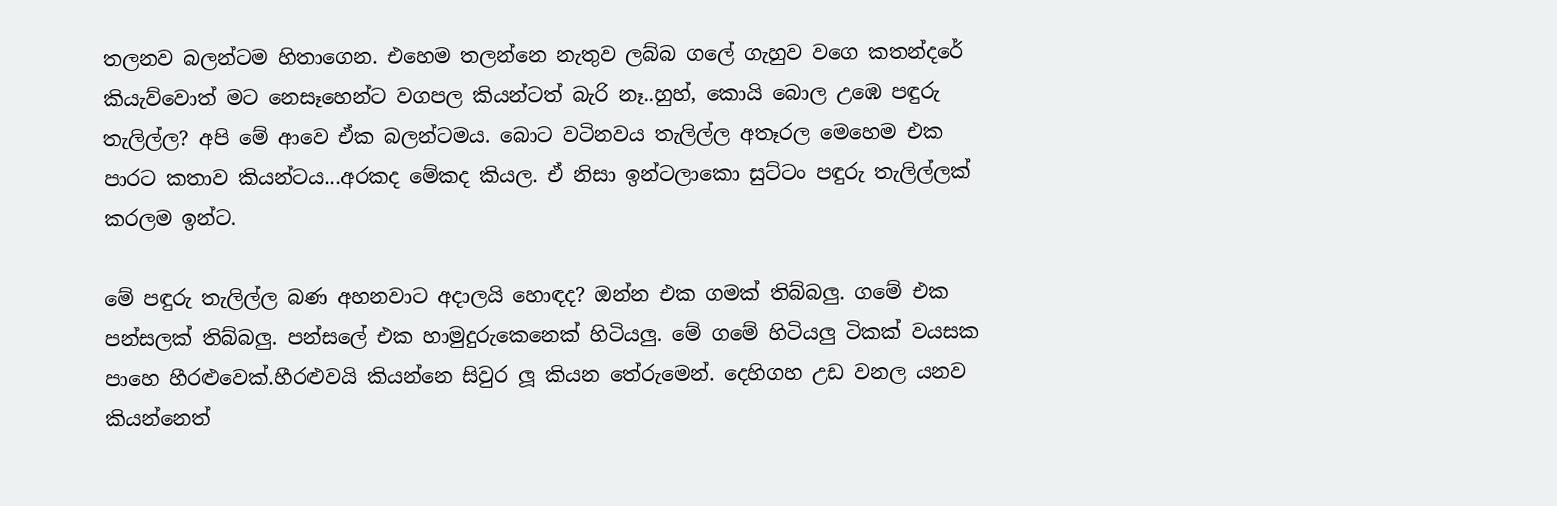තලනව බලන්ටම හිතාගෙන. එහෙම තලන්නෙ නැතුව ලබ්බ ගලේ ගැහුව වගෙ කතන්දරේ කියැව්වොත් මට නෙසෑහෙන්ට වගපල කියන්ටත් බැරි නෑ..හුහ්, කොයි බොල උඹෙ පඳුරු තැලිල්ල? අපි මේ ආවෙ ඒක බලන්ටමය. බොට වටිනවය තැලිල්ල අතෑරල මෙහෙම එක පාරට කතාව කියන්ටය...අරකද මේකද කියල. ඒ නිසා ඉන්ටලාකො සුට්ටං පඳුරු තැලිල්ලක් කරලම ඉන්ට.

මේ පඳුරු තැලිල්ල බණ අහනවාට අදාලයි හොඳද? ඔන්න එක ගමක් තිබ්බලු. ගමේ එක පන්සලක් තිබ්බලු. පන්සලේ එක හාමුදුරුකෙනෙක් හිටියලු. මේ ගමේ හිටියලු ටිකක් වයසක පාහෙ හීරළුවෙක්.හීරළුවයි කියන්නෙ සිවුර ලූ කියන තේරුමෙන්. දෙහිගහ උඩ වනල යනව කියන්නෙත්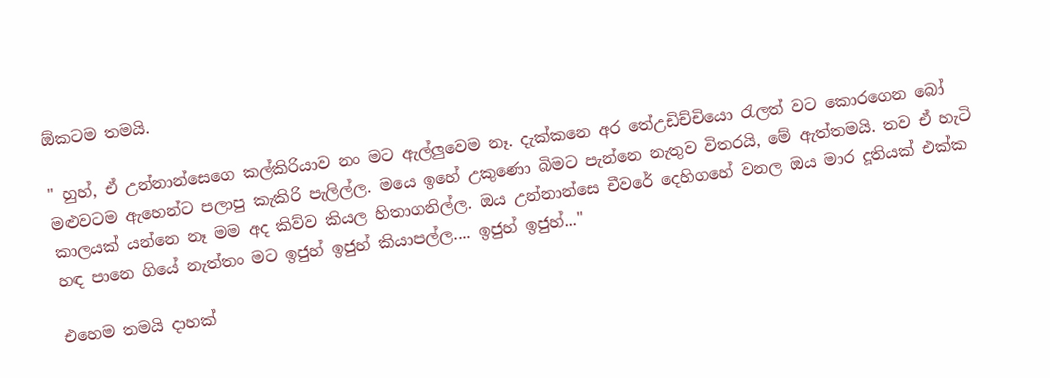ඕකටම තමයි.

" හුහ්, ඒ උන්නාන්සෙගෙ කල්කිරියාව නං මට ඇල්ලුවෙම නෑ. දැක්කනෙ අර තේඋඩිච්චියො රැලත් වට කොරගෙන බෝ මළුවටම ඇහෙන්ට පලාපු කැකිරි පැලිල්ල. මයෙ ඉහේ උකුණො බිමට පැන්නෙ නැතුව විතරයි, මේ ඇත්තමයි. තව ඒ හැටි කාලයක් යන්නෙ නෑ මම අද කිව්ව කියල හිතාගනිල්ල. ඔය උන්නාන්සෙ චීවරේ දෙහිගහේ වනල ඔය මාර දූතියක් එක්ක හඳ පානෙ ගියේ නැත්තං මට ඉජුහ් ඉජුහ් කියාපල්ල.... ඉජුහ් ඉජුහ්..."

එහෙම තමයි දාහක්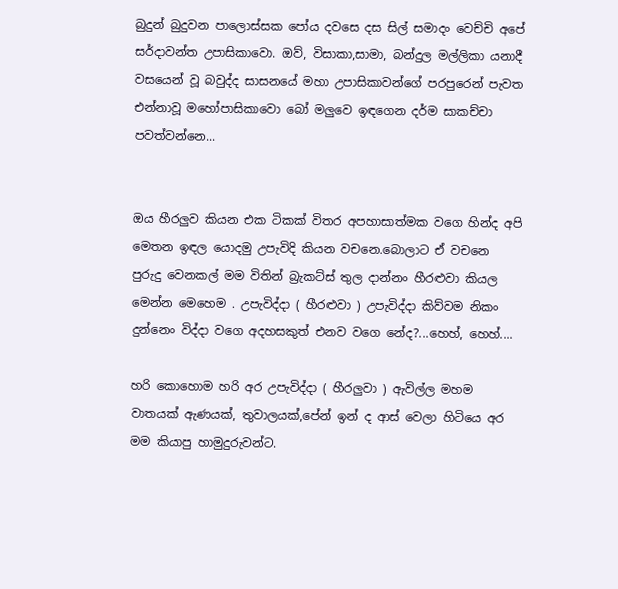බුදුන් බුදුවන පාලොස්සක පෝය දවසෙ දස සිල් සමාදං වෙච්චි අපේ සර්දාවන්ත උපාසිකාවො. ඔව්, විසාකා,සාමා, බන්දුල මල්ලිකා යනාදී වසයෙන් වූ බවුද්ද සාසනයේ මහා උපාසිකාවන්ගේ පරපුරෙන් පැවත එන්නාවූ මහෝපාසිකාවො බෝ මලුවෙ ඉඳගෙන දර්ම සාකච්චා පවත්වන්නෙ...


ඔය හීරලුව කියන එක ටිකක් විතර අපහාසාත්මක වගෙ හින්ද අපි මෙතන ඉඳල යොදමු උපැවිදි කියන වචනෙ.බොලාට ඒ වචනෙ පුරුදු වෙනකල් මම විතින් බ්‍රැකට්ස් තුල දාන්නං හීරළුවා කියල මෙන්න මෙහෙම . උපැවිද්දා ( හීරළුවා ) උපැවිද්දා කිව්වම නිකං දුන්නෙං විද්දා වගෙ අදහසකුත් එනව වගෙ නේද?...හෙහ්, හෙහ්....

හරි කොහොම හරි අර උපැවිද්දා ( හීරලුවා ) ඇවිල්ල මහම වාතයක් ඇණයක්, තුවාලයක්,පේන් ඉන් ද ආස් වෙලා හිටියෙ අර මම කියාපු හාමුදුරුවන්ට.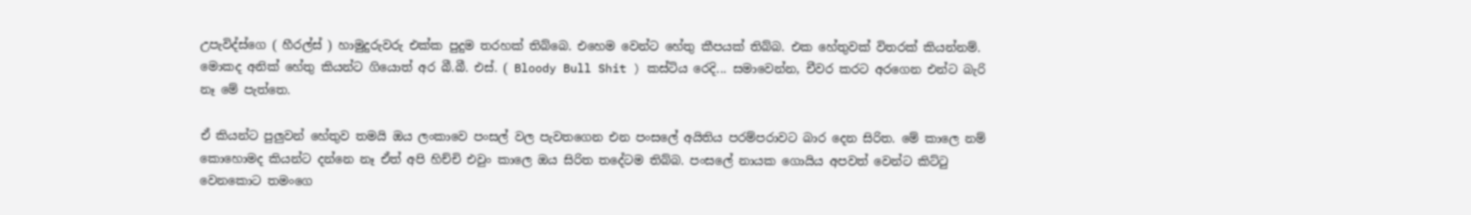උපැවිද්ස්ගෙ ( හීරල්ස් ) හාමුදුරුවරු එක්ක පුදුම තරහක් තිබ්බෙ. එහෙම වෙන්ට හේතු කීපයක් තිබ්බ. එක හේතුවක් විතරක් කියන්නම්. මොකද අනික් හේතු කියන්ට ගියොත් අර බී.බී. එස්. ( Bloody Bull Shit ) කස්ටිය රෙදි... සමාවෙන්න, චීවර කරට අරගෙන එන්ට බැරි නෑ මේ පැත්තෙ.

ඒ කියන්ට පුලුවන් හේතුව තමයි ඔය ලංකාවෙ පංසල් වල පැවතගෙන එන පංසලේ අයිතිය පරම්පරාවට බාර දෙන සිරිත. මේ කාලෙ නම් කොහොමද කියන්ට දන්නෙ නෑ ඒත් අපි හිච්චි එවුං කාලෙ ඔය සිරිත තදේටම තිබ්බ. පංසලේ නායක ගොයිය අපවත් වෙන්ට කිට්ටු වෙනකොට තමංගෙ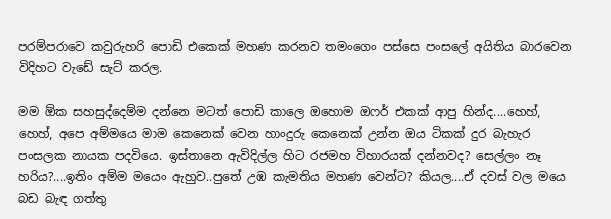පරම්පරාවෙ කවුරුහරි පොඩි එකෙක් මහණ කරනව තමංගෙං පස්සෙ පංසලේ අයිතිය බාරවෙන විදිහට වැඩේ සැට් කරල.

මම ඕක සහසුද්දෙම්ම දන්නෙ මටත් පොඩි කාලෙ ඔහොම ඔෆර් එකක් ආපු හින්ද....හෙහ්, හෙහ්, අපෙ අම්මයෙ මාම කෙනෙක් වෙන හාංදුරු කෙනෙක් උන්න ඔය ටිකක් දුර බැහැර පංසලක නායක පදවියෙ. ඉස්තානෙ ඇවිදිල්ල හිට රජමහ විහාරයක් දන්නවද? සෙල්ලං නෑ හරිය?....ඉතිං අම්ම මයෙං ඇහුව..පුතේ උඹ කැමතිය මහණ වෙන්ට? කියල....ඒ දවස් වල මයෙ බඩ බැඳ ගත්තු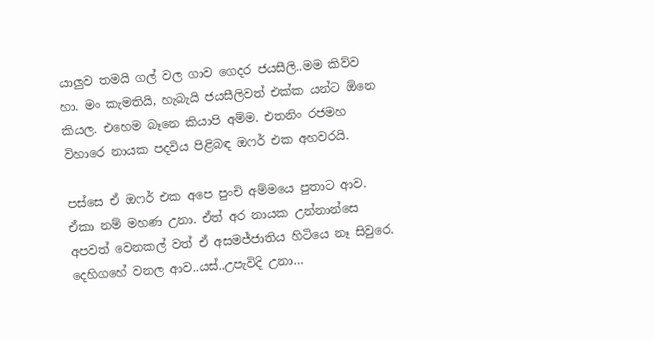යාලුව තමයි ගල් වල ගාව ගෙදර ජයසීලි..මම කිව්ව හා. මං කැමතියි, හැබැයි ජයසීලිවත් එක්ක යන්ට ඕනෙ කියල. එහෙම බෑනෙ කියාපි අම්ම. එතනිං රජමහ විහාරෙ නායක පදවිය පිළිබඳ ඔෆර් එක අහවරයි.

පස්සෙ ඒ ඔෆර් එක අපෙ පුංචි අම්මයෙ පුතාට ආව. ඒකා නම් මහණ උනා. ඒත් අර නායක උන්නාන්සෙ අපවත් වෙනකල් වත් ඒ අසමජ්ජාතිය හිටියෙ නෑ සිවුරෙ. දෙහිගහේ වනල ආව..යස්..උපැවිදි උනා…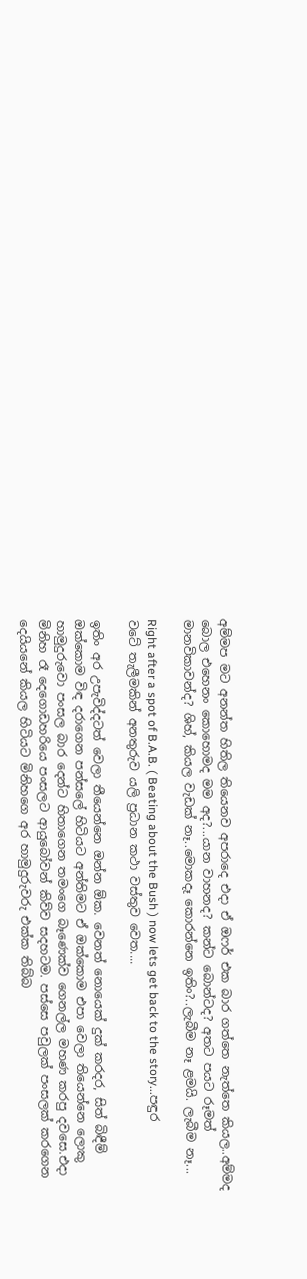අම්මප මට අනන්ත හිතිල තියෙනව අපරාදෙ එදා ඒ ඔෆර් එක බාර ගත්තෙ නැත්තෙ කියල..අම්මද බොල එහෙනං කොහොමද මම අද?...යාන වාහනද? කන්ට බොන්ටද? අතට පයට රූමත් මානවිකාවන්ද? ශිහ්, කියල වැඩක් නෑ..මොකදෑ කොරන්නෙ ඉතිං?..ලැබීම නෑ ළමයි. ලැබීම නෑ...

Right after a spot of B.A.B. ( Beating about the Bush ) now lets get back to the story...පඳුර වටේ තැලීමකින් අනතුරුව යලි ප්‍රධාන කථා වස්තුව වෙත....

ඉතිං අර උපැවිද්දටත් වෙලා තීයෙන්නෙ ඔන්න ඕක. වෙනත් නොයෙක් දුක් කරදර, සිත් බිඳීම් ඔක්කොම විඳ දරාගෙන පන්සලේ හිටියට අන්තිමට ඒ ඔක්කොම එපා වෙලා තියෙන්නෙ ලොකු හාමුදුරුවො පංසල බාර දෙන්ට හිතාගෙන තමංගෙ බෑණෙක්ව ගෙනල්ල මහණ කරපු දවසෙ.එදා මිනිහ රෑ දෙගොඩහරියෙ පංසලට ආයුබෝවන් කිව්ව සදහටම. පස්සෙ පවුලක් පංසලක් කරගෙන දෙයියනේ කියල හිටියට මිනිහගෙ අර හාමුදුරුවරු එක්ක තිබ්බ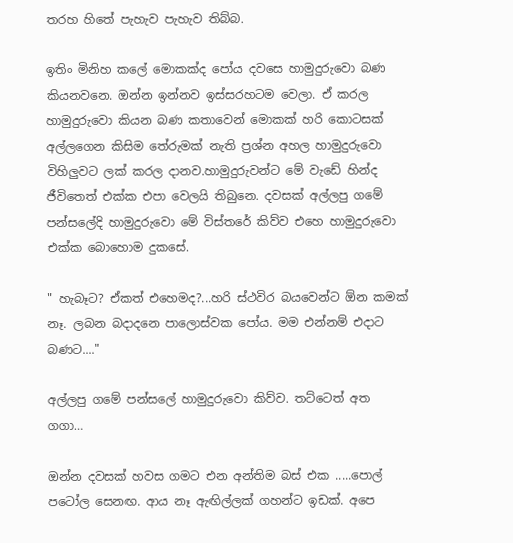තරහ හිතේ පැහැව පැහැව තිබ්බ.

ඉතිං මිනිහ කලේ මොකක්ද පෝය දවසෙ හාමුදුරුවො බණ කියනවනෙ. ඔන්න ඉන්නව ඉස්සරහටම වෙලා. ඒ කරල හාමුදුරුවො කියන බණ කතාවෙන් මොකක් හරි කොටසක් අල්ලගෙන කිසිම තේරුමක් නැති ප්‍රශ්න අහල හාමුදුරුවො විහිලුවට ලක් කරල දානව.හාමුදුරුවන්ට මේ වැඩේ හින්ද ජීවිතෙත් එක්ක එපා වෙලයි තිබුනෙ. දවසක් අල්ලපු ගමේ පන්සලේදි හාමුදුරුවො මේ විස්තරේ කිව්ව එහෙ හාමුදුරුවො එක්ක බොහොම දුකසේ.

" හැබෑට? ඒකත් එහෙමද?...හරි ස්ථවිර බයවෙන්ට ඕන කමක් නෑ. ලබන බදාදනෙ පාලොස්වක පෝය. මම එන්නම් එදාට බණට...."

අල්ලපු ගමේ පන්සලේ හාමුදුරුවො කිව්ව. තට්ටෙත් අත ගගා…

ඔන්න දවසක් හවස ගමට එන අන්තිම බස් එක .....පොල් පටෝල සෙනඟ. ආය නෑ ඇඟිල්ලක් ගහන්ට ඉඩක්. අපෙ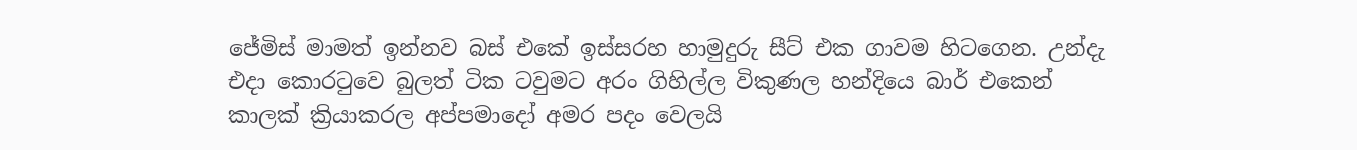ජේමිස් මාමත් ඉන්නව බස් එකේ ඉස්සරහ හාමුදුරු සීට් එක ගාවම හිටගෙන. උන්දැ එදා කොරටුවෙ බුලත් ටික ටවුමට අරං ගිහිල්ල විකුණල හන්දියෙ බාර් එකෙන් කාලක් ක්‍රියාකරල අප්පමාදෝ අමර පදං වෙලයි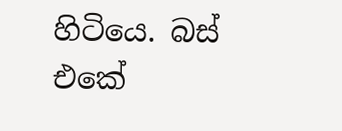හිටියෙ. බස් එකේ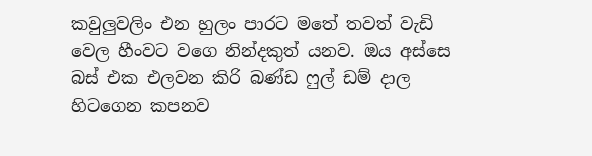කවුලුවලිං එන හුලං පාරට මතේ තවත් වැඩි වෙල හීංවට වගෙ නින්දකුත් යනව. ඔය අස්සෙ බස් එක එලවන කිරි බණ්ඩ ෆුල් ඩම් දාල හිටගෙන කපනව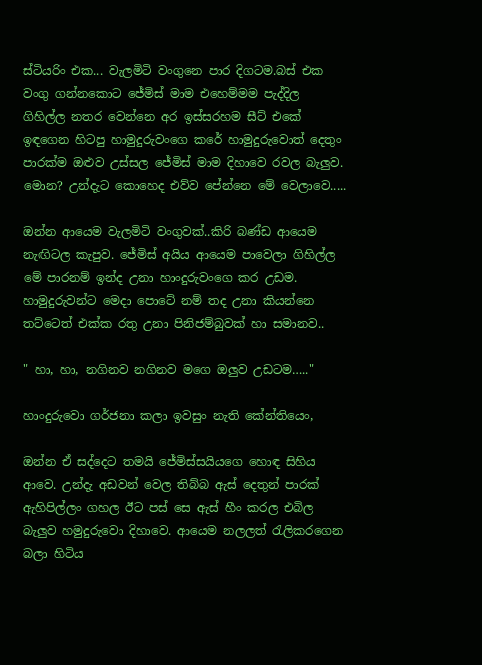ස්ටියරිං එක... වැලමිටි වංගුනෙ පාර දිගටම.බස් එක වංගු ගන්නකොට ජේමිස් මාම එහෙම්මම පැද්දිල ගිහිල්ල නතර වෙන්නෙ අර ඉස්සරහම සීට් එකේ ඉඳගෙන හිටපු හාමුදුරුවංගෙ කරේ හාමුදුරුවොත් දෙතුං පාරක්ම ඔළුව උස්සල ජේමිස් මාම දිහාවෙ රවල බැලුව. මොන? උන්දැට කොහෙද එව්ව පේන්නෙ මේ වෙලාවෙ.....

ඔන්න ආයෙම වැලමිටි වංගුවක්..කිරි බණ්ඩ ආයෙම නැඟිටල කැපුව. ජේමිස් අයිය ආයෙම පාවෙලා ගිහිල්ල මේ පාරනම් ඉන්ද උනා හාංදුරුවංගෙ කර උඩම. හාමුදුරුවන්ට මෙදා පොටේ නම් තද උනා කියන්නෙ තට්ටෙත් එක්ක රතු උනා පිනිජම්බුවක් හා සමානව..

" හා, හා, නගිනව නගිනව මගෙ ඔලුව උඩටම….."

හාංදුරුවො ගර්ජනා කලා ඉවසුං නැති කේන්තියෙං,

ඔන්න ඒ සද්දෙට තමයි ජේමිස්සයියගෙ හොඳ සිහිය ආවෙ. උන්දැ අඩවන් වෙල තිබ්බ ඇස් දෙතුන් පාරක් ඇහිපිල්ලං ගහල ඊට පස් සෙ ඇස් හීං කරල එබිල බැලුව හමුදුරුවො දිහාවෙ. ආයෙම නලලත් රැලිකරගෙන බලා හිටිය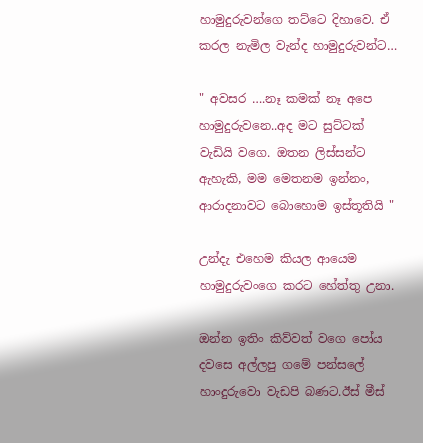හාමුදුරුවන්ගෙ තට්ටෙ දිහාවෙ. ඒ කරල නැමිල වැන්ද හාමුදුරුවන්ට…

" අවසර ….නෑ කමක් නෑ අපෙ හාමුදුරුවනෙ..අද මට සුට්ටක් වැඩියි වගෙ. ඔතන ලිස්සන්ට ඇහැකි, මම මෙතනම ඉන්නං, ආරාදනාවට බොහොම ඉස්තූතියි "

උන්දැ එහෙම කියල ආයෙම හාමුදුරුවංගෙ කරට හේත්තු උනා.

ඔන්න ඉතිං කිව්වත් වගෙ පෝය දවසෙ අල්ලපු ගමේ පන්සලේ හාංදුරුවො වැඩපි බණට.ඊස් මීස්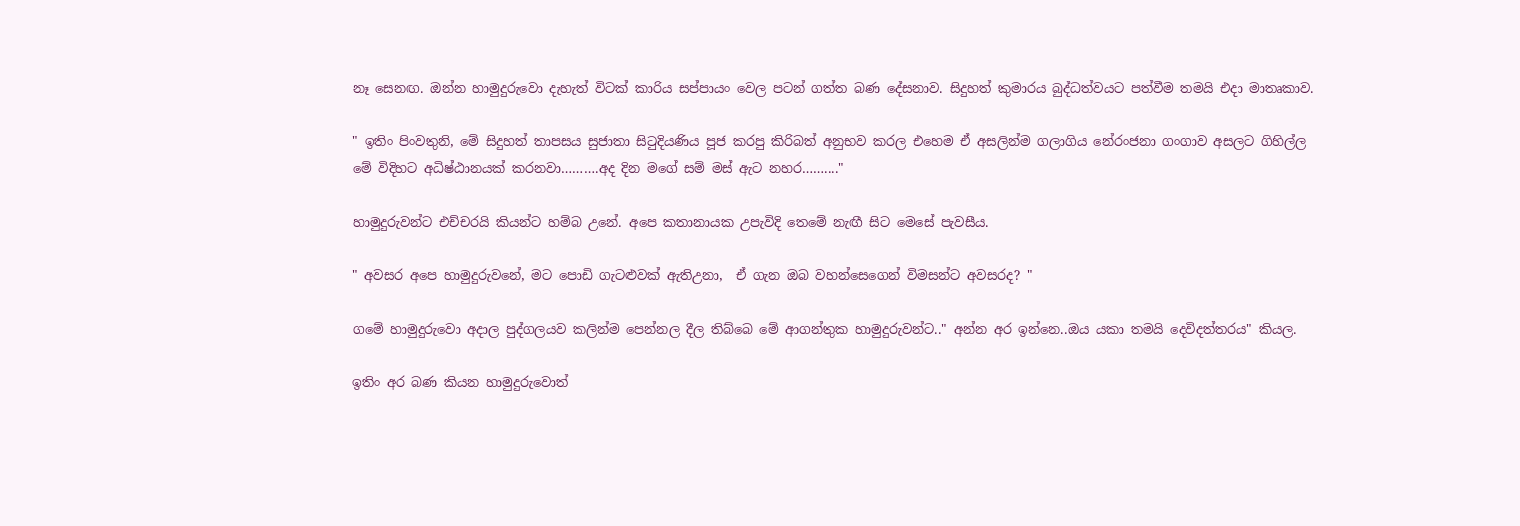නෑ සෙනඟ. ඔන්න හාමුදුරුවො දැහැත් විටක් කාරිය සප්පායං වෙල පටන් ගත්ත බණ දේසනාව. සිදුහත් කුමාරය බුද්ධත්වයට පත්වීම තමයි එදා මාතෘකාව.

" ඉතිං පිංවතුනි, මේ සිදුහත් තාපසය සුජාතා සිටුදියණිය පූජ කරපු කිරිබත් අනුභව කරල එහෙම ඒ අසලින්ම ගලාගිය නේරංජනා ගංගාව අසලට ගිහිල්ල මේ විදිහට අධිෂ්ඨානයක් කරනවා……….අද දින මගේ සම් මස් ඇට නහර……...."

හාමුදුරුවන්ට එච්චරයි කියන්ට හම්බ උනේ. අපෙ කතානායක උපැවිදි තෙමේ නැඟී සිට මෙසේ පැවසීය.

" අවසර අපෙ හාමුදුරුවනේ, මට පොඩි ගැටළුවක් ඇතිඋනා,  ඒ ගැන ඔබ වහන්සෙගෙන් විමසන්ට අවසරද? "

ගමේ හාමුදුරුවො අදාල පුද්ගලයව කලින්ම පෙන්නල දීල තිබ්බෙ මේ ආගන්තුක හාමුදුරුවන්ට.." අන්න අර ඉන්නෙ..ඔය යකා තමයි දෙවිදත්තරය" කියල.

ඉතිං අර බණ කියන හාමුදුරුවොත්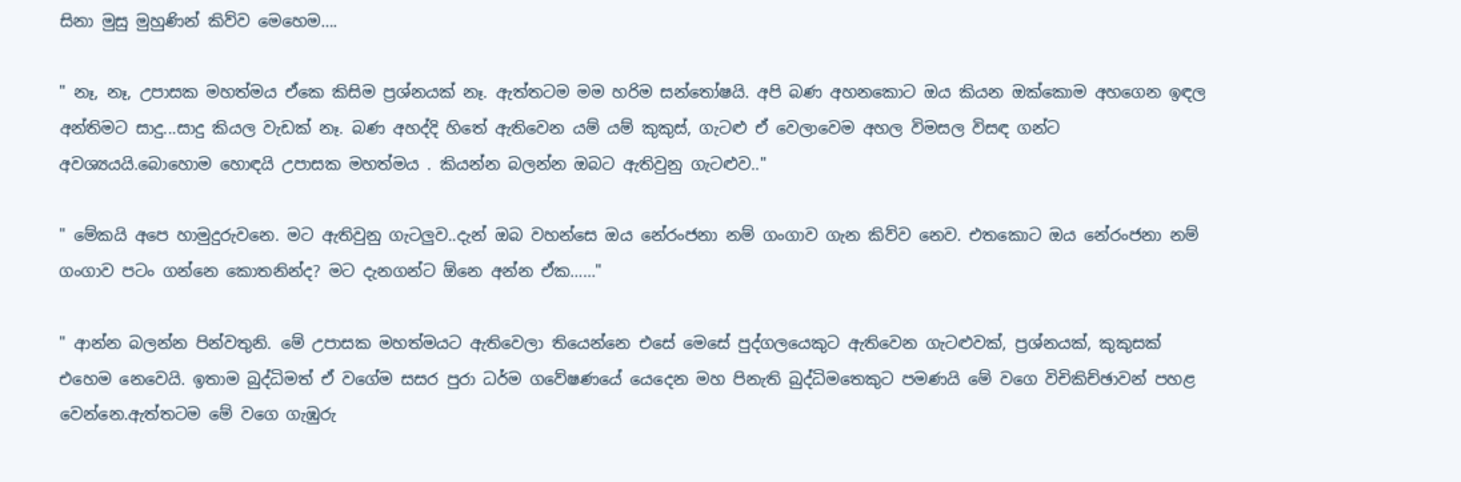සිනා මුසු මුහුණින් කිව්ව මෙහෙම….

" නෑ, නෑ, උපාසක මහත්මය ඒකෙ කිසිම ප්‍රශ්නයක් නෑ. ඇත්තටම මම හරිම සන්තෝෂයි. අපි බණ අහනකොට ඔය කියන ඔක්කොම අහගෙන ඉඳල අන්තිමට සාදු...සාදු කියල වැඩක් නෑ. බණ අහද්දි හිතේ ඇතිවෙන යම් යම් කුකුස්, ගැටළු ඒ වෙලාවෙම අහල විමසල විසඳ ගන්ට අවශ්‍යයයි.බොහොම හොඳයි උපාසක මහත්මය . කියන්න බලන්න ඔබට ඇතිවුනු ගැටළුව.."

" මේකයි අපෙ හාමුදුරුවනෙ. මට ඇතිවුනු ගැටලුව..දැන් ඔබ වහන්සෙ ඔය නේරංජනා නම් ගංගාව ගැන කිව්ව නෙව. එතකොට ඔය නේරංජනා නම් ගංගාව පටං ගන්නෙ කොතනින්ද? මට දැනගන්ට ඕනෙ අන්න ඒක……"

" ආන්න බලන්න පින්වතුනි. මේ උපාසක මහත්මයට ඇතිවෙලා තියෙන්නෙ එසේ මෙසේ පුද්ගලයෙකුට ඇතිවෙන ගැටළුවක්, ප්‍රශ්නයක්, කුකුසක් එහෙම නෙවෙයි. ඉතාම බුද්ධිමත් ඒ වගේම සසර පුරා ධර්ම ගවේෂණයේ යෙදෙන මහ පිනැති බුද්ධිමතෙකුට පමණයි මේ වගෙ විචිකිච්ඡාවන් පහළ වෙන්නෙ.ඇත්තටම මේ වගෙ ගැඹුරු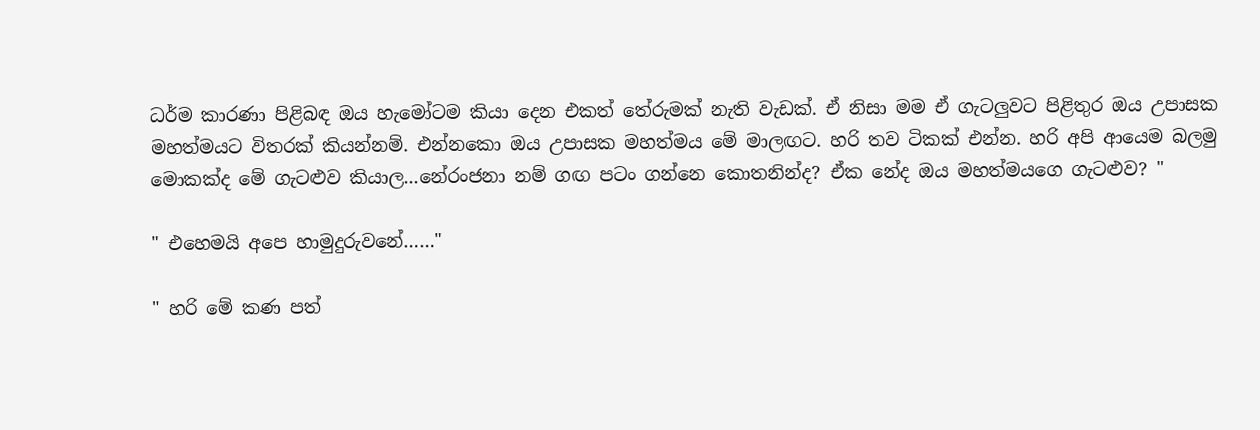ධර්ම කාරණා පිළිබඳ ඔය හැමෝටම කියා දෙන එකත් තේරුමක් නැති වැඩක්. ඒ නිසා මම ඒ ගැටලුවට පිළිතුර ඔය උපාසක මහත්මයට විතරක් කියන්නම්. එන්නකො ඔය උපාසක මහත්මය මේ මාලඟට. හරි තව ටිකක් එන්න. හරි අපි ආයෙම බලමු මොකක්ද මේ ගැටළුව කියාල...නේරංජනා නම් ගඟ පටං ගන්නෙ කොතනින්ද? ඒක නේද ඔය මහත්මයගෙ ගැටළුව? "

" එහෙමයි අපෙ හාමුදුරුවනේ……"

" හරි මේ කණ පත්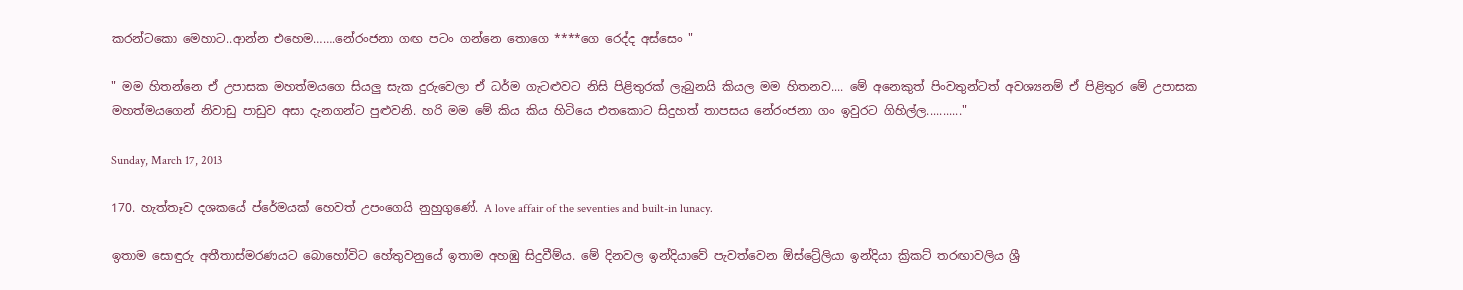කරන්ටකො මෙහාට..ආන්න එහෙම…….නේරංජනා ගඟ පටං ගන්නෙ තොගෙ ****ගෙ රෙද්ද අස්සෙං "

" මම හිතන්නෙ ඒ උපාසක මහත්මයගෙ සියලු සැක දුරුවෙලා ඒ ධර්ම ගැටළුවට නිසි පිළිතුරක් ලැබුනයි කියල මම හිතනව.... මේ අනෙකුත් පිංවතුන්ටත් අවශ්‍යනම් ඒ පිළිතුර මේ උපාසක මහත්මයගෙන් නිවාඩු පාඩුව අසා දැනගන්ට පුළුවනි. හරි මම මේ කිය කිය හිටියෙ එතකොට සිදුහත් තාපසය නේරංජනා ගං ඉවුරට ගිහිල්ල..........."

Sunday, March 17, 2013

170. හැත්තෑව දශකයේ ප්රේමයක් හෙවත් උපංගෙයි නුහුගුණේ. A love affair of the seventies and built-in lunacy.

ඉතාම සොඳුරු අතීතාස්මරණයට බොහෝවිට හේතුවනුයේ ඉතාම අහඹු සිදුවීම්ය. මේ දිනවල ඉන්දියාවේ පැවත්වෙන ඕස්ට්‍රේලියා ඉන්දියා ක්‍රිකට් තරඟාවලිය ශ්‍රී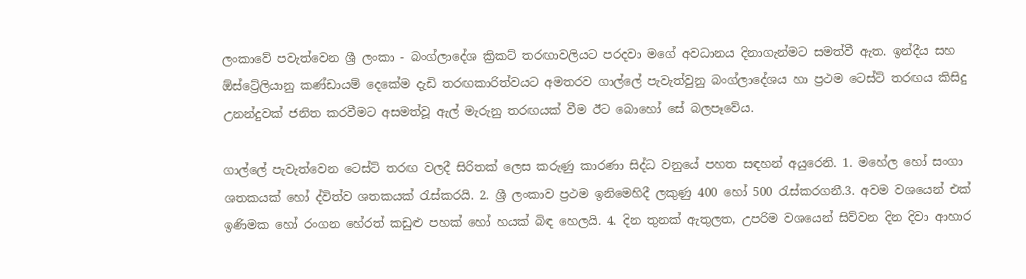ලංකාවේ පවැත්වෙන ශ්‍රී ලංකා - බංග්ලාදේශ ක්‍රිකට් තරඟාවලියට පරදවා මගේ අවධානය දිනාගැන්මට සමත්වී ඇත. ඉන්දීය සහ ඕස්ට්‍රේලියානු කණ්ඩායම් දෙකේම දැඩි තරඟකාරිත්වයට අමතරව ගාල්ලේ පැවැත්වුනු බංග්ලාදේශය හා ප්‍රථම ටෙස්ට් තරඟය කිසිදු උනන්දුවක් ජනිත කරවීමට අසමත්වූ ඇල් මැරුනු තරඟයක් වීම ඊට බොහෝ සේ බලපෑවේය.

ගාල්ලේ පැවැත්වෙන ටෙස්ට් තරඟ වලදී සිරිතක් ලෙස කරුණු කාරණා සිද්ධ වනුයේ පහත සඳහන් අයුරෙනි. 1. මහේල හෝ සංගා ශතකයක් හෝ ද්විත්ව ශතකයක් රැස්කරයි. 2. ශ්‍රී ලංකාව ප්‍රථම ඉනිමෙහිදී ලකුණු 400 හෝ 500 රැස්කරගනී.3. අවම වශයෙන් එක් ඉණිමක හෝ රංගන හේරත් කඩුළු පහක් හෝ හයක් බිඳ හෙලයි. 4. දින තුනක් ඇතුලත, උපරිම වශයෙන් සිව්වන දින දිවා ආහාර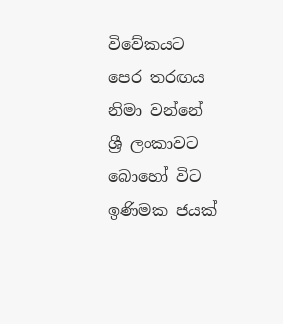විවේකයට පෙර තරඟය නිමා වන්නේ ශ්‍රී ලංකාවට බොහෝ විට ඉණිමක ජයක්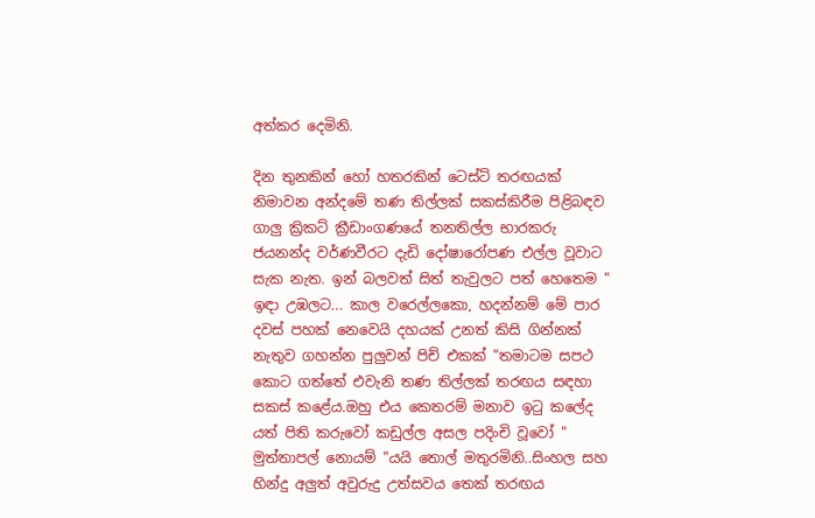අත්කර දෙමිනි.

දින තුනකින් හෝ හතරකින් ටෙස්ට් තරඟයක් නිමාවන අන්දමේ තණ තිල්ලක් සකස්කිරීම පිළිබඳව ගාලු ක්‍රිකට් ක්‍රීඩාංගණයේ තනතිල්ල භාරකරු ජයනන්ද වර්ණවීරට දැඩි දෝෂාරෝපණ එල්ල වූවාට සැක නැත. ඉන් බලවත් සිත් තැවුලට පත් හෙතෙම " ඉඳා උඹලට... කාල වරෙල්ලකො, හදන්නම් මේ පාර දවස් පහක් නෙවෙයි දහයක් උනත් කිසි ගින්නක් නැතුව ගහන්න පුලුවන් පිච් එකක් "තමාටම සපථ කොට ගත්තේ එවැනි තණ තිල්ලක් තරඟය සඳහා සකස් කළේය.ඔහු එය කෙතරම් මනාව ඉටු කලේද යත් පිති කරුවෝ කඩුල්ල අසල පදිංචි වූවෝ " මුත්තාපල් නොයම් "යයි තොල් මතුරමිනි..සිංහල සහ හින්දු අලුත් අවුරුදු උත්සවය තෙක් තරඟය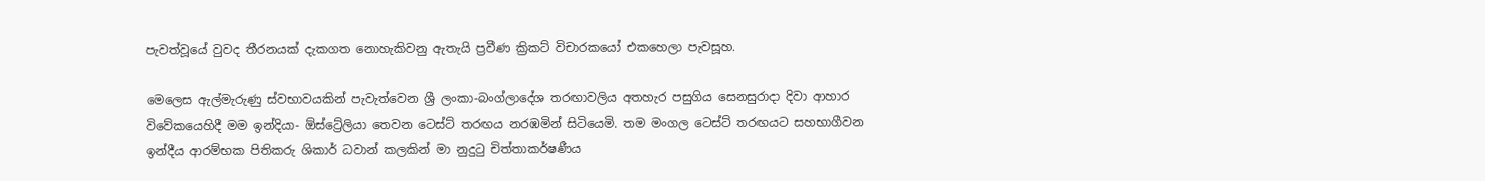පැවත්වූයේ වුවද තීරනයක් දැකගත නොහැකිවනු ඇතැයි ප්‍රවීණ ක්‍රිකට් විචාරකයෝ එකහෙලා පැවසූහ.

මෙලෙස ඇල්මැරුණු ස්වභාවයකින් පැවැත්වෙන ශ්‍රී ලංකා-බංග්ලාදේශ තරඟාවලිය අතහැර පසුගිය සෙනසුරාදා දිවා ආහාර විවේකයෙහිදී මම ඉන්දියා- ඕස්ට්‍රේලියා තෙවන ටෙස්ට් තරඟය නරඹමින් සිටියෙමි. තම මංගල ටෙස්ට් තරඟයට සහභාගීවන ඉන්දීය ආරම්භක පිතිකරු ශිකාර් ධවාන් කලකින් මා නුදුටු චිත්තාකර්ෂණීය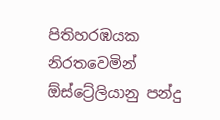පිතිහරඹයක නිරතවෙමින් ඕස්ට්‍රේලියානු පන්දු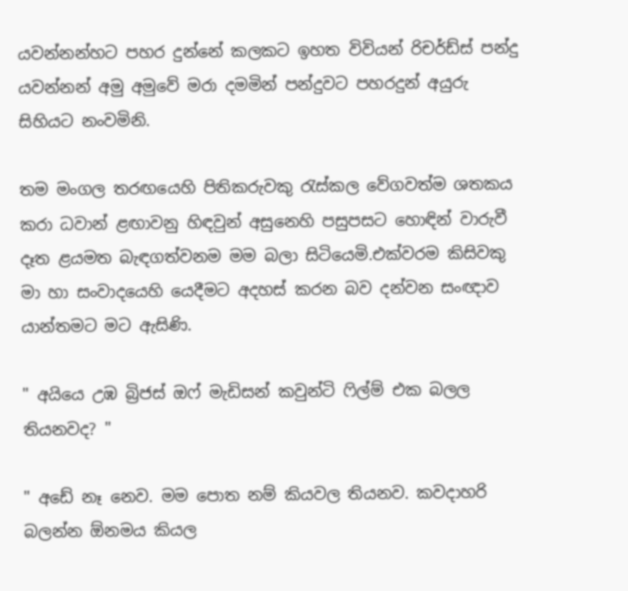යවන්නන්හට පහර දුන්නේ කලකට ඉහත විවියන් රිචර්ඩ්ස් පන්දු යවන්නන් අමු අමුවේ මරා දමමින් පන්දුවට පහරදුන් අයුරු සිහියට නංවමිනි.

තම මංගල තරඟයෙහි පිතිකරුවකු රැස්කල වේගවත්ම ශතකය කරා ධවාන් ළඟාවනු හිඳවුන් අසුනෙහි පසුපසට හොඳින් වාරුවී දෑත ළයමත බැඳගත්වනම මම බලා සිටියෙමි.එක්වරම කිසිවකු මා හා සංවාදයෙහි යෙදීමට අදහස් කරන බව දන්වන සංඥාව යාන්තමට මට ඇසිණි.

" අයියෙ උඹ බ්‍රිජස් ඔෆ් මැඩිසන් කවුන්ටි ෆිල්ම් එක බලල තියනවද? "

" අඩේ නෑ නෙව. මම පොත නම් කියවල තියනව. කවදාහරි බලන්න ඕනමය කියල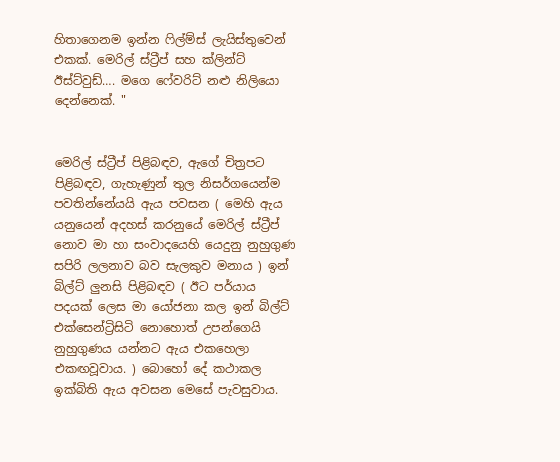හිතාගෙනම ඉන්න ෆිල්ම්ස් ලැයිස්තුවෙන් එකක්. මෙරිල් ස්ට්‍රීප් සහ ක්ලින්ට් ඊස්ට්වුඩ්…. මගෙ ෆේවරිට් නළු නිලියො දෙන්නෙක්. "


මෙරිල් ස්ට්‍රීප් පිළිබඳව, ඇගේ චිත්‍රපට පිළිබඳව, ගැහැණුන් තුල නිසර්ගයෙන්ම පවතින්නේයයි ඇය පවසන ( මෙහි ඇය යනුයෙන් අදහස් කරනුයේ මෙරිල් ස්ට්‍රීප් නොව මා හා සංවාදයෙහි යෙදුනු නුහුගුණ සපිරි ලලනාව බව සැලකුව මනාය ) ඉන් බිල්ට් ලුනසි පිළිබඳව ( ඊට පර්යාය පදයක් ලෙස මා යෝජනා කල ඉන් බිල්ට් එක්සෙන්ට්‍රිසිටි නොහොත් උපන්ගෙයි නුහුගුණය යන්නට ඇය එකහෙලා එකඟවූවාය. ) බොහෝ දේ කථාකල ඉක්බිති ඇය අවසන මෙසේ පැවසුවාය.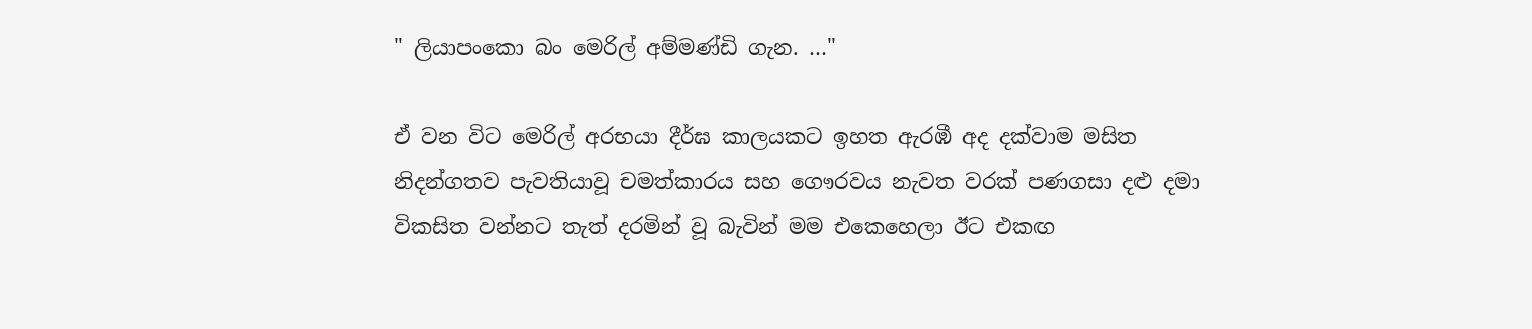" ලියාපංකො බං මෙරිල් අම්මණ්ඩි ගැන. …"

ඒ වන විට මෙරිල් අරභයා දීර්ඝ කාලයකට ඉහත ඇරඹී අද දක්වාම මසිත නිදන්ගතව පැවතියාවූ චමත්කාරය සහ ගෞරවය නැවත වරක් පණගසා දළු දමා විකසිත වන්නට තැත් දරමින් වූ බැවින් මම එකෙහෙලා ඊට එකඟ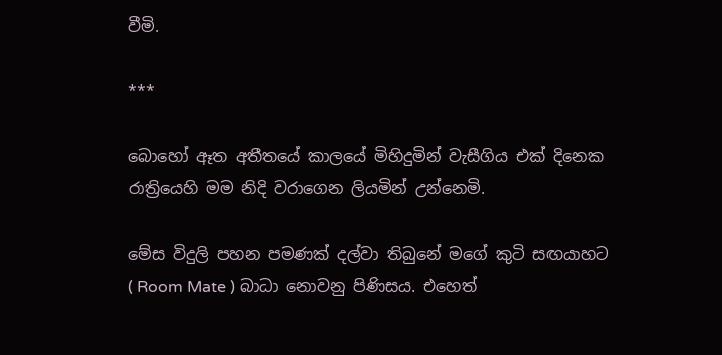වීමි.

***

බොහෝ ඈත අතීතයේ කාලයේ මිහිදුමින් වැසීගිය එක් දිනෙක රාත්‍රියෙහි මම නිදි වරාගෙන ලියමින් උන්නෙමි.

මේස විදුලි පහන පමණක් දල්වා තිබුනේ මගේ කුටි සඟයාහට ( Room Mate ) බාධා නොවනු පිණිසය. එහෙත්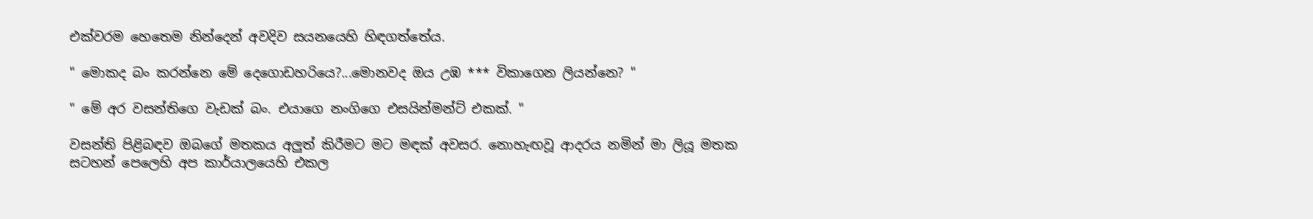එක්වරම හෙතෙම නින්දෙන් අවදිව සයනයෙහි හිඳගත්තේය.

" මොකද බං කරන්නෙ මේ දෙගොඩහරියෙ?...මොනවද ඔය උඹ *** විකාගෙන ලියන්නෙ? "

" මේ අර වසන්තිගෙ වැඩක් බං. එයාගෙ නංගිගෙ එසයින්මන්ට් එකක්. "

වසන්ති පිළිබඳව ඔබගේ මතකය අලුත් කිරීමට මට මඳක් අවසර. නොහැඟවූ ආදරය නමින් මා ලියූ මතක සටහන් පෙලෙහි අප කාර්යාලයෙහි එකල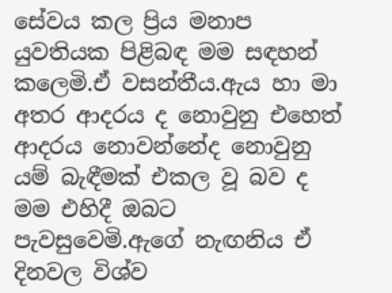සේවය කල ප්‍රිය මනාප යුවතියක පිළිබඳ මම සඳහන් කලෙමි.ඒ වසන්තීය.ඇය හා මා අතර ආදරය ද නොවුනු එහෙත් ආදරය නොවන්නේද නොවුනු යම් බැඳීමක් එකල වූ බව ද මම එහිදී ඔබට පැවසුවෙමි.ඇගේ නැඟනිය ඒ දිනවල විශ්ව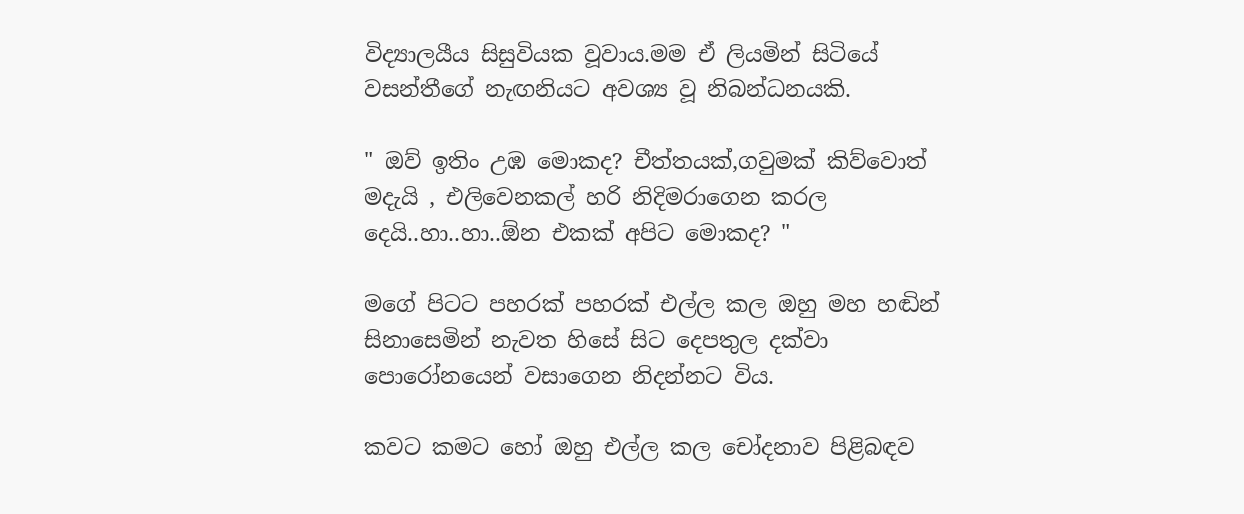විද්‍යාලයීය සිසුවියක වූවාය.මම ඒ ලියමින් සිටියේ වසන්තීගේ නැඟනියට අවශ්‍ය වූ නිබන්ධනයකි.

" ඔව් ඉතිං උඹ මොකද? චීත්තයක්,ගවුමක් කිව්වොත් මදැයි , එලිවෙනකල් හරි නිදිමරාගෙන කරල දෙයි..හා..හා..ඕන එකක් අපිට මොකද? "

මගේ පිටට පහරක් පහරක් එල්ල කල ඔහු මහ හඬින් සිනාසෙමින් නැවත හිසේ සිට දෙපතුල දක්වා පොරෝනයෙන් වසාගෙන නිදන්නට විය.

කවට කමට හෝ ඔහු එල්ල කල චෝදනාව පිළිබඳව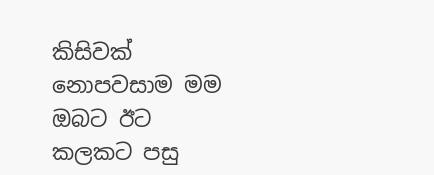කිසිවක් නොපවසාම මම ඔබට ඊට කලකට පසු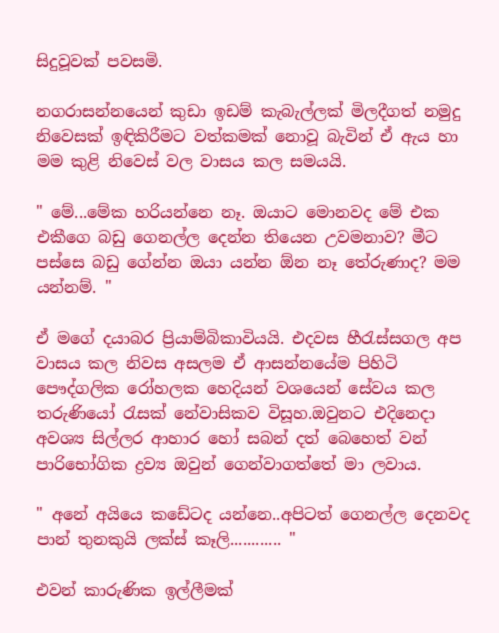සිදුවූවක් පවසමි.

නගරාසන්නයෙන් කුඩා ඉඩම් කැබැල්ලක් මිලදීගත් නමුදු නිවෙසක් ඉඳිකිරීමට වත්කමක් නොවූ බැවින් ඒ ඇය හා මම කුළි නිවෙස් වල වාසය කල සමයයි.

" මේ...මේක හරියන්නෙ නෑ. ඔයාට මොනවද මේ එක එකීගෙ බඩු ගෙනල්ල දෙන්න තියෙන උවමනාව? මීට පස්සෙ බඩු ගේන්න ඔයා යන්න ඕන නෑ තේරුණාද? මම යන්නම්. "

ඒ මගේ දයාබර ප්‍රියාම්බිකාවියයි. එදවස හීරැස්සගල අප වාසය කල නිවස අසලම ඒ ආසන්නයේම පිහිටි පෞද්ගලික රෝහලක හෙදියන් වශයෙන් සේවය කල තරුණියෝ රැසක් නේවාසිකව විසූහ.ඔවුනට එදිනෙදා අවශ්‍ය සිල්ලර ආහාර හෝ සබන් දත් බෙහෙත් වන් පාරිභෝගික ද්‍රව්‍ය ඔවුන් ගෙන්වාගත්තේ මා ලවාය.

" අනේ අයියෙ කඩේටද යන්නෙ..අපිටත් ගෙනල්ල දෙනවද පාන් තුනකුයි ලක්ස් කෑලි............ "

එවන් කාරුණික ඉල්ලීමක්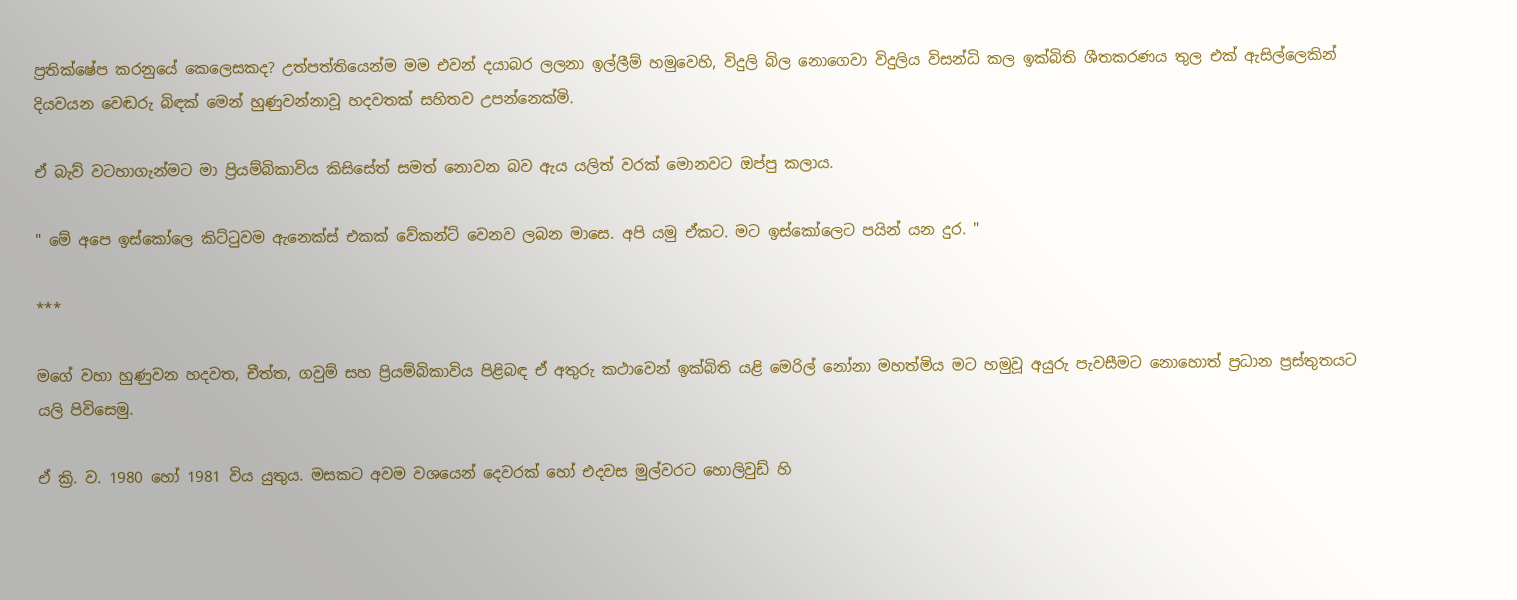ප්‍රතික්ෂේප කරනුයේ කෙලෙසකද? උත්පත්තියෙන්ම මම එවන් දයාබර ලලනා ඉල්ලීම් හමුවෙහි, විදුලි බිල නොගෙවා විදුලිය විසන්ධි කල ඉක්බිති ශීතකරණය තුල එක් ඇසිල්ලෙකින් දියවයන වෙඬරු බිඳක් මෙන් හුණුවන්නාවූ හදවතක් සහිතව උපන්නෙක්මි.

ඒ බැව් වටහාගැන්මට මා ප්‍රියම්බිකාවිය කිසිසේත් සමත් නොවන බව ඇය යලිත් වරක් මොනවට ඔප්පු කලාය.

" මේ අපෙ ඉස්කෝලෙ කිට්ටුවම ඇනෙක්ස් එකක් වේකන්ට් වෙනව ලබන මාසෙ. අපි යමු ඒකට. මට ඉස්කෝලෙට පයින් යන දුර. "

***

මගේ වහා හුණුවන හදවත, චීත්ත, ගවුම් සහ ප්‍රියම්බිකාවිය පිළිබඳ ඒ අතුරු කථාවෙන් ඉක්බිති යළි මෙරිල් නෝනා මහත්මිය මට හමුවූ අයුරු පැවසීමට නොහොත් ප්‍රධාන ප්‍රස්තුතයට යලි පිවිසෙමු.

ඒ ක්‍රි. ව. 1980 හෝ 1981 විය යුතුය. මසකට අවම වශයෙන් දෙවරක් හෝ එදවස මුල්වරට හොලිවුඩ් හි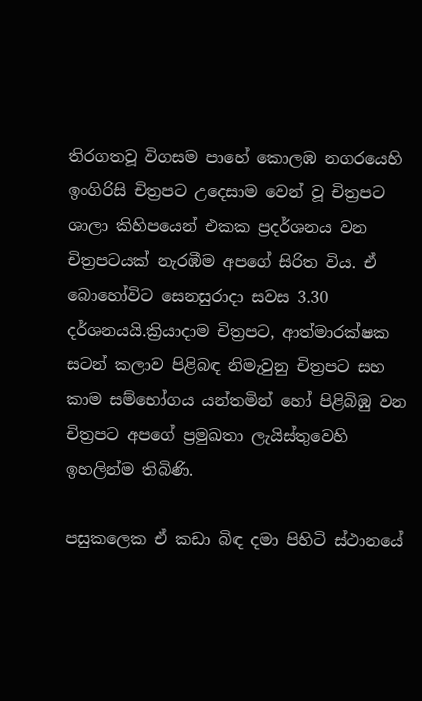තිරගතවූ විගසම පාහේ කොලඹ නගරයෙහි ඉංගිරිසි චිත්‍රපට උදෙසාම වෙන් වූ චිත්‍රපට ශාලා කිහිපයෙන් එකක ප්‍රදර්ශනය වන චිත්‍රපටයක් නැරඹීම අපගේ සිරිත විය. ඒ බොහෝවිට සෙනසුරාදා සවස 3.30 දර්ශනයයි.ක්‍රියාදාම චිත්‍රපට, ආත්මාරක්ෂක සටන් කලාව පිළිබඳ නිමැවුනු චිත්‍රපට සහ කාම සම්භෝගය යන්තමින් හෝ පිළිබිඹු වන චිත්‍රපට අපගේ ප්‍රමුඛතා ලැයිස්තුවෙහි ඉහලින්ම තිබිණි.

පසුකලෙක ඒ කඩා බිඳ දමා පිහිටි ස්ථානයේ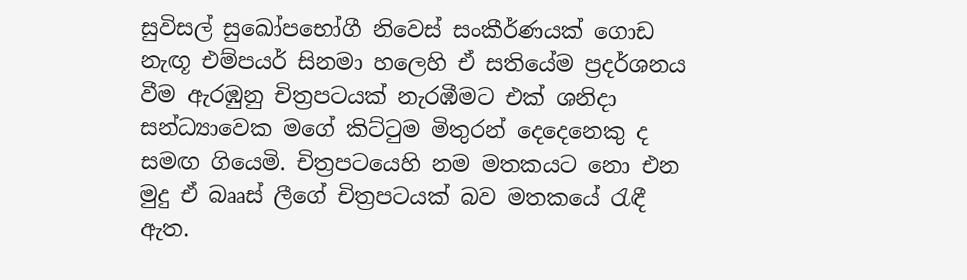සුවිසල් සුඛෝපභෝගී නිවෙස් සංකීර්ණයක් ගොඩ නැඟූ එම්පයර් සිනමා හලෙහි ඒ සතියේම ප්‍රදර්ශනය වීම ඇරඹුනු චිත්‍රපටයක් නැරඹීමට එක් ශනිදා සන්ධ්‍යාවෙක මගේ කිට්ටුම මිතුරන් දෙදෙනෙකු ද සමඟ ගියෙමි. චිත්‍රපටයෙහි නම මතකයට නො එන මුදු ඒ බෲස් ලීගේ චිත්‍රපටයක් බව මතකයේ රැඳී ඇත.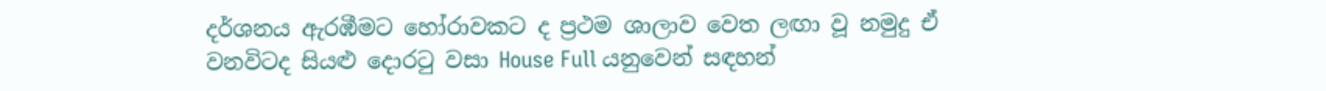දර්ශනය ඇරඹීමට හෝරාවකට ද ප්‍රථම ශාලාව වෙත ලඟා වූ නමුදු ඒ වනවිටද සියළු දොරටු වසා House Full යනුවෙන් සඳහන්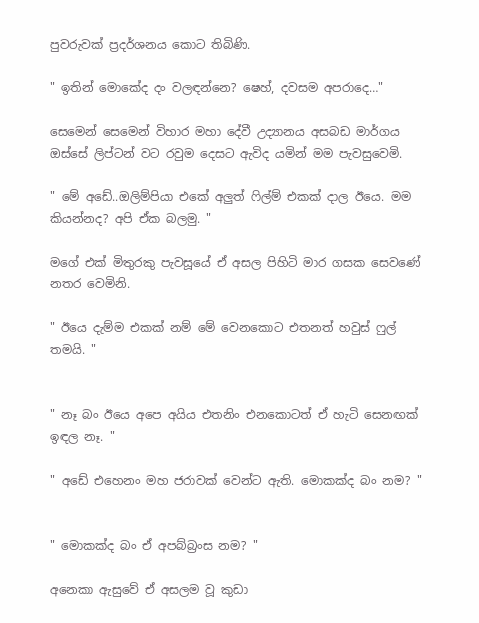පුවරුවක් ප්‍රදර්ශනය කොට තිබිණි.

" ඉතින් මොකේද දං වලඳන්නෙ? ෂෙහ්, දවසම අපරාදෙ…"

සෙමෙන් සෙමෙන් විහාර මහා දේවී උද්‍යානය අසබඩ මාර්ගය ඔස්සේ ලිප්ටන් වට රවුම දෙසට ඇවිද යමින් මම පැවසුවෙමි.

" මේ අඩේ..ඔලිම්පියා එකේ අලුත් ෆිල්ම් එකක් දාල ඊයෙ. මම කියන්නද? අපි ඒක බලමු. "

මගේ එක් මිතුරකු පැවසූයේ ඒ අසල පිහිටි මාර ගසක සෙවණේ නතර වෙමිනි.

" ඊයෙ දැම්ම එකක් නම් මේ වෙනකොට එතනත් හවුස් ෆුල් තමයි. "


" නෑ බං ඊයෙ අපෙ අයිය එතනිං එනකොටත් ඒ හැටි සෙනඟක් ඉඳල නෑ. "

" අඩේ එහෙනං මහ ජරාවක් වෙන්ට ඇති. මොකක්ද බං නම? "


" මොකක්ද බං ඒ අපබ්බ්‍රංස නම? "

අනෙකා ඇසුවේ ඒ අසලම වූ කුඩා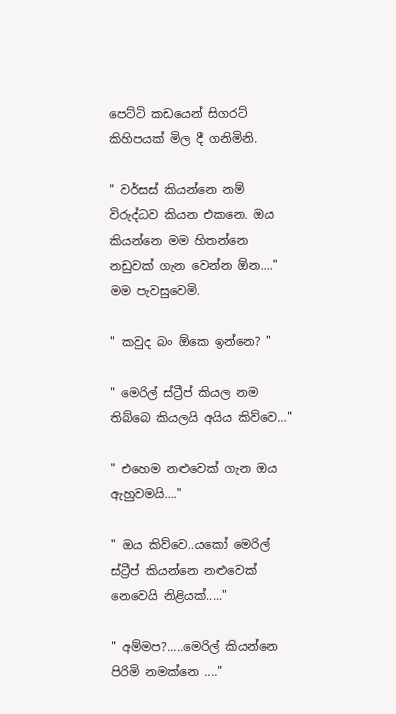පෙට්ටි කඩයෙන් සිගරට් කිහිපයක් මිල දී ගනිමිනි.

" වර්සස් කියන්නෙ නම් විරුද්ධව කියන එකනෙ. ඔය කියන්නෙ මම හිතන්නෙ නඩුවක් ගැන වෙන්න ඕන...." මම පැවසුවෙමි.

" කවුද බං ඕකෙ ඉන්නෙ? "

" මෙරිල් ස්ට්‍රීප් කියල නම තිබ්බෙ කියලයි අයිය කිව්වෙ…"

" එහෙම නළුවෙක් ගැන ඔය ඇහුවමයි…."

" ඔය කිව්වෙ..යකෝ මෙරිල් ස්ට්‍රීප් කියන්නෙ නළුවෙක් නෙවෙයි නිළියක්....."

" අම්මප?.....මෙරිල් කියන්නෙ පිරිමි නමක්නෙ ...."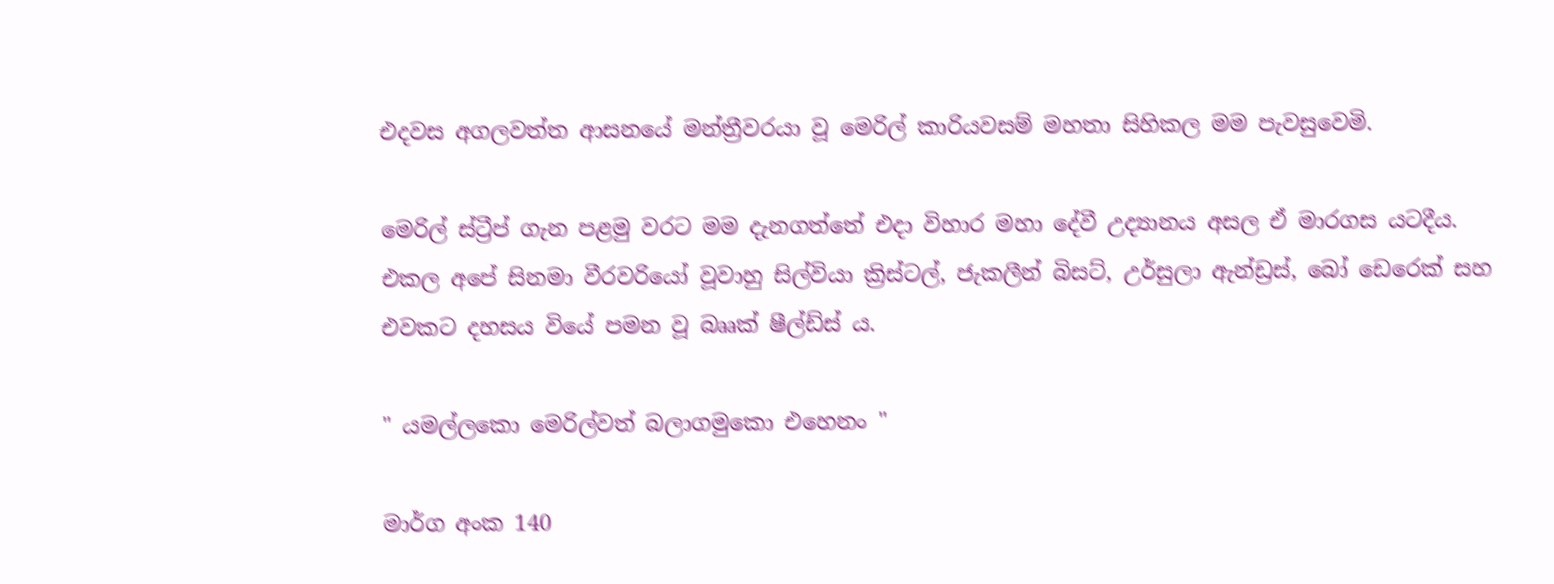එදවස අගලවත්ත ආසනයේ මන්ත්‍රීවරයා වූ මෙරිල් කාරියවසම් මහතා සිහිකල මම පැවසුවෙමි.

මෙරිල් ස්ට්‍රීප් ගැන පළමු වරට මම දැනගත්තේ එදා විහාර මහා දේවී උද්‍යානය අසල ඒ මාරගස යටදීය. එකල අපේ සිනමා වීරවරියෝ වූවාහු සිල්වියා ක්‍රිස්ටල්, ජැකලීන් බිසට්, උර්සුලා ඇන්ඩ්‍රස්, බෝ ඩෙරෙක් සහ එවකට දහසය වියේ පමන වූ බෲක් ෂීල්ඩ්ස් ය.

" යමල්ලකො මෙරිල්වත් බලාගමුකො එහෙනං "

මාර්ග අංක 140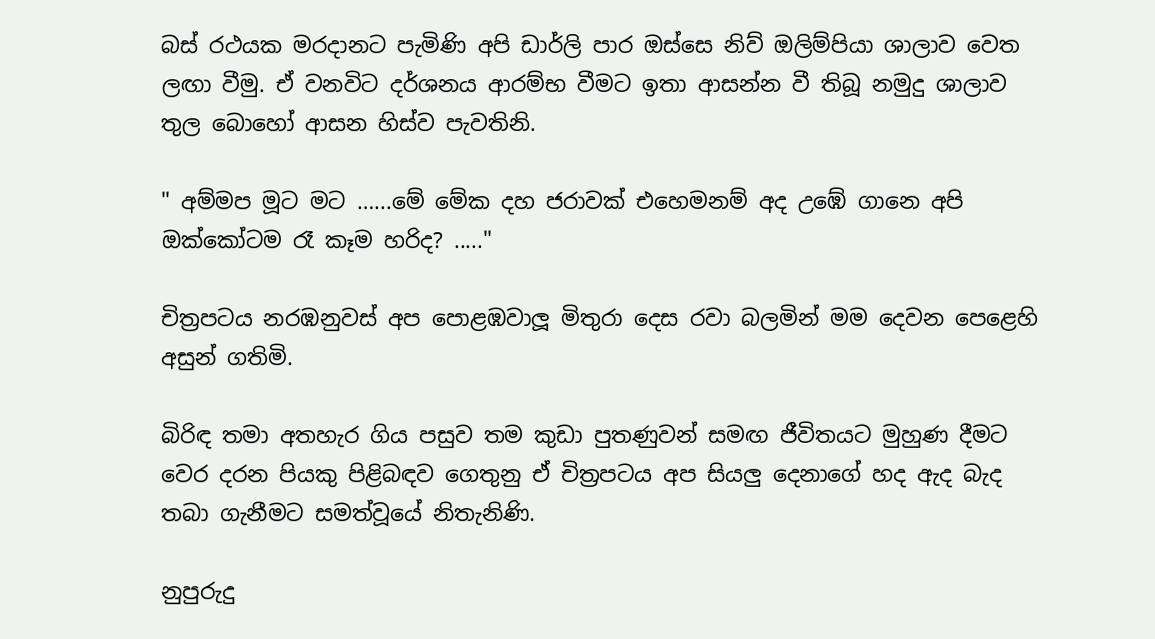බස් රථයක මරදානට පැමිණි අපි ඩාර්ලි පාර ඔස්සෙ නිව් ඔලිම්පියා ශාලාව වෙත ලඟා වීමු. ඒ වනවිට දර්ශනය ආරම්භ වීමට ඉතා ආසන්න වී තිබූ නමුදු ශාලාව තුල බොහෝ ආසන හිස්ව පැවතිනි.

" අම්මප මූට මට …...මේ මේක දහ ජරාවක් එහෙමනම් අද උඹේ ගානෙ අපි ඔක්කෝටම රෑ කෑම හරිද? ....."

චිත්‍රපටය නරඹනුවස් අප පොළඹවාලූ මිතුරා දෙස රවා බලමින් මම දෙවන පෙළෙහි අසුන් ගතිමි.

බිරිඳ තමා අතහැර ගිය පසුව තම කුඩා පුතණුවන් සමඟ ජීවිතයට මුහුණ දීමට වෙර දරන පියකු පිළිබඳව ගෙතුනු ඒ චිත්‍රපටය අප සියලු දෙනාගේ හද ඇද බැද තබා ගැනීමට සමත්වූයේ නිතැනිණි.

නුපුරුදු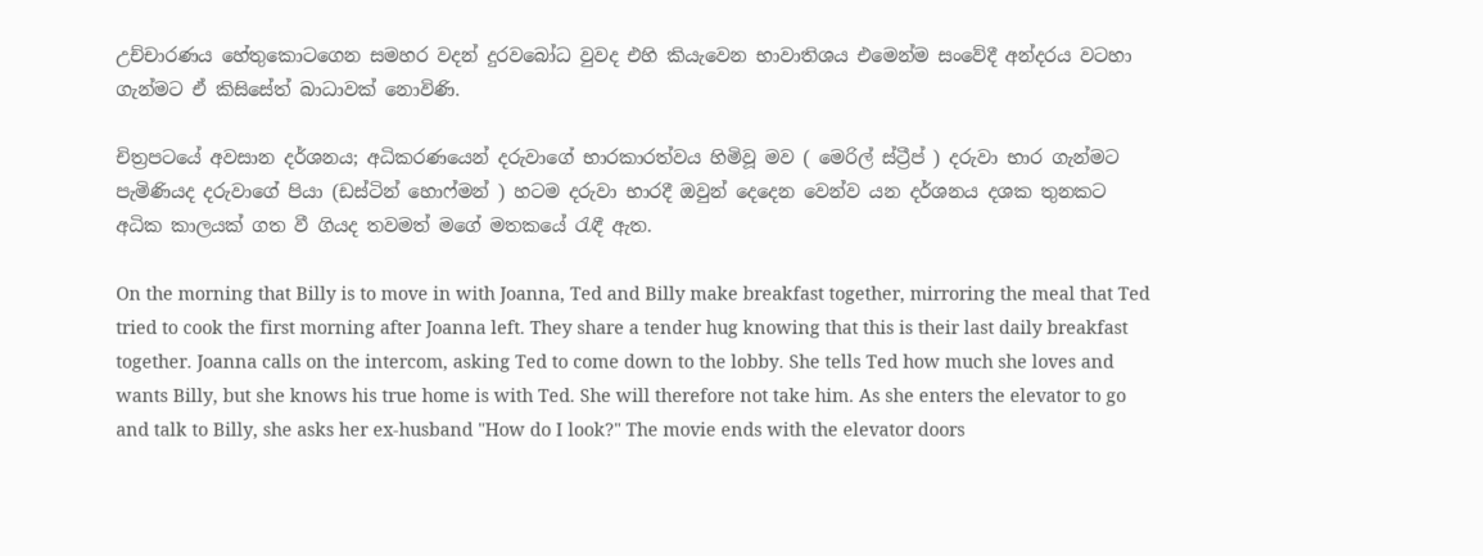උච්චාරණය හේතුකොටගෙන සමහර වදන් දුරවබෝධ වුවද එහි කියැවෙන භාවාතිශය එමෙන්ම සංවේදී අන්දරය වටහා ගැන්මට ඒ කිසිසේත් බාධාවක් නොවිණි.

චිත්‍රපටයේ අවසාන දර්ශනය; අධිකරණයෙන් දරුවාගේ භාරකාරත්වය හිමිවූ මව ( මෙරිල් ස්ට්‍රීප් ) දරුවා භාර ගැන්මට පැමිණියද දරුවාගේ පියා (ඩස්ටින් හොෆ්මන් ) හටම දරුවා භාරදී ඔවුන් දෙදෙන වෙන්ව යන දර්ශනය දශක තුනකට අධික කාලයක් ගත වී ගියද තවමත් මගේ මතකයේ රැඳී ඇත.

On the morning that Billy is to move in with Joanna, Ted and Billy make breakfast together, mirroring the meal that Ted tried to cook the first morning after Joanna left. They share a tender hug knowing that this is their last daily breakfast together. Joanna calls on the intercom, asking Ted to come down to the lobby. She tells Ted how much she loves and wants Billy, but she knows his true home is with Ted. She will therefore not take him. As she enters the elevator to go and talk to Billy, she asks her ex-husband "How do I look?" The movie ends with the elevator doors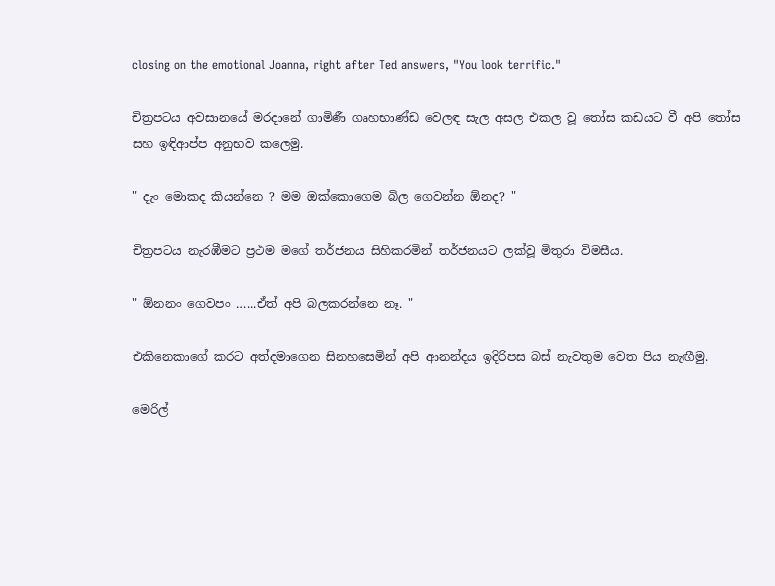closing on the emotional Joanna, right after Ted answers, "You look terrific."

චිත්‍රපටය අවසානයේ මරදානේ ගාමිණී ගෘහභාණ්ඩ වෙලඳ සැල අසල එකල වූ තෝස කඩයට වී අපි තෝස සහ ඉඳිආප්ප අනුභව කලෙමු.

" දැං මොකද කියන්නෙ ? මම ඔක්කොගෙම බිල ගෙවන්න ඕනද? "

චිත්‍රපටය නැරඹීමට ප්‍රථම මගේ තර්ජනය සිහිකරමින් තර්ජනයට ලක්වූ මිතුරා විමසීය.

" ඕනනං ගෙවපං …...ඒත් අපි බලකරන්නෙ නෑ. "

එකිනෙකාගේ කරට අත්දමාගෙන සිනහසෙමින් අපි ආනන්දය ඉදිරිපස බස් නැවතුම වෙත පිය නැඟීමු.

මෙරිල්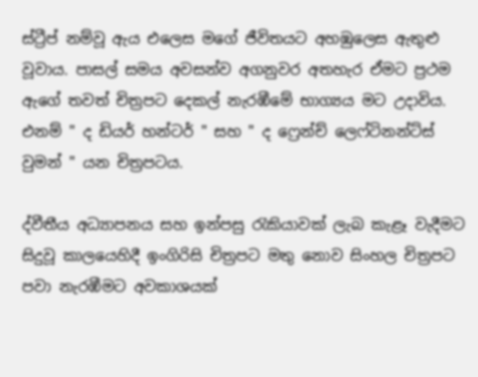ස්ට්‍රීප් නම්වූ ඇය එලෙස මගේ ජීවිතයට අහඹුලෙස ඇතුළු වූවාය. පාසල් සමය අවසන්ව අගනුවර අතහැර ඒමට ප්‍රථම ඇගේ තවත් චිත්‍රපට දෙකල් නැරඹීමේ භාග්‍යය මට උදාවිය. එනම් " ද ඩියර් හන්ටර් " සහ " ද ෆ්‍රෙන්ච් ලෙෆ්ටිනන්ට්ස් වුමන් " යන චිත්‍රපටය.

ද්වීතීය අධ්‍යාපනය සහ ඉන්පසු රැකියාවක් ලැබ කැළෑ වැදීමට සිදුවූ කාලයෙහිදී ඉංගිරිසි චිත්‍රපට මතු නොව සිංහල චිත්‍රපට පවා නැරඹීමට අවකාශයක්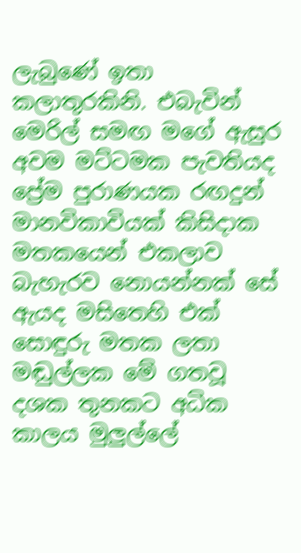ලැබුණේ ඉතා කලාතුරකිනි. එබැවින් මෙරිල් සමඟ මගේ ඇසුර අවම මට්ටමක පැවතියද ප්‍රේම පුරාණයක රඟදුන් මානවිකාවියක් කිසිදාක මතකයෙන් එකලාව බැහැරව නොයන්නක් සේ ඇයද මසිතෙහි එක් සොඳුරු මතක ලතා මඬුල්ලක මේ ගතවූ දශක තුනකට අධික කාලය මුලුල්ලේ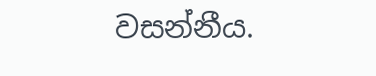වසන්නීය.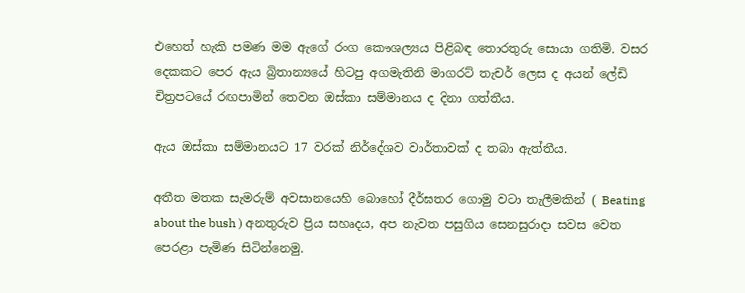එහෙත් හැකි පමණ මම ඇගේ රංග කෞශල්‍යය පිළිබඳ තොරතුරු සොයා ගතිමි. වසර දෙකකට පෙර ඇය බ්‍රිතාන්‍යයේ හිටපු අගමැතිනි මාගරට් තැචර් ලෙස ද අයන් ලේඩි චිත්‍රපටයේ රඟපාමින් තෙවන ඔස්කා සම්මානය ද දිනා ගත්තීය.

ඇය ඔස්කා සම්මානයට 17 වරක් නිර්දේශව වාර්තාවක් ද තබා ඇත්තීය.

අතීත මතක සැමරුම් අවසානයෙහි බොහෝ දීර්ඝතර ගොමු වටා තැලීමකින් ( Beating about the bush ) අනතුරුව ප්‍රිය සහෘදය, අප නැවත පසුගිය සෙනසුරාදා සවස වෙත පෙරළා පැමිණ සිටින්නෙමු.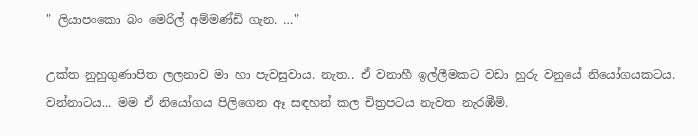" ලියාපංකො බං මෙරිල් අම්මණ්ඩි ගැන. …"

උක්ත නුහුගුණාපිත ලලනාව මා හා පැවසුවාය. නැත.. ඒ වනාහී ඉල්ලීමකට වඩා හුරු වනුයේ නියෝගයකටය. වන්නාටය... මම ඒ නියෝගය පිලිගෙන ඈ සඳහන් කල චිත්‍රපටය නැවත නැරඹීමි.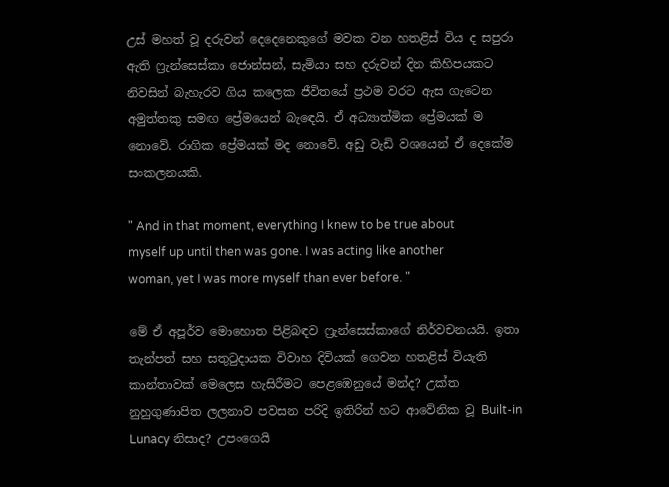උස් මහත් වූ දරුවන් දෙදෙනෙකුගේ මවක වන හතළිස් විය ද සපුරා ඇති ෆ්‍රැන්සෙස්කා ජොන්සන්, සැමියා සහ දරුවන් දින කිහිපයකට නිවසින් බැහැරව ගිය කලෙක ජීවිතයේ ප්‍රථම වරට ඇස ගැටෙන අමුත්තකු සමඟ ප්‍රේමයෙන් බැඳෙයි. ඒ අධ්‍යාත්මික ප්‍රේමයක් ම නොවේ. රාගික ප්‍රේමයක් මද නොවේ. අඩු වැඩි වශයෙන් ඒ දෙකේම සංකලනයකි.

" And in that moment, everything I knew to be true about myself up until then was gone. I was acting like another woman, yet I was more myself than ever before. "

මේ ඒ අපූර්ව මොහොත පිළිබඳව ෆ්‍රැන්සෙස්කාගේ නිර්වචනයයි. ඉතා තැන්පත් සහ සතුටුදායක විවාහ දිවියක් ගෙවන හතළිස් වියැති කාන්තාවක් මෙලෙස හැසිරීමට පෙළඹෙනුයේ මන්ද? උක්ත නුහුගුණාපිත ලලනාව පවසන පරිදි ඉතිරින් හට ආවේනික වූ Built-in Lunacy නිසාද? උපංගෙයි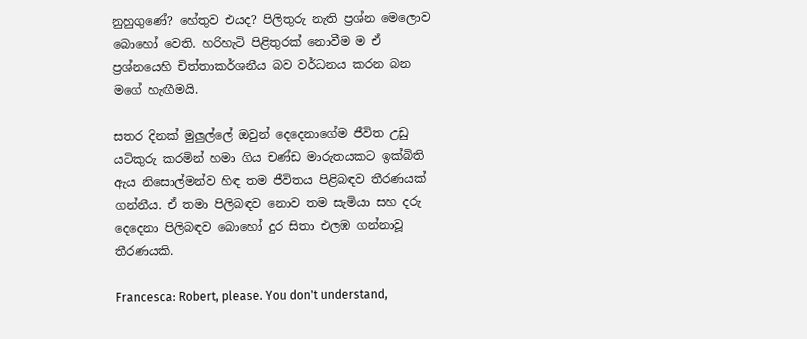නුහුගුණේ? හේතුව එයද? පිලිතුරු නැති ප්‍රශ්න මෙලොව බොහෝ වෙති. හරිහැටි පිළිතුරක් නොවීම ම ඒ ප්‍රශ්නයෙහි චිත්තාකර්ශනීය බව වර්ධනය කරන බන මගේ හැඟීමයි.

සතර දිනක් මුලුල්ලේ ඔවුන් දෙදෙනාගේම ජීවිත උඩු යටිකුරු කරමින් හමා ගිය චණ්ඩ මාරුතයකට ඉක්බිති ඇය නිසොල්මන්ව හිඳ තම ජීවිතය පිළිබඳව තීරණයක් ගන්නීය. ඒ තමා පිලිබඳව නොව තම සැමියා සහ දරු දෙදෙනා පිලිබඳව බොහෝ දුර සිතා එලඹ ගන්නාවූ තීරණයකි.

Francesca: Robert, please. You don't understand,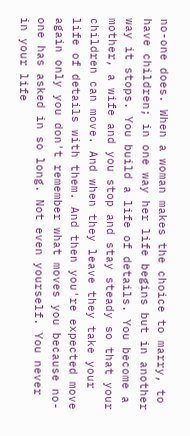no-one does. When a woman makes the choice to marry, to have children; in one way her life begins but in another way it stops. You build a life of details. You become a mother, a wife and you stop and stay steady so that your children can move. And when they leave they take your life of details with them. And then you're expected move again only you don't remember what moves you because no-one has asked in so long. Not even yourself. You never in your life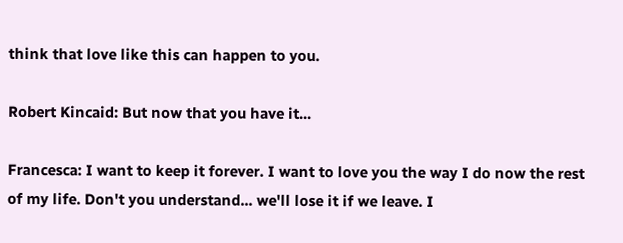think that love like this can happen to you.

Robert Kincaid: But now that you have it...

Francesca: I want to keep it forever. I want to love you the way I do now the rest of my life. Don't you understand... we'll lose it if we leave. I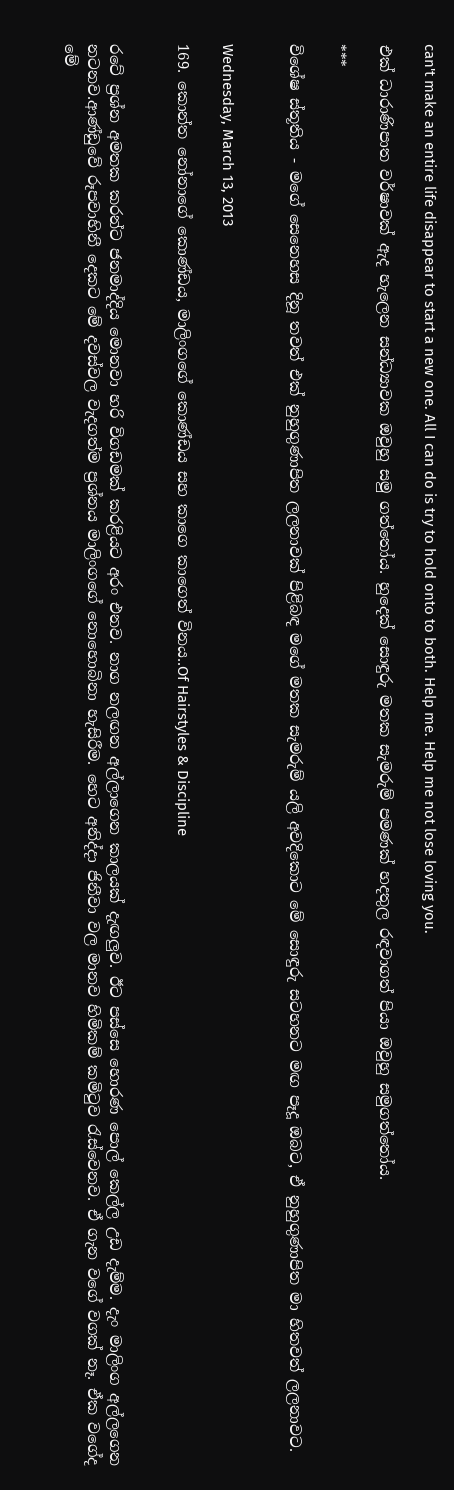can't make an entire life disappear to start a new one. All I can do is try to hold onto to both. Help me. Help me not lose loving you.

එක් ධාරාණිපාත වර්ෂාවක් ඇද හැලෙන සන්ධ්‍යාවක ඔවුහු සමු ගත්තෝය. හුදෙක් සොඳුරු මතක සැමරුම් පමණක් හදතුල රඳවාගත් පියා ඔවුහු සමුගත්තෝය.

***

විශේෂ ස්තූතිය - මගේ සෙනෙහස දිනූ තවත් එක් නුහුගුණාපිත ලලනාවක් පිළිබඳ මගේ මතක සැමරුම් යලි අවදිකොට මේ සොඳුරු සටහනට මඟ පෑදූ ඔබට, ඒ නුහුගුණාපිත මා හිතවත් ලලනාවට.


Wednesday, March 13, 2013

169. කොන්ත නෝනාගේ කොණ්ඩය, මාලිංගගේ කොණ්ඩය සහ කාගෙ කාගෙත් විනය..Of Hairstyles & Discipline


රටේ ප්‍රශ්න අමතක කරන්ට ජනමාද්දිය මොනවා හරි විගඩමක් කරළියට අරං එනව. නාග නලඟන අල්ලාගෙන කාලයක් දැඟලුව. ඊට පස්සෙ හොරණ පොල් කෙල්ල උඩ දැම්ම. දැං මාලිංග අල්ලගෙන නටනව.ආණ්ඩුවේ රූපවාහිනී දෙකට මේ දවස්වල වැදගත්ම ප්‍රශ්නය මාලිංගගේ නොහොබිනා හැසිරීම. හෙට අනිද්දා ජිනීවා වල මානව හිමිකම් කමිටුව රැස්වෙනව. ඒ ගැන වගේ වගක් නෑ. ඒක වගේද මේ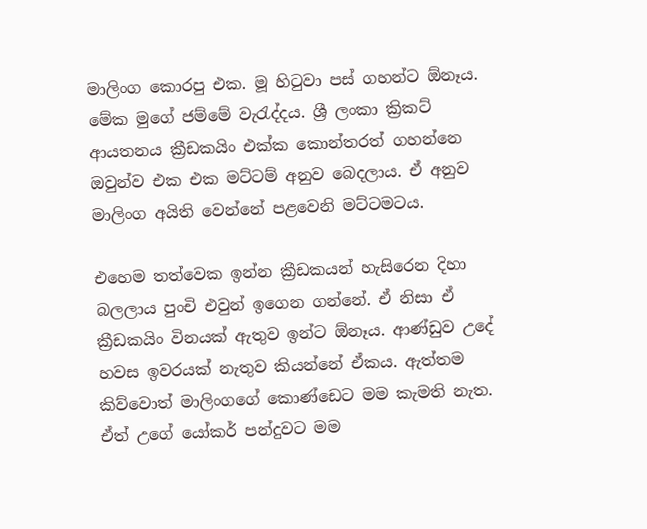මාලිංග කොරපු එක. මූ හිටුවා පස් ගහන්ට ඕනෑය. මේක මුගේ ජම්මේ වැරැද්දය. ශ්‍රී ලංකා ක්‍රිකට් ආයතනය ක්‍රීඩකයිං එක්ක කොන්තරත් ගහන්නෙ ඔවුන්ව එක එක මට්ටම් අනුව බෙදලාය. ඒ අනුව මාලිංග අයිති වෙන්නේ පළවෙනි මට්ටමටය.

එහෙම තත්වෙක ඉන්න ක්‍රීඩකයන් හැසිරෙන දිහා බලලාය පුංචි එවුන් ඉගෙන ගන්නේ. ඒ නිසා ඒ ක්‍රීඩකයිං විනයක් ඇතුව ඉන්ට ඕනෑය. ආණ්ඩුව උදේ හවස ඉවරයක් නැතුව කියන්නේ ඒකය. ඇත්තම කිව්වොත් මාලිංගගේ කොණ්ඩෙට මම කැමති නැත. ඒත් උගේ යෝකර් පන්දුවට මම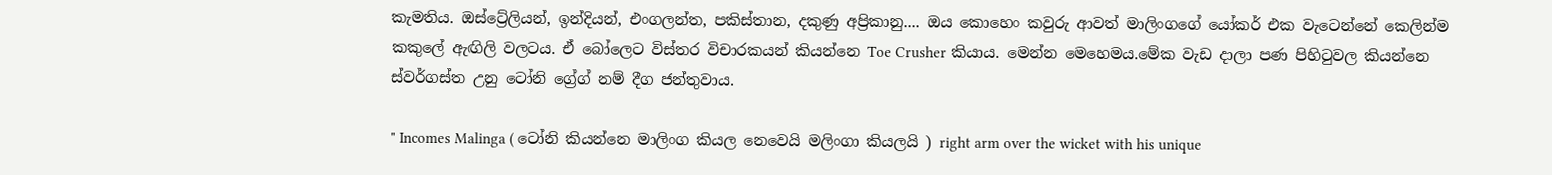කැමතිය. ඔස්ට්‍රේලියන්, ඉන්දියන්, එංගලන්ත, පකිස්තාන, දකුණු අප්‍රිකානු.... ඔය කොහෙං කවුරු ආවත් මාලිංගගේ යෝකර් එක වැටෙන්නේ කෙලින්ම කකුලේ ඇඟිලි වලටය. ඒ බෝලෙට විස්තර විචාරකයන් කියන්නෙ Toe Crusher කියාය. මෙන්න මෙහෙමය.මේක වැඩ දාලා පණ පිහිටුවල කියන්නෙ ස්වර්ගස්ත උනු ටෝනි ග්‍රේග් නම් දීග ජන්තුවාය.

" Incomes Malinga ( ටෝනි කියන්නෙ මාලිංග කියල නෙවෙයි මලිංගා කියලයි ) right arm over the wicket with his unique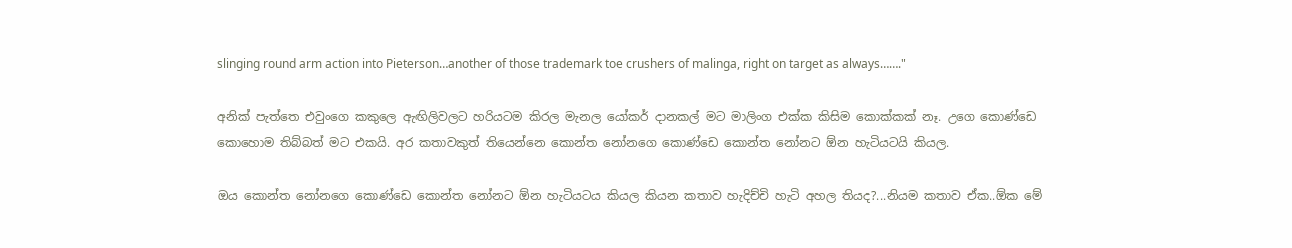slinging round arm action into Pieterson…another of those trademark toe crushers of malinga, right on target as always……."

අනික් පැත්තෙ එවුංගෙ කකුලෙ ඇඟිලිවලට හරියටම කිරල මැනල යෝකර් දානකල් මට මාලිංග එක්ක කිසිම කොක්කක් නෑ. උගෙ කොණ්ඩෙ කොහොම තිබ්බත් මට එකයි. අර කතාවකුත් තියෙන්නෙ කොන්ත නෝනගෙ කොණ්ඩෙ කොන්ත නෝනට ඕන හැටියටයි කියල.

ඔය කොන්ත නෝනගෙ කොණ්ඩෙ කොන්ත නෝනට ඕන හැටියටය කියල කියන කතාව හැදිච්චි හැටි අහල තියද?...නියම කතාව ඒක..ඕක මේ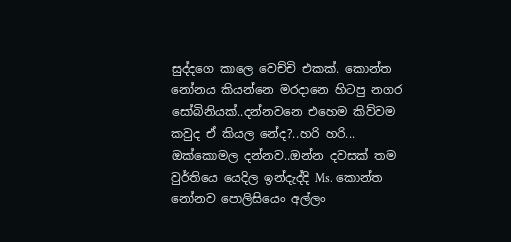සුද්දගෙ කාලෙ වෙච්චි එකක්. කොන්ත නෝනය කියන්නෙ මරදානෙ හිටපු නගර සෝබිනියක්..දන්නවනෙ එහෙම කිව්වම කවුද ඒ කියල නේද?..හරි හරි... ඔක්කොමල දන්නව..ඔන්න දවසක් තම වුර්තියෙ යෙදිල ඉන්දැද්දි Ms. කොන්ත නෝනව පොලිසියෙං අල්ලං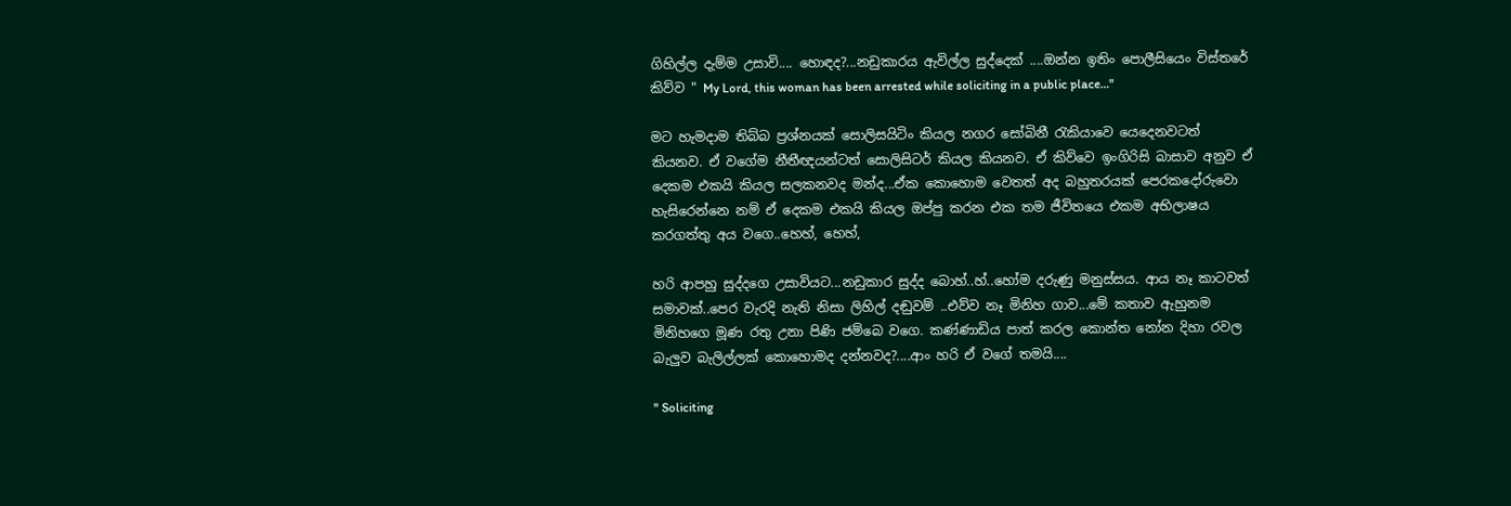ගිහිල්ල දැම්ම උසාවි.... හොඳද?...නඩුකාරය ඇවිල්ල සුද්දෙක් ....ඔන්න ඉතිං පොලීසියෙං විස්තරේ කිව්ව " My Lord, this woman has been arrested while soliciting in a public place..."

මට හැමදාම තිබ්බ ප්‍රශ්නයක් සොලිසයිටිං කියල නගර සෝබිනී රැකියාවෙ යෙදෙනවටත් කියනව. ඒ වගේම නීතීඥයන්ටත් සොලිසිටර් කියල කියනව. ඒ කිව්වෙ ඉංගිරිසි බාසාව අනුව ඒ දෙකම එකයි කියල සලකනවද මන්ද...ඒක කොහොම වෙතත් අද බහුතරයක් පෙරකදෝරුවො හැසිරෙන්නෙ නම් ඒ දෙකම එකයි කියල ඔප්පු කරන එක තම ජීවිතයෙ එකම අභිලාෂය කරගත්තු අය වගෙ..හෙහ්, හෙහ්,

හරි ආපහු සුද්දගෙ උසාවියට...නඩුකාර සුද්ද බොහ්..හ්..හෝම දරුණු මනුස්සය. ආය නෑ කාටවත් සමාවක්..පෙර වැරදි නැති නිසා ලිහිල් දඬුවම් ..එව්ව නෑ මිනිහ ගාව...මේ කතාව ඇහුනම මිනිහගෙ මූණ රතු උනා පිණි ජම්බෙ වගෙ. කණ්ණාඩිය පාත් කරල කොන්ත නෝන දිහා රවල බැලුව බැලිල්ලක් කොහොමද දන්නවද?....ආං හරි ඒ වගේ තමයි....

" Soliciting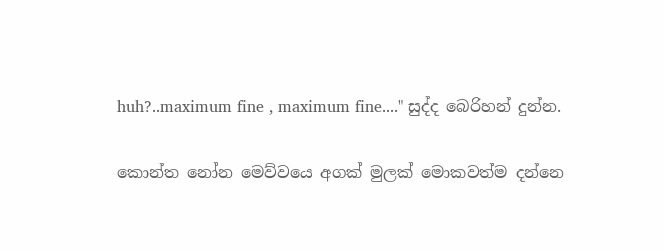huh?..maximum fine , maximum fine...." සුද්ද බෙරිහන් දුන්න.

කොන්ත නෝන මෙව්වයෙ අගක් මුලක් මොකවත්ම දන්නෙ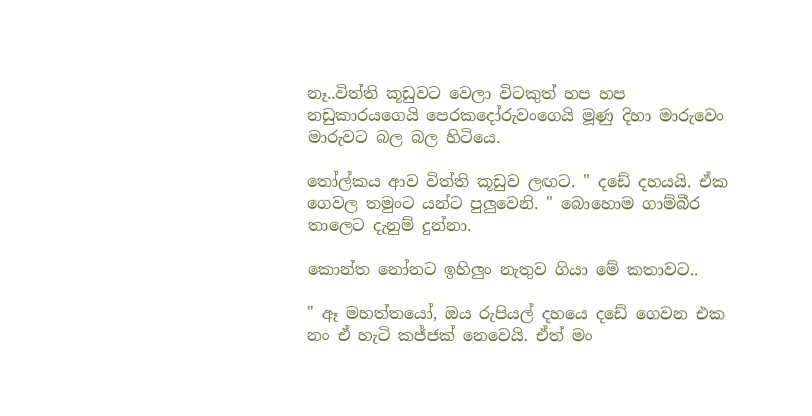නෑ..විත්ති කූඩුවට වෙලා විටකුත් හප හප නඩුකාරයගෙයි පෙරකදෝරුවංගෙයි මූණු දිහා මාරුවෙං මාරුවට බල බල හිටියෙ.

තෝල්කය ආව විත්ති කූඩුව ලඟට. " දඩේ දහයයි. ඒක ගෙවල තමුංට යන්ට පුලුවෙනි. " බොහොම ගාම්බීර තාලෙට දැනුම් දුන්නා.

කොන්ත නෝනට ඉහිලුං නැතුව ගියා මේ කතාවට..

" ඈ මහත්තයෝ, ඔය රුපියල් දහයෙ දඩේ ගෙවන එක නං ඒ හැටි කජ්ජක් නෙවෙයි. ඒත් මං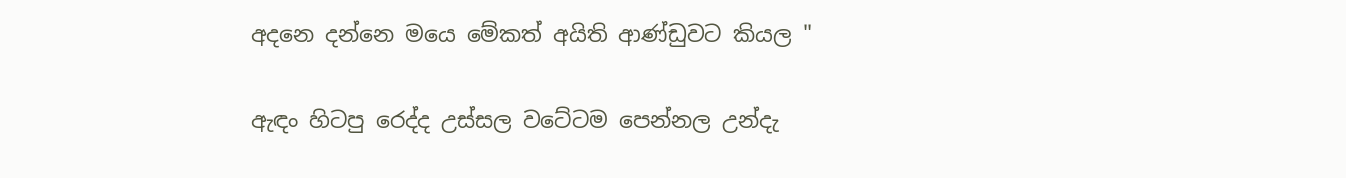අදනෙ දන්නෙ මයෙ මේකත් අයිති ආණ්ඩුවට කියල "

ඇඳං හිටපු රෙද්ද උස්සල වටේටම පෙන්නල උන්දැ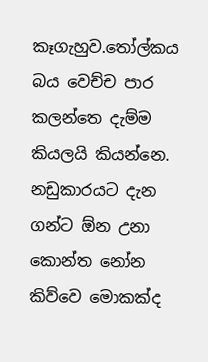කෑගැහුව.තෝල්කය බය වෙච්ච පාර කලන්තෙ දැම්ම කියලයි කියන්නෙ. නඩුකාරයට දැන ගන්ට ඕන උනා කොන්ත නෝන කිව්වෙ මොකක්ද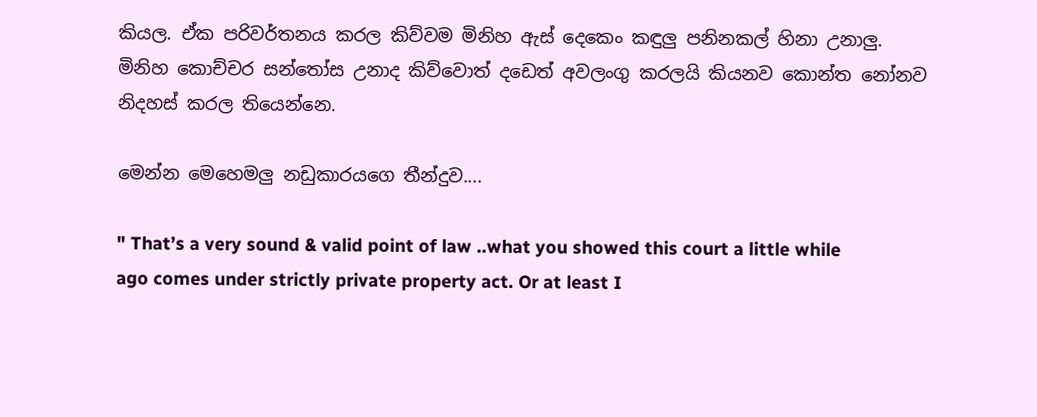කියල. ඒක පරිවර්තනය කරල කිව්වම මිනිහ ඇස් දෙකෙං කඳුලු පනිනකල් හිනා උනාලු. මිනිහ කොච්චර සන්තෝස උනාද කිව්වොත් දඩෙත් අවලංගු කරලයි කියනව කොන්ත නෝනව නිදහස් කරල තියෙන්නෙ.

මෙන්න මෙහෙමලු නඩුකාරයගෙ තීන්දුව....

" That’s a very sound & valid point of law ..what you showed this court a little while ago comes under strictly private property act. Or at least I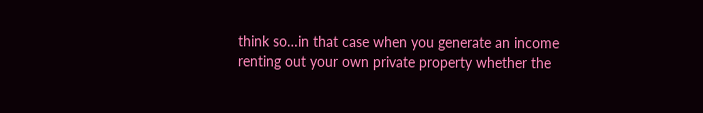think so…in that case when you generate an income renting out your own private property whether the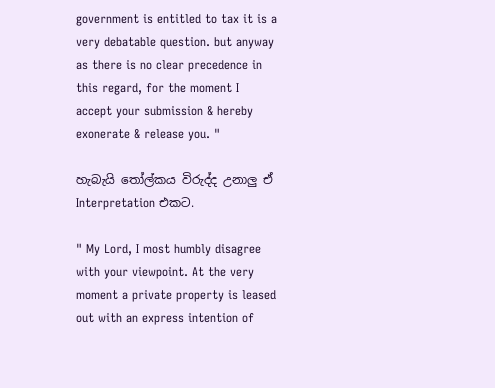government is entitled to tax it is a very debatable question. but anyway as there is no clear precedence in this regard, for the moment I accept your submission & hereby exonerate & release you. "

හැබැයි තෝල්කය විරුද්ද උනාලු ඒ Interpretation එකට.

" My Lord, I most humbly disagree with your viewpoint. At the very moment a private property is leased out with an express intention of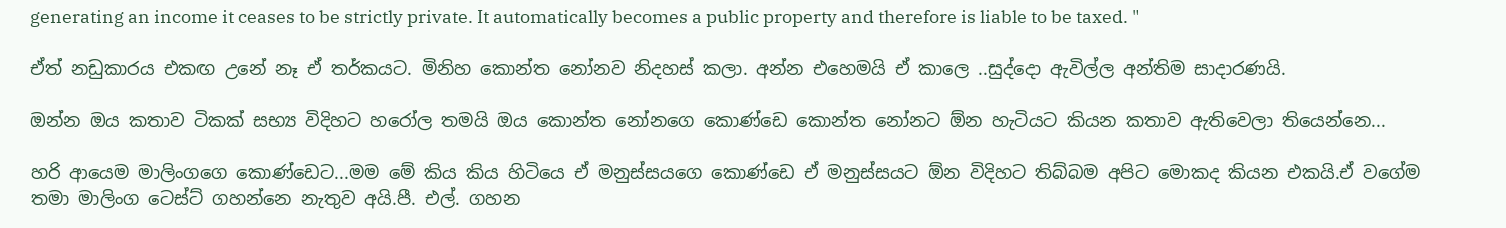generating an income it ceases to be strictly private. It automatically becomes a public property and therefore is liable to be taxed. "

ඒත් නඩුකාරය එකඟ උනේ නෑ ඒ තර්කයට. මිනිහ කොන්ත නෝනව නිදහස් කලා. අන්න එහෙමයි ඒ කාලෙ ..සුද්දො ඇවිල්ල අන්තිම සාදාරණයි.

ඔන්න ඔය කතාව ටිකක් සභ්‍ය විදිහට හරෝල තමයි ඔය කොන්ත නෝනගෙ කොණ්ඩෙ කොන්ත නෝනට ඕන හැටියට කියන කතාව ඇතිවෙලා තියෙන්නෙ...

හරි ආයෙම මාලිංගගෙ කොණ්ඩෙට...මම මේ කිය කිය හිටියෙ ඒ මනුස්සයගෙ කොණ්ඩෙ ඒ මනුස්සයට ඕන විදිහට තිබ්බම අපිට මොකද කියන එකයි.ඒ වගේම තමා මාලිංග ටෙස්ට් ගහන්නෙ නැතුව අයි.පී. එල්. ගහන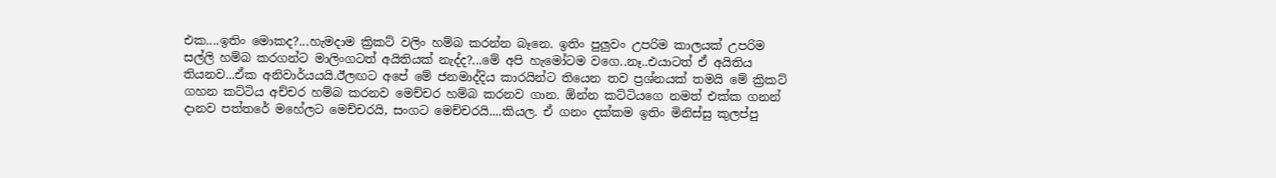එක....ඉතිං මොකද?...හැමදාම ක්‍රිකට් වලිං හම්බ කරන්න බෑනෙ. ඉතිං පුලුවං උපරිම කාලයක් උපරිම සල්ලි හම්බ කරගන්ට මාලිංගටත් අයිතියක් නැද්ද?...මේ අපි හැමෝටම වගෙ..නෑ..එයාටත් ඒ අයිතිය තියනව...ඒක අනිවාර්යයයි.ඊලඟට අපේ මේ ජනමාද්දිය කාරයින්ට තියෙන තව ප්‍රශ්නයක් තමයි මේ ක්‍රිකට් ගහන කට්ටිය අච්චර හම්බ කරනව මෙච්චර හම්බ කරනව ගාන. ඕන්න කට්ටියගෙ නමත් එක්ක ගනන් දානව පත්තරේ මහේලට මෙච්චරයි, සංගට මෙච්චරයි....කියල. ඒ ගනං දක්කම ඉතිං මිනිස්සු කුලප්පු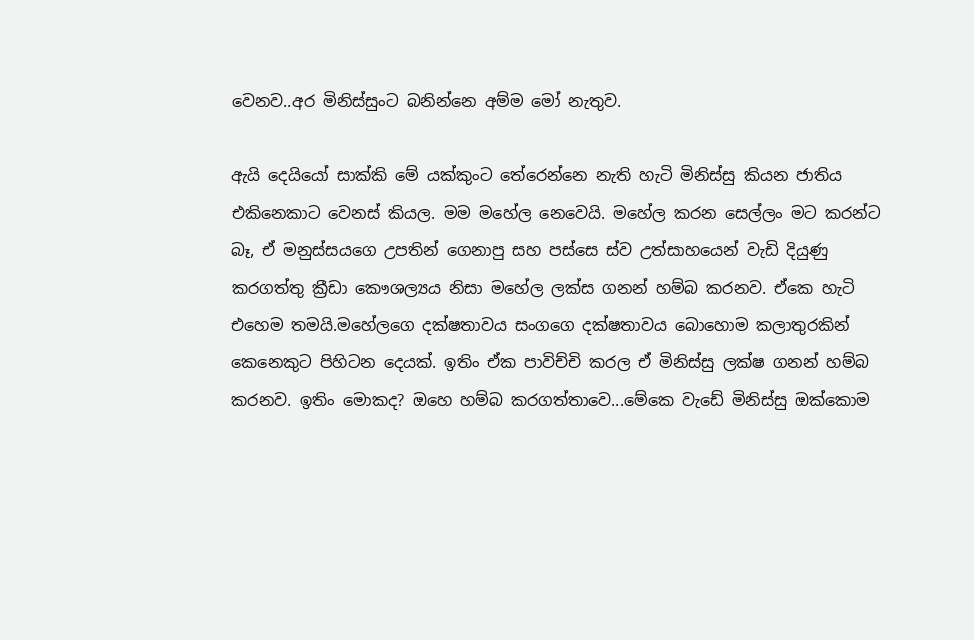වෙනව..අර මිනිස්සුංට බනින්නෙ අම්ම මෝ නැතුව.

ඇයි දෙයියෝ සාක්කි මේ යක්කුංට තේරෙන්නෙ නැති හැටි මිනිස්සු කියන ජාතිය එකිනෙකාට වෙනස් කියල. මම මහේල නෙවෙයි. මහේල කරන සෙල්ලං මට කරන්ට බෑ, ඒ මනුස්සයගෙ උපතින් ගෙනාපු සහ පස්සෙ ස්ව උත්සාහයෙන් වැඩි දියුණු කරගත්තු ක්‍රීඩා කෞශල්‍යය නිසා මහේල ලක්ස ගනන් හම්බ කරනව. ඒකෙ හැටි එහෙම තමයි.මහේලගෙ දක්ෂතාවය සංගගෙ දක්ෂතාවය බොහොම කලාතුරකින් කෙනෙකුට පිහිටන දෙයක්. ඉතිං ඒක පාවිච්චි කරල ඒ මිනිස්සු ලක්ෂ ගනන් හම්බ කරනව. ඉතිං මොකද? ඔහෙ හම්බ කරගත්තාවෙ...මේකෙ වැඩේ මිනිස්සු ඔක්කොම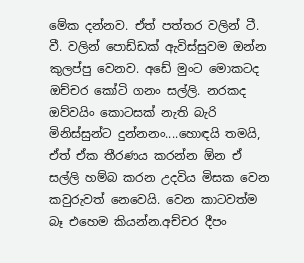මේක දන්නව. ඒත් පත්තර වලින් ටී. වී. වලින් පොඩ්ඩක් ඇවිස්සුවම ඔන්න කුලප්පු වෙනව. අඩේ මුංට මොකටද ඔච්චර කෝටි ගනං සල්ලි. නරකද ඔව්වයිං කොටසක් නැති බැරි මිනිස්සුන්ට දුන්නනං....හොඳයි තමයි, ඒත් ඒක තීරණය කරන්න ඕන ඒ සල්ලි හම්බ කරන උදවිය මිසක වෙන කවුරුවත් නෙවෙයි. වෙන කාටවත්ම බෑ එහෙම කියන්න.අච්චර දීපං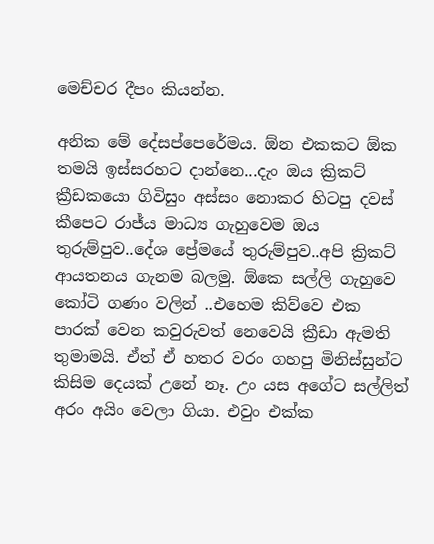මෙච්චර දීපං කියන්න.

අනික මේ දේසප්පෙරේමය. ඕන එකකට ඕක තමයි ඉස්සරහට දාන්නෙ...දැං ඔය ක්‍රිකට් ක්‍රීඩකයො ගිවිසුං අස්සං නොකර හිටපු දවස් කීපෙට රාජ්ය මාධ්‍ය ගැහුවෙම ඔය තුරුම්පුව..දේශ ප්‍රේමයේ තුරුම්පුව..අපි ක්‍රිකට් ආයතනය ගැනම බලමු. ඕකෙ සල්ලි ගැහුවෙ කෝටි ගණං වලින් ..එහෙම කිව්වෙ එක පාරක් වෙන කවුරුවත් නෙවෙයි ක්‍රීඩා ඇමති තුමාමයි. ඒත් ඒ හතර වරං ගහපු මිනිස්සුන්ට කිසිම දෙයක් උනේ නෑ. උං යස අගේට සල්ලිත් අරං අයිං වෙලා ගියා. එවුං එක්ක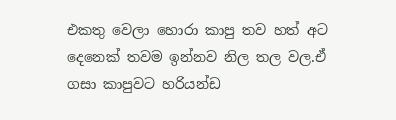එකතු වෙලා හොරා කාපු තව හත් අට දෙනෙක් තවම ඉන්නව නිල තල වල.ඒ ගසා කාපුවට හරියන්ඩ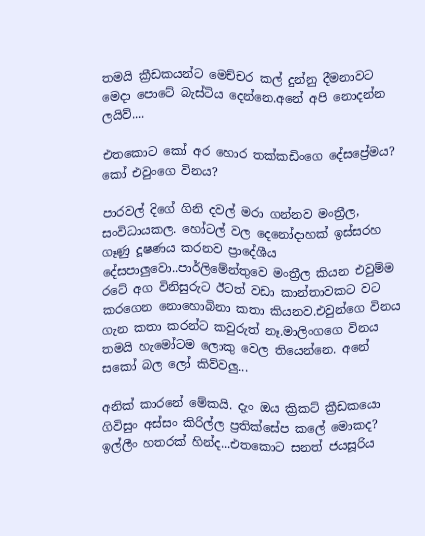තමයි ක්‍රීඩකයන්ට මෙච්චර කල් දුන්නු දීමනාවට මෙදා පොටේ බැස්ටිය දෙන්නෙ.අනේ අපි නොදන්න ලයිව්....

එතකොට කෝ අර හොර තක්කඩිංගෙ දේසප්‍රේමය? කෝ එවුංගෙ විනය?

පාරවල් දිගේ ගිනි දවල් මරා ගන්නව මංත්‍රීල, සංවිධායකල. හෝටල් වල දෙනෝදාහක් ඉස්සරහ ගෑණු දූෂණය කරනව ප්‍රාදේශීය දේසපාලුවො..පාර්ලිමේන්තුවෙ මංත්‍රීල කියන එවුම්ම රටේ අග විනිසුරුට ඊටත් වඩා කාන්තාවකට වට කරගෙන නොහොබිනා කතා කියනව.එවුන්ගෙ විනය ගැන කතා කරන්ට කවුරුත් නෑ.මාලිංගගෙ විනය තමයි හැමෝටම ලොකු වෙල තියෙන්නෙ. අනේ සකෝ බල ලෝ කිව්වලු...

අනික් කාරනේ මේකයි. දැං ඔය ක්‍රිකට් ක්‍රීඩකයො ගිවිසුං අස්සං කිරිල්ල ප්‍රතික්සේප කලේ මොකද? ඉල්ලීං හතරක් හින්ද...එතකොට සනත් ජයසූරිය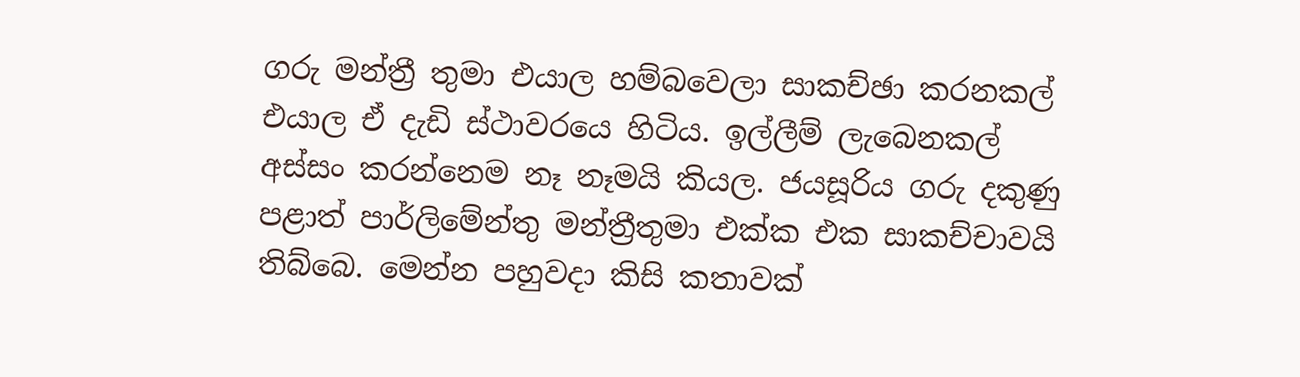ගරු මන්ත්‍රී තුමා එයාල හම්බවෙලා සාකච්ඡා කරනකල් එයාල ඒ දැඩි ස්ථාවරයෙ හිටිය. ඉල්ලීම් ලැබෙනකල් අස්සං කරන්නෙම නෑ නෑමයි කියල. ජයසූරිය ගරු දකුණු පළාත් පාර්ලිමේන්තු මන්ත්‍රීතුමා එක්ක එක සාකච්චාවයි තිබ්බෙ. මෙන්න පහුවදා කිසි කතාවක්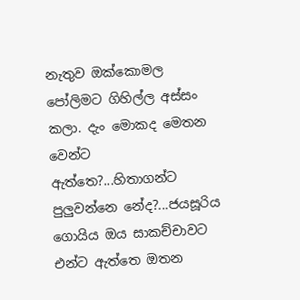නැතුව ඔක්කොමල පෝලිමට ගිහිල්ල අස්සං කලා. දැං මොකද මෙතන වෙන්ට ඇත්තෙ?...හිතාගන්ට පුලුවන්නෙ නේද?...ජයසූරිය ගොයිය ඔය සාකච්චාවට එන්ට ඇත්තෙ ඔතන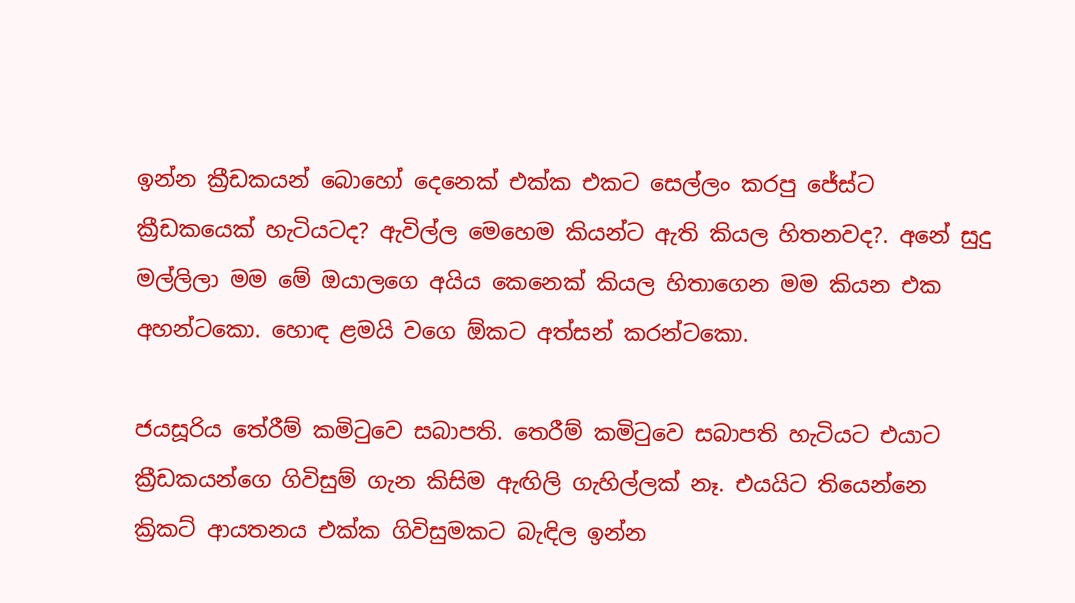ඉන්න ක්‍රීඩකයන් බොහෝ දෙනෙක් එක්ක එකට සෙල්ලං කරපු ජේස්ට ක්‍රීඩකයෙක් හැටියටද? ඇවිල්ල මෙහෙම කියන්ට ඇති කියල හිතනවද?. අනේ සුදු මල්ලිලා මම මේ ඔයාලගෙ අයිය කෙනෙක් කියල හිතාගෙන මම කියන එක අහන්ටකො. හොඳ ළමයි වගෙ ඕකට අත්සන් කරන්ටකො.

ජයසූරිය තේරීම් කමිටුවෙ සබාපති. තෙරීම් කමිටුවෙ සබාපති හැටියට එයාට ක්‍රීඩකයන්ගෙ ගිවිසුම් ගැන කිසිම ඇඟිලි ගැහිල්ලක් නෑ. එයයිට තියෙන්නෙ ක්‍රිකට් ආයතනය එක්ක ගිවිසුමකට බැඳිල ඉන්න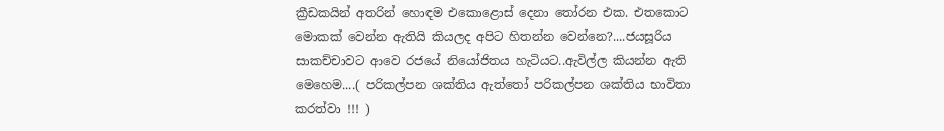ක්‍රීඩකයින් අතරින් හොඳම එකොළොස් දෙනා තෝරන එක. එතකොට මොකක් වෙන්න ඇතියි කියලද අපිට හිතන්න වෙන්නෙ?....ජයසූරිය සාකච්චාවට ආවෙ රජයේ නියෝජිතය හැටියට..ඇවිල්ල කියන්න ඇති මෙහෙම....( පරිකල්පන ශක්තිය ඇත්තෝ පරිකල්පන ශක්තිය භාවිතා කරත්වා !!! )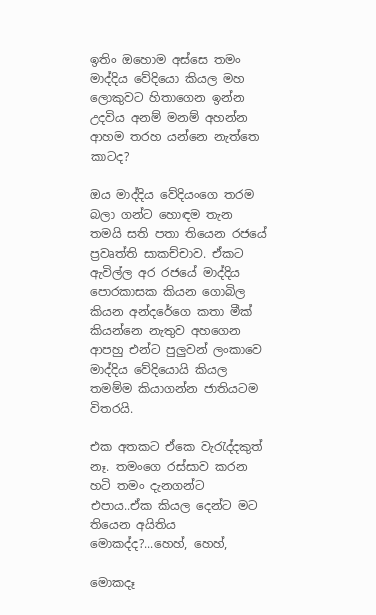ඉතිං ඔහොම අස්සෙ තමං මාද්දිය වේදියො කියල මහ ලොකුවට හිතාගෙන ඉන්න උදවිය අනම් මනම් අහන්න ආහම තරහ යන්නෙ නැත්තෙ කාටද?

ඔය මාද්දිය වේදියංගෙ තරම බලා ගන්ට හොඳම තැන තමයි සති පතා තියෙන රජයේ ප්‍රවෘත්ති සාකච්චාව. ඒකට ඇවිල්ල අර රජයේ මාද්දිය පොරකාසක කියන ගොබිල කියන අන්දරේගෙ කතා මීක් කියන්නෙ නැතුව අහගෙන ආපහු එන්ට පුලුවන් ලංකාවෙ මාද්දිය වේදියොයි කියල තමම්ම කියාගන්න ජාතියටම විතරයි.

එක අතකට ඒකෙ වැරැද්දකුත් නෑ. තමංගෙ රස්සාව කරන හටි තමං දැනගන්ට එපාය..ඒක කියල දෙන්ට මට තියෙන අයිතිය මොකද්ද?...හෙහ්, හෙහ්,

මොකදෑ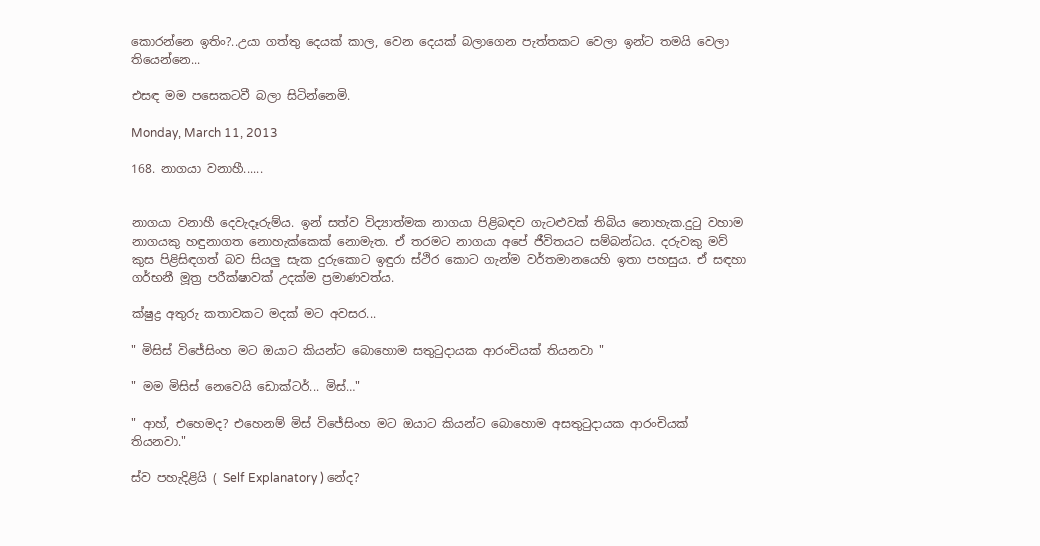කොරන්නෙ ඉතිං?..උයා ගත්තු දෙයක් කාල, වෙන දෙයක් බලාගෙන පැත්තකට වෙලා ඉන්ට තමයි වෙලා තියෙන්නෙ...

එසඳ මම පසෙකටවී බලා සිටින්නෙමි.

Monday, March 11, 2013

168. නාගයා වනාහී......


නාගයා වනාහී දෙවැදෑරුම්ය. ඉන් සත්ව විද්‍යාත්මක නාගයා පිළිබඳව ගැටළුවක් තිබිය නොහැක.දුටු වහාම නාගයකු හඳුනාගත නොහැක්කෙක් නොමැත. ඒ තරමට නාගයා අපේ ජීවිතයට සම්බන්ධය. දරුවකු මව් කුස පිළිසිඳගත් බව සියලු සැක දුරුකොට ඉඳුරා ස්ථිර කොට ගැන්ම වර්තමානයෙහි ඉතා පහසුය. ඒ සඳහා ගර්භනී මූත්‍ර පරීක්ෂාවක් උදක්ම ප්‍රමාණවත්ය.

ක්ෂුද්‍ර අතුරු කතාවකට මදක් මට අවසර...

" මිසිස් විජේසිංහ මට ඔයාට කියන්ට බොහොම සතුටුදායක ආරංචියක් තියනවා "

" මම මිසිස් නෙවෙයි ඩොක්ටර්... මිස්…"

" ආහ්, එහෙමද? එහෙනම් මිස් විජේසිංහ මට ඔයාට කියන්ට බොහොම අසතුටුදායක ආරංචියක් තියනවා."

ස්ව පහැදිළියි ( Self Explanatory ) නේද?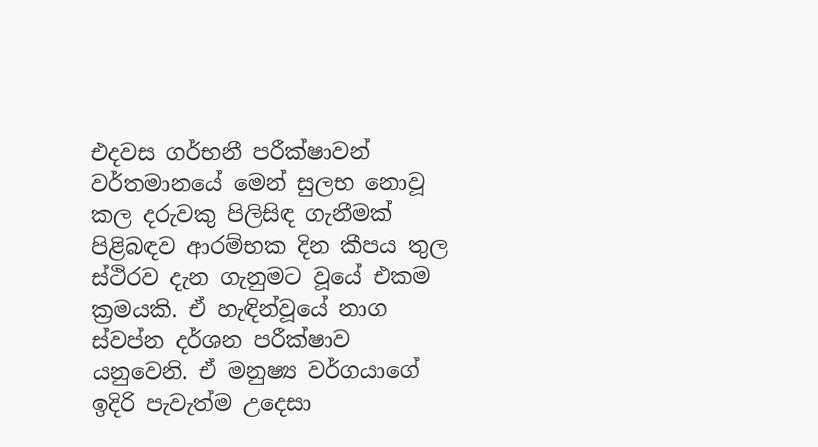එදවස ගර්භනී පරීක්ෂාවන් වර්තමානයේ මෙන් සුලභ නොවූ කල දරුවකු පිලිසිඳ ගැනීමක් පිළිබඳව ආරම්භක දින කීපය තුල ස්ථිරව දැන ගැනුමට වූයේ එකම ක්‍රමයකි. ඒ හැඳින්වූයේ නාග ස්වප්න දර්ශන පරීක්ෂාව යනුවෙනි. ඒ මනුෂ්‍ය වර්ගයාගේ ඉදිරි පැවැත්ම උදෙසා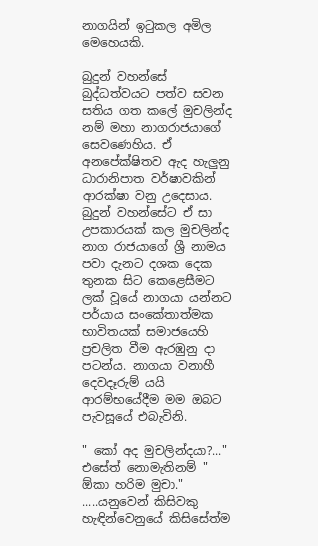නාගයින් ඉටුකල අමිල මෙහෙයකි.

බුදුන් වහන්සේ බුද්ධත්වයට පත්ව සවන සතිය ගත කලේ මුචලින්ද නම් මහා නාගරාජයාගේ සෙවණෙහිය. ඒ අනපේක්ෂිතව ඇද හැලුනු ධාරානිපාත වර්ෂාවකින් ආරක්ෂා වනු උදෙසාය. බුදුන් වහන්සේට ඒ සා උපකාරයක් කල මුචලින්ද නාග රාජයාගේ ශ්‍රී නාමය පවා දැනට දශක දෙක තුනක සිට කෙළෙසීමට ලක් වූයේ නාගයා යන්නට පර්යාය සංකේතාත්මක භාවිතයක් සමාජයෙහි ප්‍රචලිත වීම ඇරඹුනු දා පටන්ය. නාගයා වනාහී දෙවදෑරුම් යයි ආරම්භයේදීම මම ඔබට පැවසූයේ එබැවිනි.

" කෝ අද මුචලින්දයා?..." එසේත් නොමැතිනම් " ඕකා හරිම මුචා." .....යනුවෙන් කිසිවකු හැඳින්වෙනුයේ කිසිසේත්ම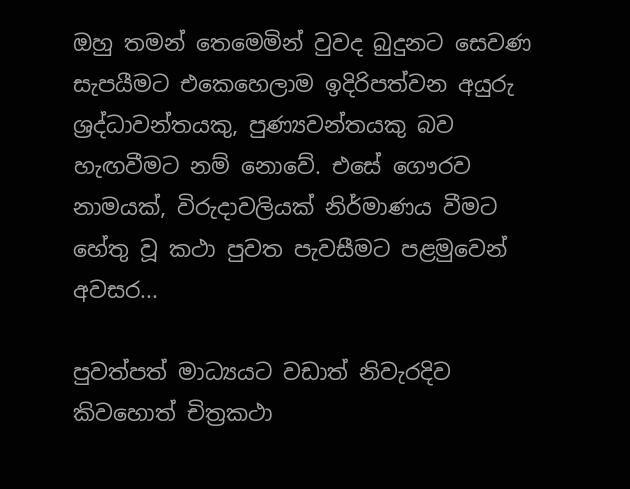ඔහු තමන් තෙමෙමින් වුවද බුදුනට සෙවණ සැපයීමට එකෙහෙලාම ඉදිරිපත්වන අයුරු ශ්‍රද්ධාවන්තයකු, පුණ්‍යවන්තයකු බව හැඟවීමට නම් නොවේ. එසේ ගෞරව නාමයක්, විරුදාවලියක් නිර්මාණය වීමට හේතු වූ කථා පුවත පැවසීමට පළමුවෙන් අවසර...

පුවත්පත් මාධ්‍යයට වඩාත් නිවැරදිව කිවහොත් චිත්‍රකථා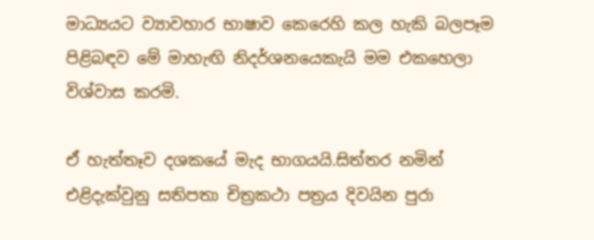මාධ්‍යයට ව්‍යාවහාර භාෂාව කෙරෙහි කල හැකි බලපෑම පිළිබඳව මේ මාහැඟි නිදර්ශනයෙකැයි මම එකහෙලා විශ්වාස කරමි.

ඒ හැත්තෑව දශකයේ මැද භාගයයි.සිත්තර නමින් එළිදැක්වුනු සතිපතා චිත්‍රකථා පත්‍රය දිවයින පුරා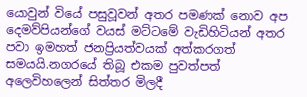යොවුන් වියේ පසුවූවන් අතර පමණක් නොව අප දෙමව්පියන්ගේ වයස් මට්ටමේ වැඩිහිටියන් අතර පවා ඉමහත් ජනප්‍රියත්වයක් අත්කරගත් සමයයි.නගරයේ තිබූ එකම පුවත්පත් අලෙවිහලෙන් සිත්තර මිලදී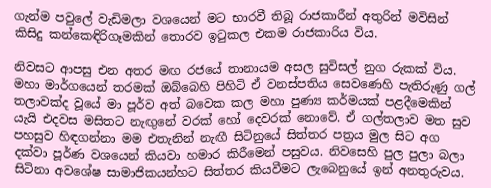ගැන්ම පවුලේ වැඩිමලා වශයෙන් මට භාරවී තිබූ රාජකාරීන් අතුරින් මවිසින් කිසිදු කන්කෙඳිරිගෑමකින් තොරව ඉටුකල එකම රාජකාරිය විය.

නිවසට ආපසු එන අතර මඟ රජයේ තානායම අසල සුවිසල් නුග රුකක් විය. මහා මාර්ගයෙන් තරමක් ඔබ්බෙහි පිහිටි ඒ වනස්පතිය සෙවණෙහි පැතිරුණු ගල් තලාවක්ද වූයේ මා පූර්ව අත් බවෙක කල මහා පුණ්‍ය කර්මයක් පළදීමෙකින් යැයි එදවස මසිතට නැඟුනේ වරක් හෝ දෙවරක් නොවේ. ඒ ගල්තලාව මත සුව පහසුව හිඳගන්නා මම එතැනින් නැඟී සිටිනුයේ සිත්තර පත්‍රය මුල සිට අග දක්වා පූර්ණ වශයෙන් කියවා හමාර කිරීමෙන් පසුවය. නිවසෙහි පුල පුලා බලා සිටිනා අවශේෂ සාමාජිකයන්හට සිත්තර කියවීමට ලැබෙනුයේ ඉන් අනතුරුවය.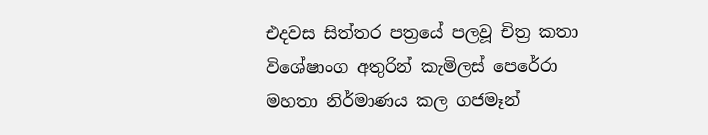එදවස සිත්තර පත්‍රයේ පලවූ චිත්‍ර කතා විශේෂාංග අතුරින් කැමිලස් පෙරේරා මහතා නිර්මාණය කල ගජමෑන්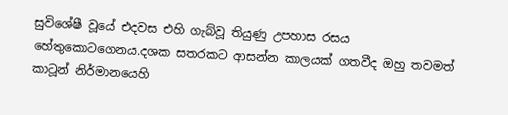සුවිශේෂී වූයේ එදවස එහි ගැබ්වූ තියුණු උපහාස රසය හේතුකොටගෙනය.දශක සතරකට ආසන්න කාලයක් ගතවීද ඔහු තවමත් කාටූන් නිර්මානයෙහි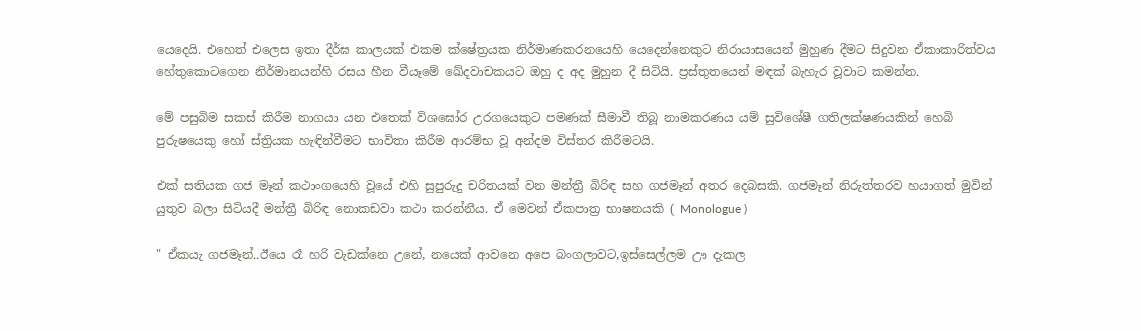යෙදෙයි. එහෙත් එලෙස ඉතා දීර්ඝ කාලයක් එකම ක්ෂේත්‍රයක නිර්මාණකරනයෙහි යෙදෙන්නෙකුට නිරායාසයෙන් මුහුණ දීමට සිදුවන ඒකාකාරිත්වය හේතුකොටගෙන නිර්මානයන්හි රසය හීන වීයෑමේ ඛේදවාචකයට ඔහු ද අද මුහුන දී සිටියි. ප්‍රස්තුතයෙන් මඳක් බැහැර වූවාට කමන්න.

මේ පසුබිම සකස් කිරීම නාගයා යන එතෙක් විශඝෝර උරගයෙකුට පමණක් සීමාවී තිබූ නාමකරණය යම් සුවිශේෂී ගතිලක්ෂණයකින් හෙබි පුරුෂයෙකු හෝ ස්ත්‍රියක හැඳින්වීමට භාවිතා කිරීම ආරම්භ වූ අන්දම විස්තර කිරීමටයි.

එක් සතියක ගජ මෑන් කථාංගයෙහි වූයේ එහි සුපුරුදු චරිතයක් වන මන්ත්‍රී බිරිඳ සහ ගජමෑන් අතර දෙබසකි. ගජමෑන් නිරුත්තරව හයාගත් මුවින් යුතුව බලා සිටියදී මන්ත්‍රී බිරිඳ නොකඩවා කථා කරන්නීය. ඒ මෙවන් ඒකපාත්‍ර භාෂනයකි ( Monologue )

" ඒකයැ ගජමෑන්..ඊයෙ රෑ හරි වැඩක්නෙ උනේ, නයෙක් ආවනෙ අපෙ බංගලාවට,ඉස්සෙල්ලම ඌ දැකල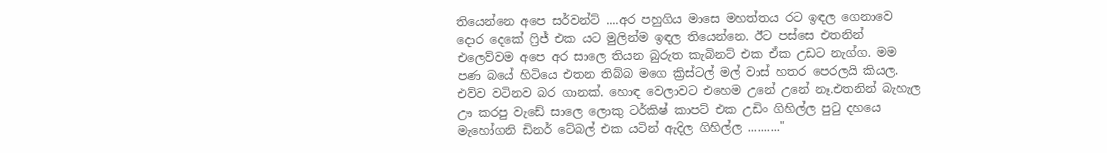තියෙන්නෙ අපෙ සර්වන්ට් ....අර පහුගිය මාසෙ මහත්තය රට ඉඳල ගෙනාවෙ දොර දෙකේ ෆ්‍රිජ් එක යට මුලින්ම ඉඳල තියෙන්නෙ. ඊට පස්සෙ එතනින් එලෙව්වම අපෙ අර සාලෙ තියන බුරුත කැබිනට් එක ඒක උඩට නැග්ග. මම පණ බයේ හිටියෙ එතන තිබ්බ මගෙ ක්‍රිස්ටල් මල් වාස් හතර පෙරලයි කියල. එව්ව වටිනව බර ගානක්. හොඳ වෙලාවට එහෙම උනේ උනේ නෑ.එතනින් බැහැල ඌ කරපු වැඩේ සාලෙ ලොකු ටර්කිෂ් කාපට් එක උඩිං ගිහිල්ල පුටු දහයෙ මැහෝගනි ඩිනර් ටේබල් එක යටින් ඇදිල ගිහිල්ල .........."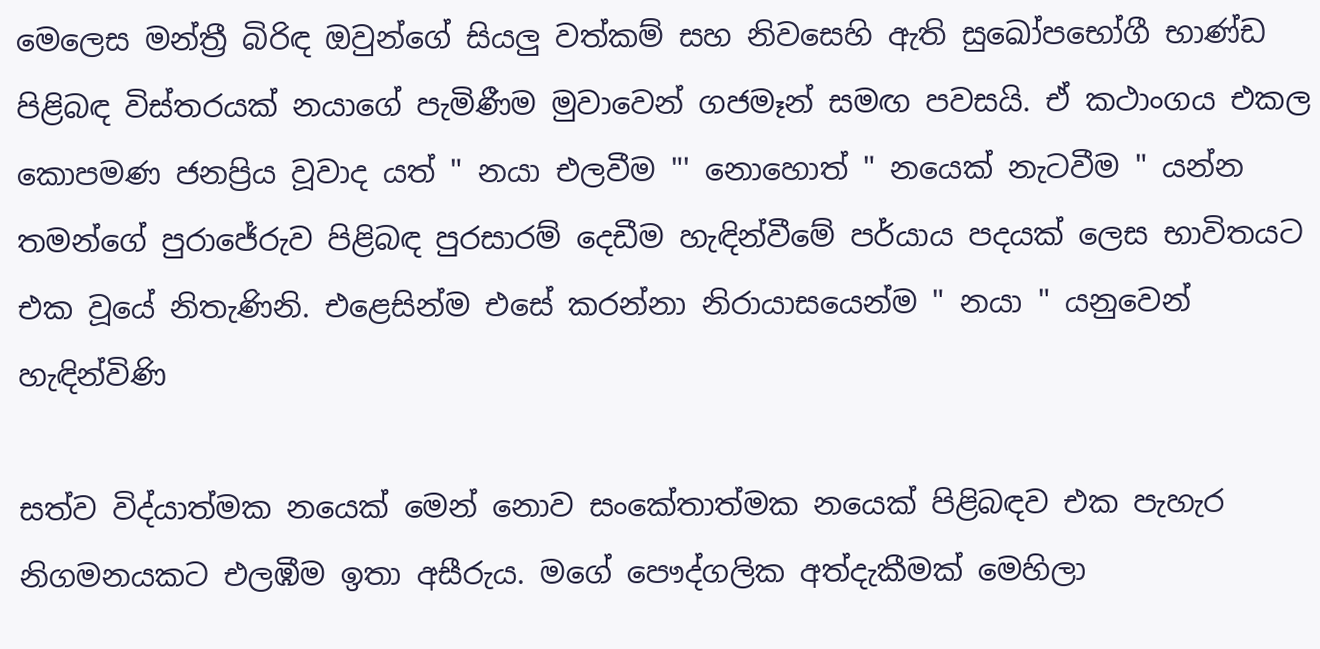මෙලෙස මන්ත්‍රී බිරිඳ ඔවුන්ගේ සියලු වත්කම් සහ නිවසෙහි ඇති සුඛෝපභෝගී භාණ්ඩ පිළිබඳ විස්තරයක් නයාගේ පැමිණීම මුවාවෙන් ගජමෑන් සමඟ පවසයි. ඒ කථාංගය එකල කොපමණ ජනප්‍රිය වූවාද යත් " නයා එලවීම "' නොහොත් " නයෙක් නැටවීම " යන්න තමන්ගේ පුරාජේරුව පිළිබඳ පුරසාරම් දෙඩීම හැඳින්වීමේ පර්යාය පදයක් ලෙස භාවිතයට එක වූයේ නිතැණිනි. එළෙසින්ම එසේ කරන්නා නිරායාසයෙන්ම " නයා " යනුවෙන් හැඳින්විණි

සත්ව විද්යාත්මක නයෙක් මෙන් නොව සංකේතාත්මක නයෙක් පිළිබඳව එක පැහැර නිගමනයකට එලඹීම ඉතා අසීරුය. මගේ පෞද්ගලික අත්දැකීමක් මෙහිලා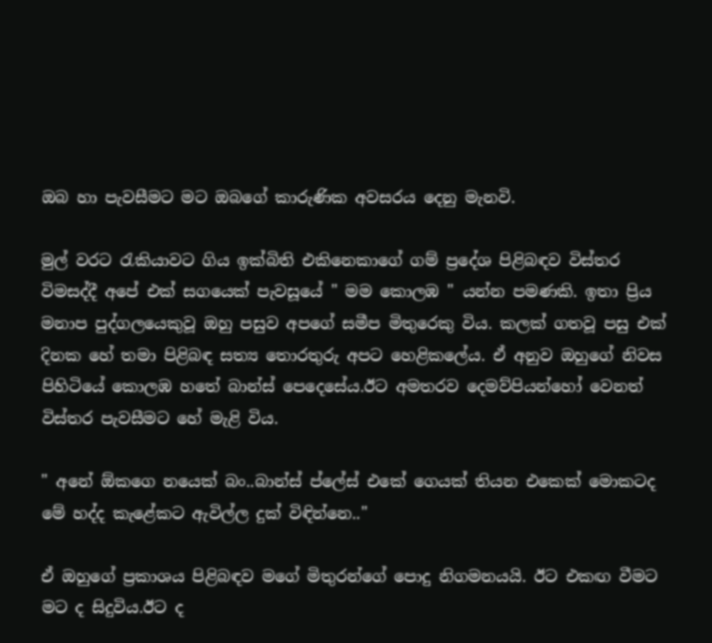ඔබ හා පැවසීමට මට ඔබගේ කාරුණික අවසරය දෙනු මැනවි.

මුල් වරට රැකියාවට ගිය ඉක්බිති එකිනෙකාගේ ගම් ප්‍රදේශ පිළිබඳව විස්තර විමසද්දී අපේ එක් සගයෙක් පැවසූයේ " මම කොලඹ " යන්න පමණකි. ඉතා ප්‍රිය මනාප පුද්ගලයෙකුවූ ඔහු පසුව අපගේ සමීප මිතුරෙකු විය. කලක් ගතවූ පසු එක් දිනක හේ තමා පිළිබඳ සත්‍ය තොරතුරු අපට හෙළිකලේය. ඒ අනුව ඔහුගේ නිවස පිහිටියේ කොලඹ හතේ බාන්ස් පෙදෙසේය.ඊට අමතරව දෙමව්පියන්හෝ වෙනත් විස්තර පැවසීමට හේ මැළි විය.

" අනේ ඕකගෙ නයෙක් බං..බාන්ස් ප්ලේස් එකේ ගෙයක් තියන එකෙක් මොකටද මේ හද්ද කැළේකට ඇවිල්ල දුක් විඳින්නෙ.."

ඒ ඔහුගේ ප්‍රකාශය පිළිබඳව මගේ මිතුරන්ගේ පොදු නිගමනයයි. ඊට එකඟ වීමට මට ද සිදුවිය.ඊට ද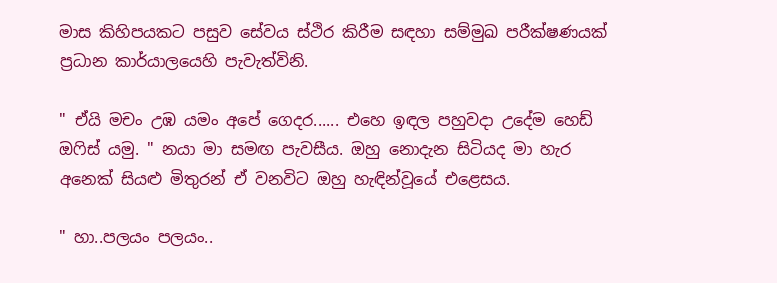මාස කිහිපයකට පසුව සේවය ස්ථිර කිරීම සඳහා සම්මුඛ පරීක්ෂණයක් ප්‍රධාන කාර්යාලයෙහි පැවැත්විනි.

" ඒයි මචං උඹ යමං අපේ ගෙදර...... එහෙ ඉඳල පහුවදා උදේම හෙඩ් ඔෆිස් යමු. " නයා මා සමඟ පැවසීය. ඔහු නොදැන සිටියද මා හැර අනෙක් සියළු මිතුරන් ඒ වනවිට ඔහු හැඳින්වූයේ එළෙසය.

" හා..පලයං පලයං..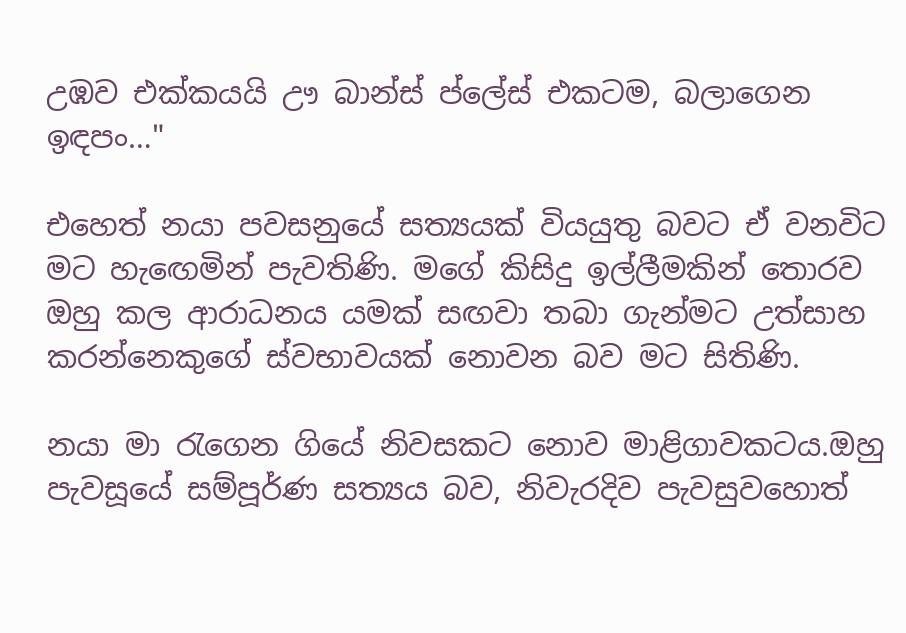උඹව එක්කයයි ඌ බාන්ස් ප්ලේස් එකටම, බලාගෙන ඉඳපං…"

එහෙත් නයා පවසනුයේ සත්‍යයක් වියයුතු බවට ඒ වනවිට මට හැඟෙමින් පැවතිණි. මගේ කිසිදු ඉල්ලීමකින් තොරව ඔහු කල ආරාධනය යමක් සඟවා තබා ගැන්මට උත්සාහ කරන්නෙකුගේ ස්වභාවයක් නොවන බව මට සිතිණි.

නයා මා රැගෙන ගියේ නිවසකට නොව මාළිගාවකටය.ඔහු පැවසූයේ සම්පූර්ණ සත්‍යය බව, නිවැරදිව පැවසුවහොත්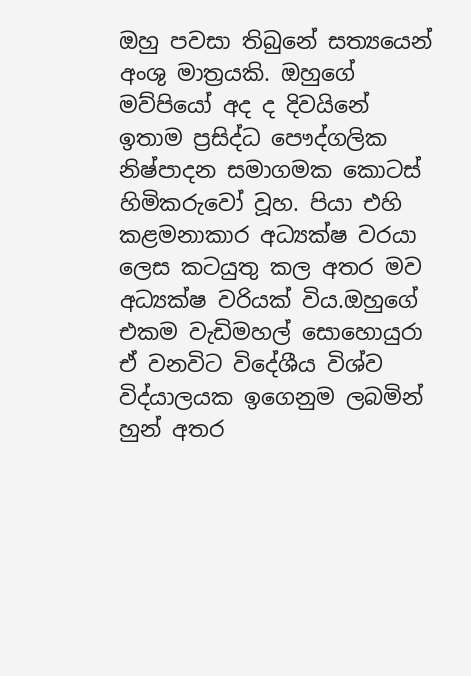ඔහු පවසා තිබුනේ සත්‍යයෙන් අංශු මාත්‍රයකි. ඔහුගේ මව්පියෝ අද ද දිවයිනේ ඉතාම ප්‍රසිද්ධ පෞද්ගලික නිෂ්පාදන සමාගමක කොටස් හිමිකරුවෝ වූහ. පියා එහි කළමනාකාර අධ්‍යක්ෂ වරයා ලෙස කටයුතු කල අතර මව අධ්‍යක්ෂ වරියක් විය.ඔහුගේ එකම වැඩිමහල් සොහොයුරා ඒ වනවිට විදේශීය විශ්ව විද්යාලයක ඉගෙනුම ලබමින් හුන් අතර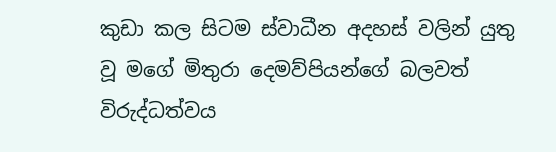කුඩා කල සිටම ස්වාධීන අදහස් වලින් යුතු වූ මගේ මිතුරා දෙමව්පියන්ගේ බලවත් විරුද්ධත්වය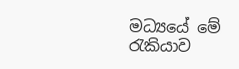මධ්‍යයේ මේ රැකියාව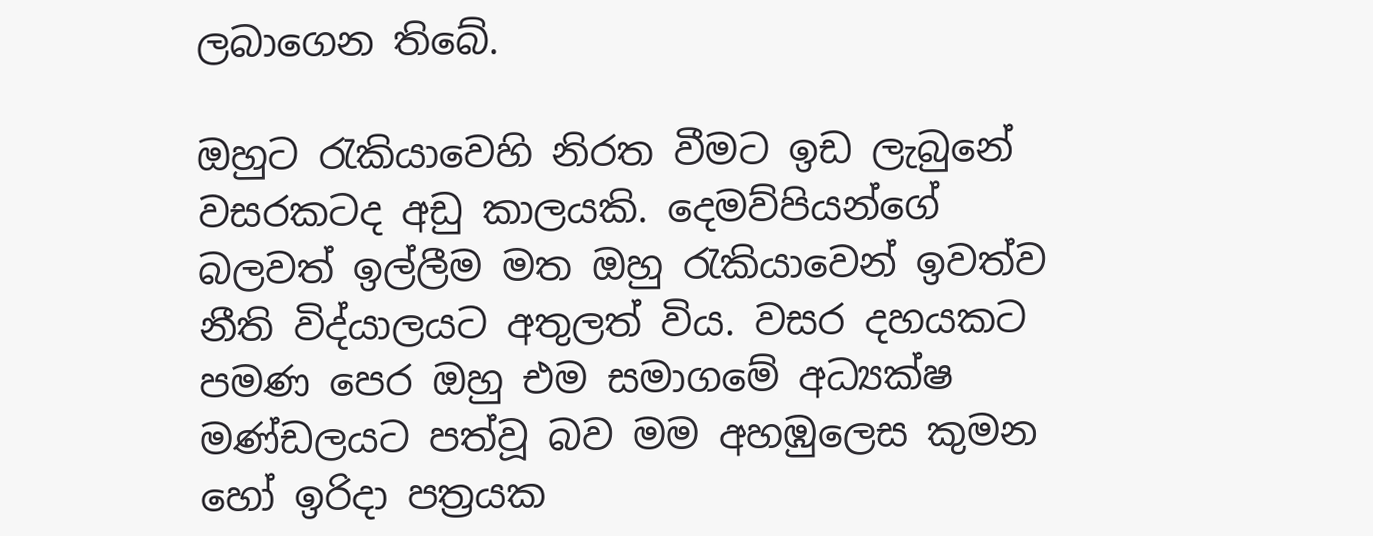ලබාගෙන තිබේ.

ඔහුට රැකියාවෙහි නිරත වීමට ඉඩ ලැබුනේ වසරකටද අඩු කාලයකි. දෙමව්පියන්ගේ බලවත් ඉල්ලීම මත ඔහු රැකියාවෙන් ඉවත්ව නීති විද්යාලයට අතුලත් විය. වසර දහයකට පමණ පෙර ඔහු එම සමාගමේ අධ්‍යක්ෂ මණ්ඩලයට පත්වූ බව මම අහඹුලෙස කුමන හෝ ඉරිදා පත්‍රයක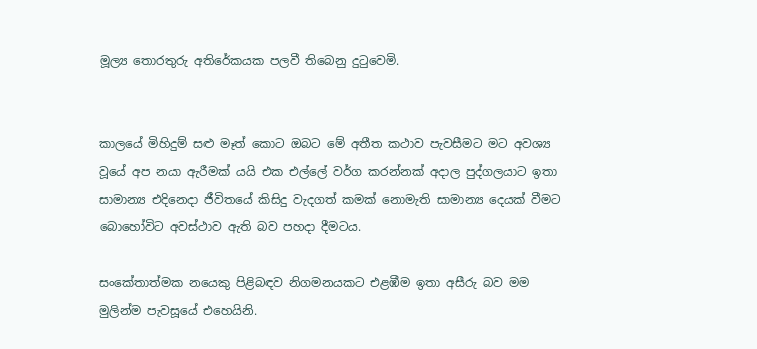මූල්‍ය තොරතුරු අතිරේකයක පලවී තිබෙනු දුටුවෙමි.


කාලයේ මිහිදුම් සළු මෑත් කොට ඔබට මේ අතීත කථාව පැවසීමට මට අවශ්‍ය වූයේ අප නයා ඇරීමක් යයි එක එල්ලේ වර්ග කරන්නක් අදාල පුද්ගලයාට ඉතා සාමාන්‍ය එදිනෙදා ජීවිතයේ කිසිදු වැදගත් කමක් නොමැති සාමාන්‍ය දෙයක් වීමට බොහෝවිට අවස්ථාව ඇති බව පහදා දීමටය.

සංකේතාත්මක නයෙකු පිළිබඳව නිගමනයකට එළඹීම ඉතා අසීරු බව මම මුලින්ම පැවසූයේ එහෙයිනි.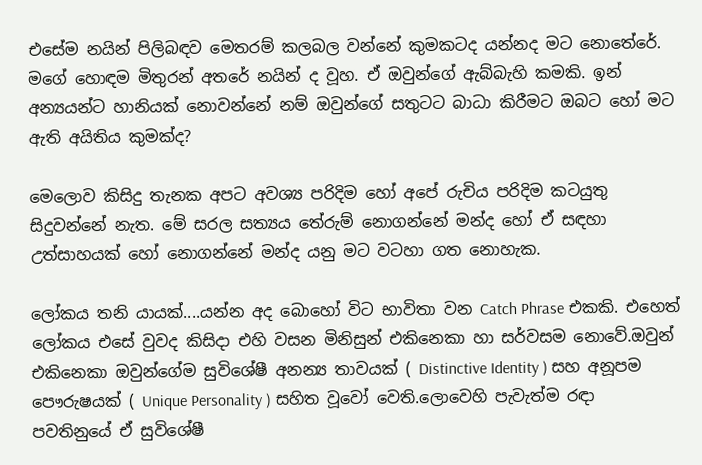එසේම නයින් පිලිබඳව මෙතරම් කලබල වන්නේ කුමකටද යන්නද මට නොතේරේ. මගේ හොඳම මිතුරන් අතරේ නයින් ද වූහ. ඒ ඔවුන්ගේ ඇබ්බැහි කමකි. ඉන් අන්‍යයන්ට හානියක් නොවන්නේ නම් ඔවුන්ගේ සතුටට බාධා කිරීමට ඔබට හෝ මට ඇති අයිතිය කුමක්ද?

මෙලොව කිසිදු තැනක අපට අවශ්‍ය පරිදිම හෝ අපේ රුචිය පරිදිම කටයුතු සිදුවන්නේ නැත. මේ සරල සත්‍යය තේරුම් නොගන්නේ මන්ද හෝ ඒ සඳහා උත්සාහයක් හෝ නොගන්නේ මන්ද යනු මට වටහා ගත නොහැක.

ලෝකය තනි යායක්....යන්න අද බොහෝ විට භාවිතා වන Catch Phrase එකකි. එහෙත් ලෝකය එසේ වුවද කිසිදා එහි වසන මිනිසුන් එකිනෙකා හා සර්වසම නොවේ.ඔවුන් එකිනෙකා ඔවුන්ගේම සුවිශේෂී අනන්‍ය තාවයක් ( Distinctive Identity ) සහ අනූපම පෞරුෂයක් ( Unique Personality ) සහිත වූවෝ වෙති.ලොවෙහි පැවැත්ම රඳා පවතිනුයේ ඒ සුවිශේෂී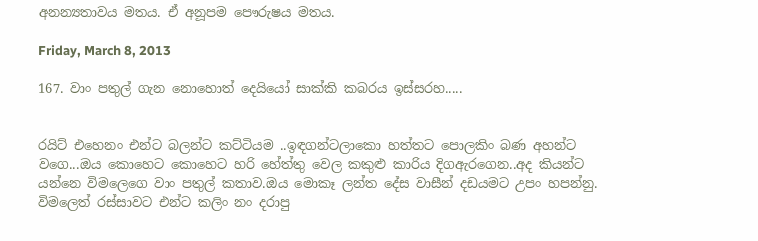අනන්‍යතාවය මතය. ඒ අනූපම පෞරුෂය මතය.

Friday, March 8, 2013

167. වාං පතුල් ගැන නොහොත් දෙයියෝ සාක්කි කබරය ඉස්සරහ.....


රයිට් එහෙනං එන්ට බලන්ට කට්ටියම ..ඉඳගන්ටලාකො හත්තට පොලකිං බණ අහන්ට වගෙ...ඔය කොහෙට කොහෙට හරි හේත්තු වෙල කකුළු කාරිය දිගඇරගෙන..අද කියන්ට යන්නෙ විමලෙගෙ වාං පතුල් කතාව.ඔය මොකෑ ලන්ත දේස වාසීන් දඩයමට උපං හපන්නු. විමලෙත් රස්සාවට එන්ට කලිං නං දරාපු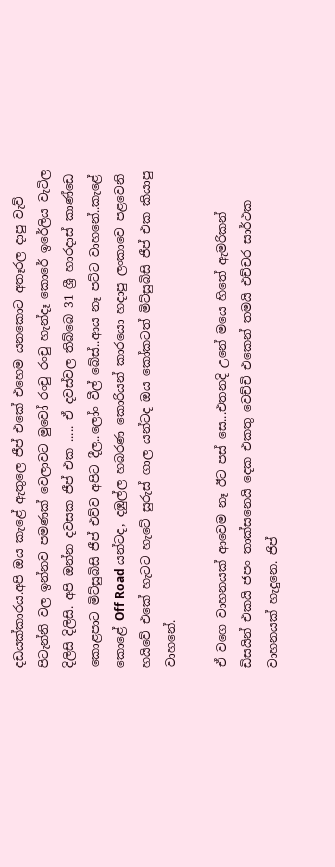දඩයක්කාරය.අපි ඔය කැළේ ඇතුලෙ ජීප් එකේ එහෙම යනකොට අතෑරල දාපු වැව් පිටැන්නි වල ඉන්නව පමණක් වෙලාවට මුවෝ රංචු රංචු හැන්දෑ කොරේ ඉරේලිය වැටිල දිලිසි දිලිසි. අපි ඔන්න දවසක ජීප් එක ..... ඒ දවස්වල තිබ්බෙ 31 ශ්‍රී හාරදාස් කාණ්ඩෙ කොළපාට මිට්සුබිසි ජීප් එව්ව අපිට දීල..ලෝං වීල් බේස්..ආය නෑ පට්ට වාහනේ..කැළේ කොළේ Off Road යන්ටද, දඹුල්ල හබරණ කොරියන් කාරයො හදාපු ලංකාවෙ පළවෙනි හයිවේ එකේ හැටට හැටේ සුරුස් ගාල යන්ටද ඔය කෝකටත් මිට්සුබිසි ජීප් එක කියාපු වාහනේ.

ඒ වගෙ වාහනයක් ආවෙම නෑ ඊට පස් සෙ...එතනදි උනේ මයෙ හිතේ ඇමරිකන් ඩිසයින් එකයි ජපං තාක්සනෙයි දෙක එකතු වෙච්චි එකෙන් තමයි එච්චර සාර්ථක වාහනයක් හැදුනෙ. ජිප්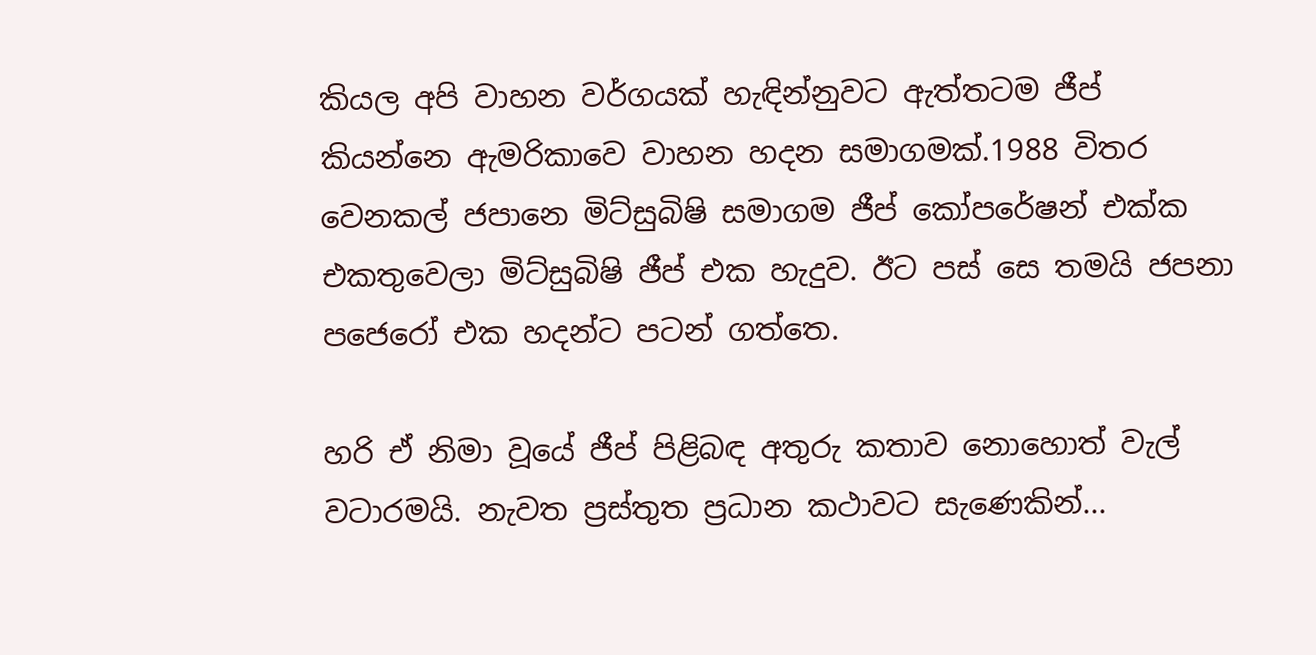කියල අපි වාහන වර්ගයක් හැඳින්නුවට ඇත්තටම ජීප් කියන්නෙ ඇමරිකාවෙ වාහන හදන සමාගමක්.1988 විතර වෙනකල් ජපානෙ මිට්සුබිෂි සමාගම ජීප් කෝපරේෂන් එක්ක එකතුවෙලා මිට්සුබිෂි ජීප් එක හැදුව. ඊට පස් සෙ තමයි ජපනා පජෙරෝ එක හදන්ට පටන් ගත්තෙ.

හරි ඒ නිමා වූයේ ජීප් පිළිබඳ අතුරු කතාව නොහොත් වැල් වටාරමයි. නැවත ප්‍රස්තුත ප්‍රධාන කථාවට සැණෙකින්...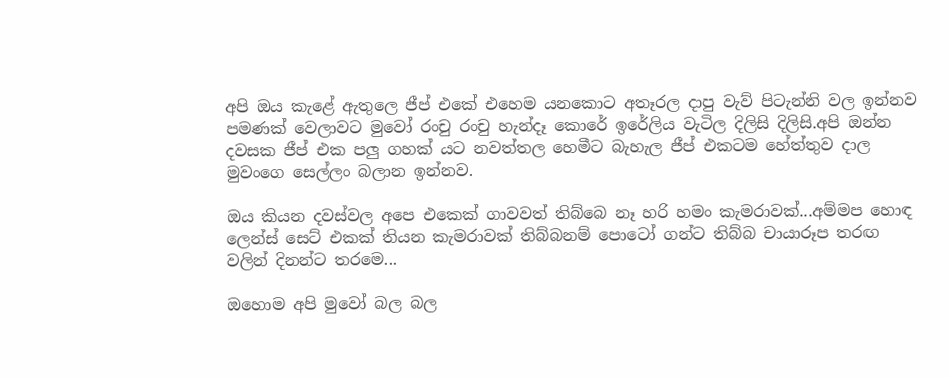අපි ඔය කැළේ ඇතුලෙ ජීප් එකේ එහෙම යනකොට අතෑරල දාපු වැව් පිටැන්නි වල ඉන්නව පමණක් වෙලාවට මුවෝ රංචු රංචු හැන්දෑ කොරේ ඉරේලිය වැටිල දිලිසි දිලිසි.අපි ඔන්න දවසක ජීප් එක පලු ගහක් යට නවත්තල හෙමීට බැහැල ජීප් එකටම හේත්තුව දාල මුවංගෙ සෙල්ලං බලාන ඉන්නව.

ඔය කියන දවස්වල අපෙ එකෙක් ගාවවත් තිබ්බෙ නෑ හරි හමං කැමරාවක්...අම්මප හොඳ ලෙන්ස් සෙට් එකක් තියන කැමරාවක් තිබ්බනම් පොටෝ ගන්ට තිබ්බ චායාරූප තරඟ වලින් දිනන්ට තරමෙ...

ඔහොම අපි මුවෝ බල බල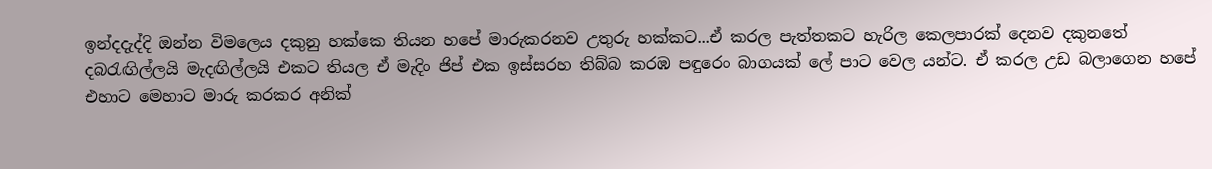ඉන්දදැද්දි ඔන්න විමලෙය දකුනු හක්කෙ තියන හපේ මාරුකරනව උතුරු හක්කට...ඒ කරල පැත්තකට හැරිල කෙලපාරක් දෙනව දකුනතේ දබරැඟිල්ලයි මැදඟිල්ලයි එකට තියල ඒ මැදිං ජිප් එක ඉස්සරහ තිබ්බ කරඹ පඳුරෙං බාගයක් ලේ පාට වෙල යන්ට. ඒ කරල උඩ බලාගෙන හපේ එහාට මෙහාට මාරු කරකර අනික්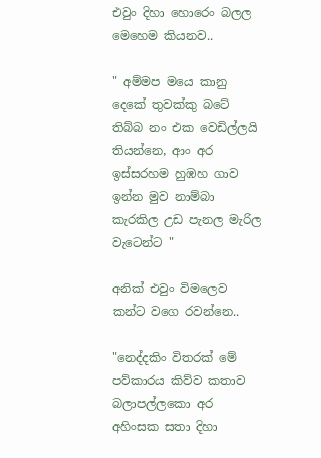එවුං දිහා හොරෙං බලල මෙහෙම කියනව..

" අම්මප මයෙ කානු දෙකේ තුවක්කු බටේ තිබ්බ නං එක වෙඩිල්ලයි තියන්නෙ, ආං අර ඉස්සරහම හුඹහ ගාව ඉන්න මුව නාම්බා කැරකිල උඩ පැනල මැරිල වැටෙන්ට "

අනික් එවුං විමලෙව කන්ට වගෙ රවන්නෙ..

"නෙද්දකිං විතරක් මේ පව්කාරය කිව්ව කතාව බලාපල්ලකො අර අහිංසක සතා දිහා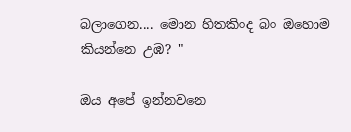බලාගෙන.... මොන හිතකිංද බං ඔහොම කියන්නෙ උඹ? "

ඔය අපේ ඉන්නවනෙ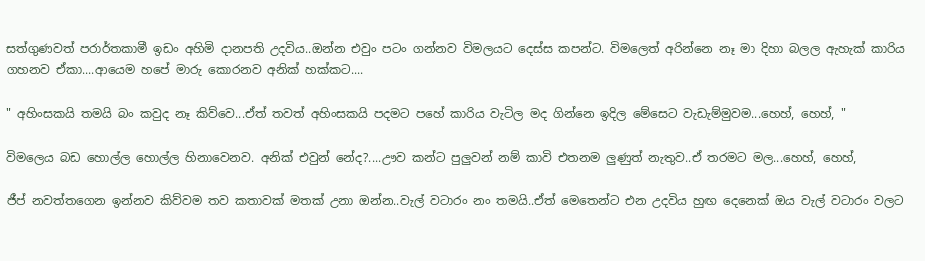සත්ගුණවත් පරාර්තකාමී ඉඩං අහිමි දානපති උදවිය..ඔන්න එවුං පටං ගන්නව විමලයට දෙස්ස කපන්ට. විමලෙත් අරින්නෙ නෑ මා දිහා බලල ඇහැක් කාරිය ගහනව ඒකා....ආයෙම හපේ මාරු කොරනව අනික් හක්කට....

" අහිංසකයි තමයි බං කවුද නෑ කිව්වෙ...ඒත් තවත් අහිංසකයි පදමට පහේ කාරිය වැටිල මද ගින්නෙ ඉදිල මේසෙට වැඩැම්මුවම...හෙහ්, හෙහ්, "

විමලෙය බඩ හොල්ල හොල්ල හිනාවෙනව. අනික් එවුන් නේද?....ඌව කන්ට පුලුවන් නම් කාවි එතනම ලුණුත් නැතුව..ඒ තරමට මල...හෙහ්, හෙහ්,

ජීප් නවත්තගෙන ඉන්නව කිව්වම තව කතාවක් මතක් උනා ඔන්න..වැල් වටාරං නං තමයි..ඒත් මෙතෙන්ට එන උදවිය හුඟ දෙනෙක් ඔය වැල් වටාරං වලට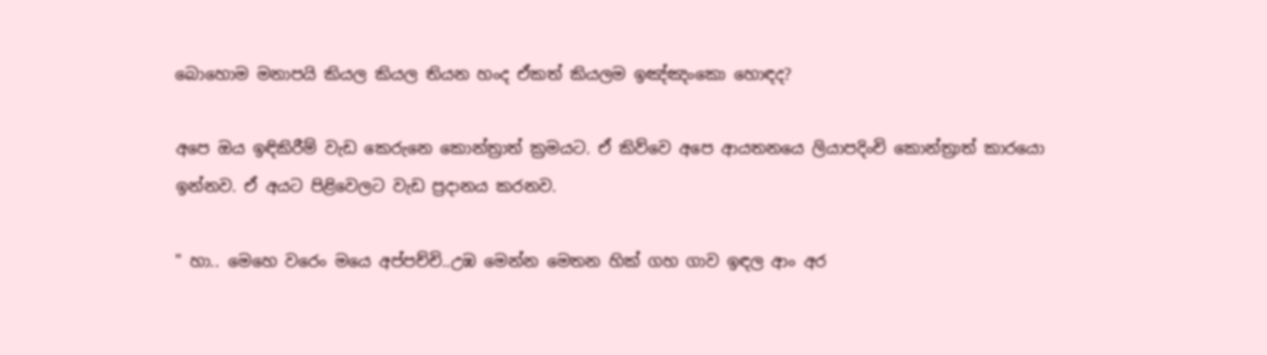බොහොම මනාපයි කියල කියල තියන හංද ඒකත් කියලම ඉඤ්ඤංකො හොඳද?

අපෙ ඔය ඉඳිකිරීම් වැඩ කෙරුනෙ කොන්ත්‍රාත් ක්‍රමයට. ඒ කිව්වෙ අපෙ ආයතනයෙ ලියාපදිංචි කොන්ත්‍රාත් කාරයො ඉන්නව. ඒ අයට පිළිවෙලට වැඩ ප්‍රදානය කරනව.

" හා.. මෙහෙ වරෙං මයෙ අප්පච්චි..උඹ මෙන්න මෙතන හික් ගහ ගාව ඉඳල ආං අර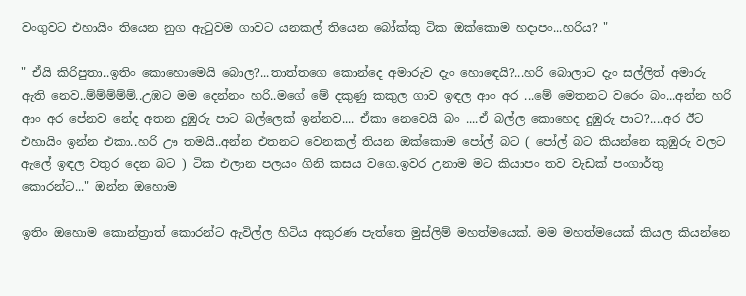වංගුවට එහායිං තියෙන නුග ඇටුවම ගාවට යනකල් තියෙන බෝක්කු ටික ඔක්කොම හදාපං...හරිය? "

" ඒයි කිරිපුතා..ඉතිං කොහොමෙයි බොල?...තාත්තගෙ කොන්දෙ අමාරුව දැං හොඳෙයි?...හරි බොලාට දැං සල්ලිත් අමාරු ඇති නෙව..ම්ම්ම්ම්ම්..උඹට මම දෙන්නං හරි..මගේ මේ දකුණු කකුල ගාව ඉඳල ආං අර ...මේ මෙතනට වරෙං බං...අන්න හරි ආං අර පේනව නේද අතන දුඹුරු පාට බල්ලෙක් ඉන්නව.... ඒකා නෙවෙයි බං ....ඒ බල්ල කොහෙද දුඹුරු පාට?....අර ඊට එහායිං ඉන්න එකා..හරි ඌ තමයි..අන්න එතනට වෙනකල් තියන ඔක්කොම පෝල් බට ( පෝල් බට කියන්නෙ කුඹුරු වලට ඇලේ ඉඳල වතුර දෙන බට ) ටික එලාන පලයං ගිනි කසය වගෙ.ඉවර උනාම මට කියාපං තව වැඩක් පංගාර්තු කොරන්ට..." ඔන්න ඔහොම

ඉතිං ඔහොම කොන්ත්‍රාත් කොරන්ට ඇවිල්ල හිටිය අකුරණ පැත්තෙ මුස්ලිම් මහත්මයෙක්. මම මහත්මයෙක් කියල කියන්නෙ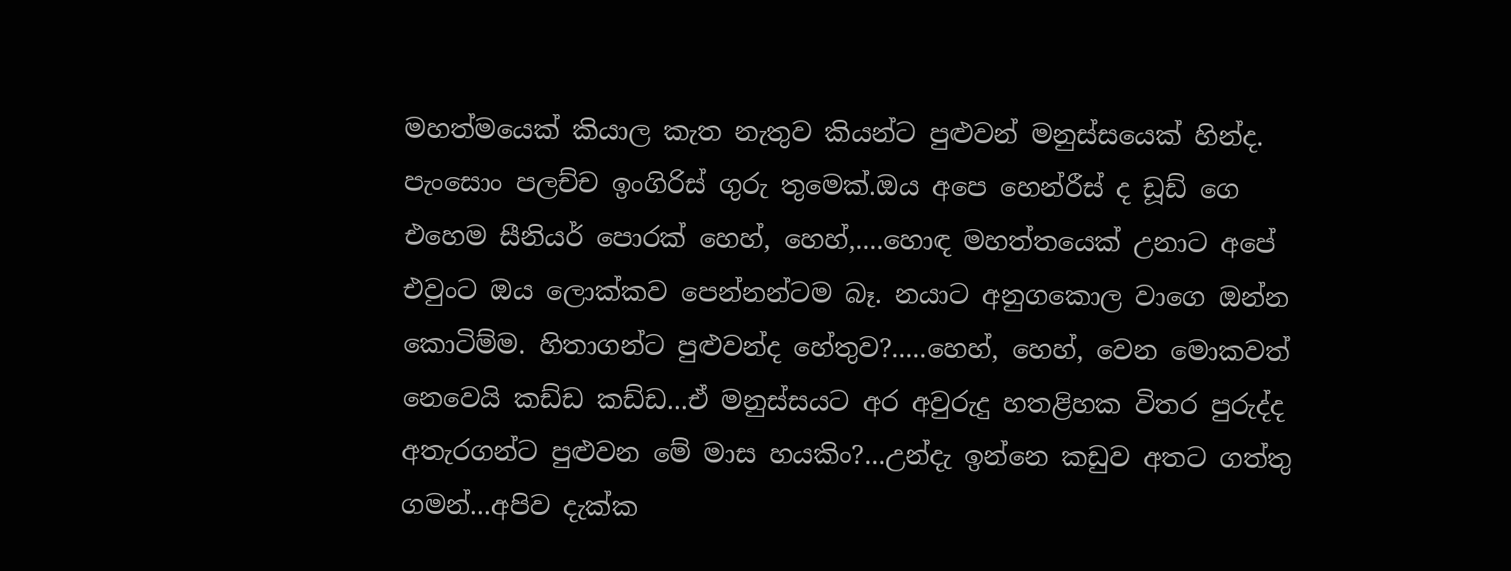මහත්මයෙක් කියාල කැත නැතුව කියන්ට පුළුවන් මනුස්සයෙක් හින්ද. පැංසොං පලච්ච ඉංගිරිස් ගුරු තුමෙක්.ඔය අපෙ හෙන්රීස් ද ඩූඩ් ගෙ එහෙම සීනියර් පොරක් හෙහ්, හෙහ්,....හොඳ මහත්තයෙක් උනාට අපේ එවුංට ඔය ලොක්කව පෙන්නන්ටම බෑ. නයාට අනුගකොල වාගෙ ඔන්න කොටිම්ම. හිතාගන්ට පුළුවන්ද හේතුව?.....හෙහ්, හෙහ්, වෙන මොකවත් නෙවෙයි කඩ්ඩ කඩ්ඩ...ඒ මනුස්සයට අර අවුරුදු හතළිහක විතර පුරුද්ද අතැරගන්ට පුළුවන මේ මාස හයකිං?...උන්දැ ඉන්නෙ කඩුව අතට ගත්තු ගමන්...අපිව දැක්ක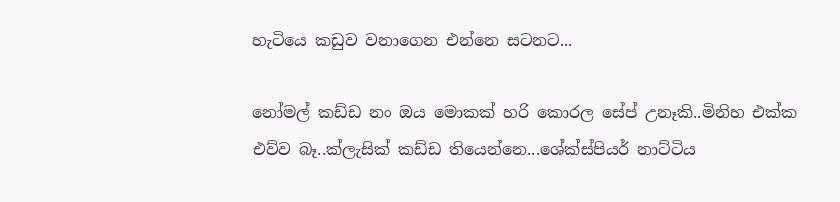හැටියෙ කඩුව වනාගෙන එන්නෙ සටනට...

නෝමල් කඩ්ඩ නං ඔය මොකක් හරි කොරල සේප් උනෑකි..මිනිහ එක්ක එව්ව බෑ..ක්ලැසික් කඩ්ඩ තියෙන්නෙ...ශේක්ස්පියර් නාට්ටිය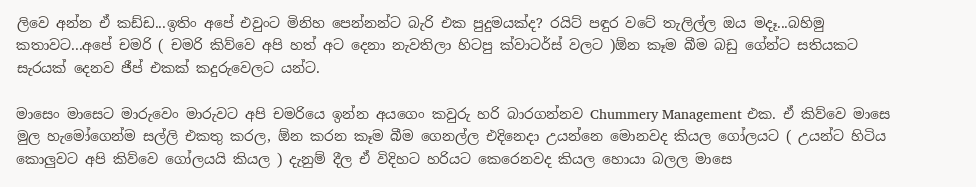ලිවෙ අන්න ඒ කඩ්ඩ...ඉතිං අපේ එවුංට මිනිහ පෙන්නන්ට බැරි එක පුදුමයක්ද? රයිට් පඳුර වටේ තැලිල්ල ඔය මදෑ...බහිමු කතාවට...අපේ චමරි ( චමරි කිව්වෙ අපි හත් අට දෙනා නැවතිලා හිටපු ක්වාටර්ස් වලට )ඕන කෑම බීම බඩු ගේන්ට සතියකට සැරයක් දෙනව ජීප් එකක් කදුරුවෙලට යන්ට.

මාසෙං මාසෙට මාරුවෙං මාරුවට අපි චමරියෙ ඉන්න අයගෙං කවුරු හරි බාරගන්නව Chummery Management එක. ඒ කිව්වෙ මාසෙ මුල හැමෝගෙන්ම සල්ලි එකතු කරල, ඕන කරන කෑම බීම ගෙනල්ල එදිනෙදා උයන්නෙ මොනවද කියල ගෝලයට ( උයන්ට හිටිය කොලුවට අපි කිව්වෙ ගෝලයයි කියල ) දැනුම් දීල ඒ විදිහට හරියට කෙරෙනවද කියල හොයා බලල මාසෙ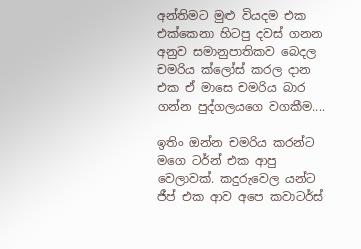අන්තිමට මුළු වියදම එක එක්කෙනා හිටපු දවස් ගනන අනුව සමානුපාතිකව බෙදල චමරිය ක්ලෝස් කරල දාන එක ඒ මාසෙ චමරිය බාර ගන්න පුද්ගලයගෙ වගකීම....

ඉතිං ඔන්න චමරිය කරන්ට මගෙ ටර්න් එක ආපු වෙලාවක්. කදුරුවෙල යන්ට ජීප් එක ආව අපෙ කවාටර්ස්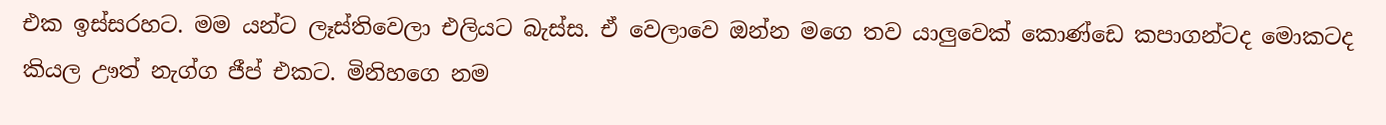එක ඉස්සරහට. මම යන්ට ලෑස්තිවෙලා එලියට බැස්ස. ඒ වෙලාවෙ ඔන්න මගෙ තව යාලුවෙක් කොණ්ඩෙ කපාගන්ටද මොකටද කියල ඌත් නැග්ග ජීප් එකට. මිනිහගෙ නම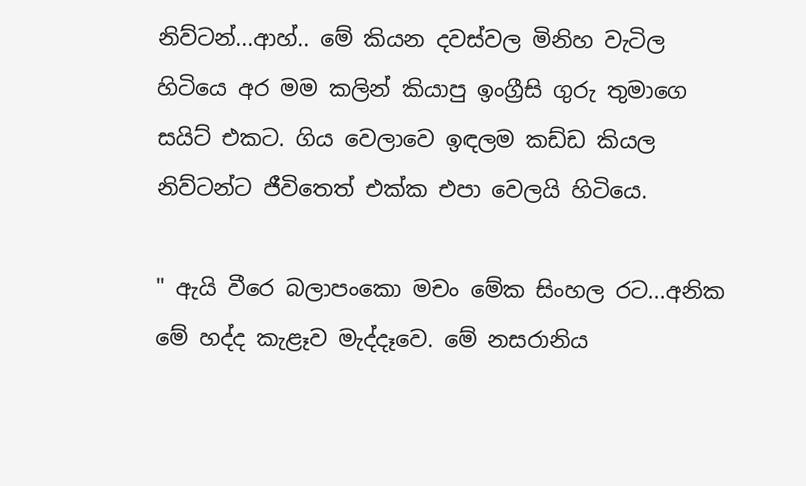නිව්ටන්...ආහ්.. මේ කියන දවස්වල මිනිහ වැටිල හිටියෙ අර මම කලින් කියාපු ඉංග්‍රීසි ගුරු තුමාගෙ සයිට් එකට. ගිය වෙලාවෙ ඉඳලම කඩ්ඩ කියල නිව්ටන්ට ජීවිතෙත් එක්ක එපා වෙලයි හිටියෙ.

" ඇයි වීරෙ බලාපංකො මචං මේක සිංහල රට...අනික මේ හද්ද කැළෑව මැද්දෑවෙ. මේ නසරානිය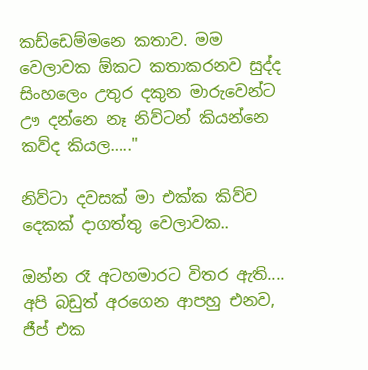කඩ්ඩෙම්මනෙ කතාව. මම වෙලාවක ඕකට කතාකරනව සුද්ද සිංහලෙං උතුර දකුන මාරුවෙන්ට ඌ දන්නෙ නෑ නිව්ටන් කියන්නෙ කව්ද කියල….."

නිව්ටා දවසක් මා එක්ක කිව්ව දෙකක් දාගත්තු වෙලාවක..

ඔන්න රෑ අටහමාරට විතර ඇති.... අපි බඩුත් අරගෙන ආපහු එනව, ජීප් එක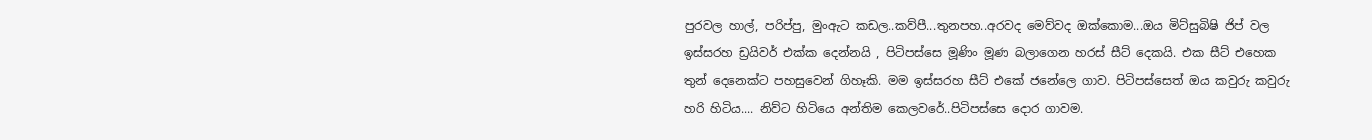පුරවල හාල්, පරිප්පු, මුංඇට කඩල..කව්පී...තුනපහ..අරවද මෙව්වද ඔක්කොම...ඔය මිට්සුබිෂි ජිප් වල ඉස්සරහ ඩ්‍රයිවර් එක්ක දෙන්නයි , පිටිපස්සෙ මූණිං මූණ බලාගෙන හරස් සීට් දෙකයි. එක සීට් එහෙක තුන් දෙනෙක්ට පහසුවෙන් ගිහෑකි. මම ඉස්සරහ සීට් එකේ ජනේලෙ ගාව. පිටිපස්සෙත් ඔය කවුරු කවුරු හරි හිටිය.... නිව්ට හිටියෙ අන්තිම කෙලවරේ..පිටිපස්සෙ දොර ගාවම.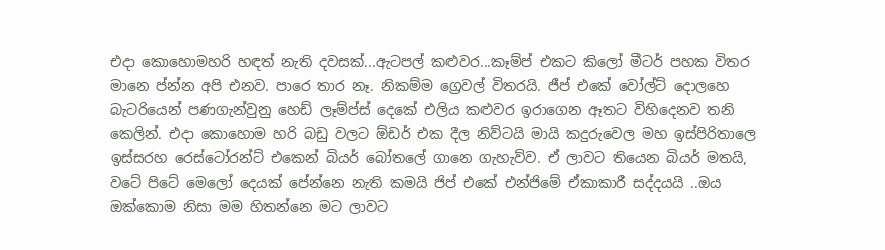එදා කොහොමහරි හඳත් නැති දවසක්...ඇටපල් කළුවර...කෑම්ප් එකට කිලෝ මීටර් පහක විතර මානෙ ප්න්න අපි එනව. පාරෙ තාර නෑ. නිකම්ම ග්‍රෙවල් විතරයි. ජීප් එකේ වෝල්ට් දොලහෙ බැටරියෙන් පණගැන්වුනු හෙඩ් ලෑම්ප්ස් දෙකේ එලිය කළුවර ඉරාගෙන ඈතට විහිදෙනව තනි කෙලින්. එදා කොහොම හරි බඩු වලට ඕඩර් එක දීල නිව්ටයි මායි කදුරුවෙල මහ ඉස්පිරිතාලෙ ඉස්සරහ රෙස්ටෝරන්ට් එකෙන් බියර් බෝතලේ ගානෙ ගැහැව්ව. ඒ ලාවට තියෙන බියර් මතයි, වටේ පිටේ මෙලෝ දෙයක් පේන්නෙ නැති කමයි ජිප් එකේ එන්ජිමේ ඒකාකාරී සද්දයයි ..ඔය ඔක්කොම නිසා මම හිතන්නෙ මට ලාවට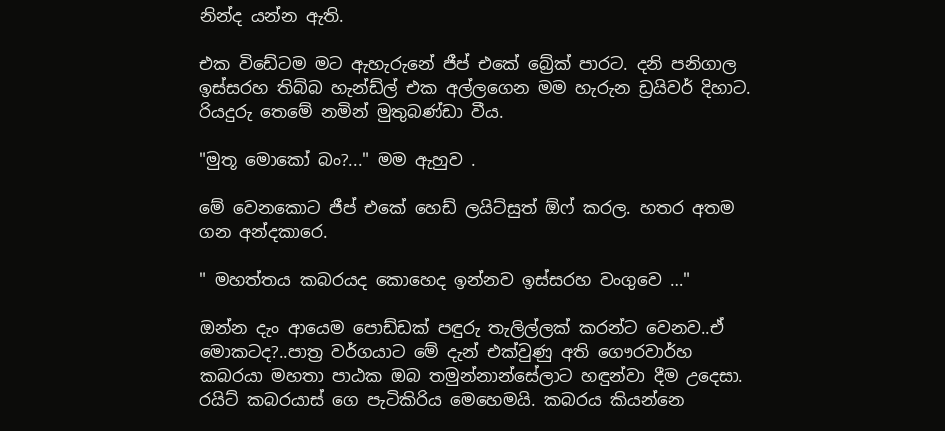නින්ද යන්න ඇති.

එක විඩේටම මට ඇහැරුනේ ජීප් එකේ බ්‍රේක් පාරට. දනි පනිගාල ඉස්සරහ තිබ්බ හැන්ඩ්ල් එක අල්ලගෙන මම හැරුන ඩ්‍රයිවර් දිහාට. රියදුරු තෙමේ නමින් මුතුබණ්ඩා වීය.

"මුතූ මොකෝ බං?..." මම ඇහුව .

මේ වෙනකොට ජීප් එකේ හෙඩ් ලයිට්සුත් ඕෆ් කරල. හතර අතම ගන අන්දකාරෙ.

" මහත්තය කබරයද කොහෙද ඉන්නව ඉස්සරහ වංගුවෙ …"

ඔන්න දැං ආයෙම පොඩ්ඩක් පඳුරු තැලිල්ලක් කරන්ට වෙනව..ඒ මොකටද?..පාත්‍ර වර්ගයාට මේ දැන් එක්වුණු අති ගෞරවාර්හ කබරයා මහතා පාඨක ඔබ තමුන්නාන්සේලාට හඳුන්වා දීම උදෙසා. රයිට් කබරයාස් ගෙ පැටිකිරිය මෙහෙමයි. කබරය කියන්නෙ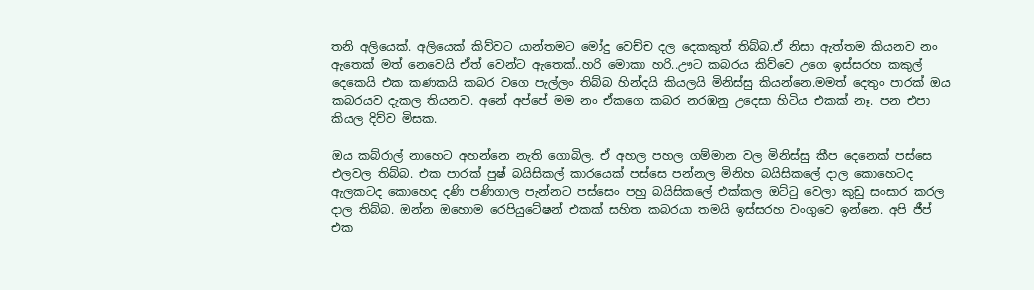තනි අලියෙක්. අලියෙක් කිව්වට යාන්තමට මෝදු වෙච්ච දල දෙකකුත් තිබ්බ.ඒ නිසා ඇත්තම කියනව නං ඇතෙක් මත් නෙවෙයි ඒත් වෙන්ට ඇතෙක්..හරි මොකා හරි..ඌට කබරය කිව්වෙ උගෙ ඉස්සරහ කකුල් දෙකෙයි එක කණකයි කබර වගෙ පැල්ලං තිබ්බ හින්දයි කියලයි මිනිස්සු කියන්නෙ.මමත් දෙතුං පාරක් ඔය කබරයව දැකල තියනව. අනේ අප්පේ මම නං ඒකගෙ කබර නරඹනු උදෙසා හිටිය එකක් නෑ. පන එපා කියල දිව්ව මිසක.

ඔය කබ්රාල් නාහෙට අහන්නෙ නැති ගොබිල. ඒ අහල පහල ගම්මාන වල මිනිස්සු කීප දෙනෙක් පස්සෙ එලවල තිබ්බ. එක පාරක් පුෂ් බයිසිකල් කාරයෙක් පස්සෙ පන්නල මිනිහ බයිසිකලේ දාල කොහෙටද ඇලකටද කොහෙද දණි පණිගාල පැන්නට පස්සෙං පහු බයිසිකලේ එක්කල ඔට්ටු වෙලා කුඩු සංසාර කරල දාල තිබ්බ. ඔන්න ඔහොම රෙපියුටේෂන් එකක් සහිත කබරයා තමයි ඉස්සරහ වංගුවෙ ඉන්නෙ. අපි ජීප් එක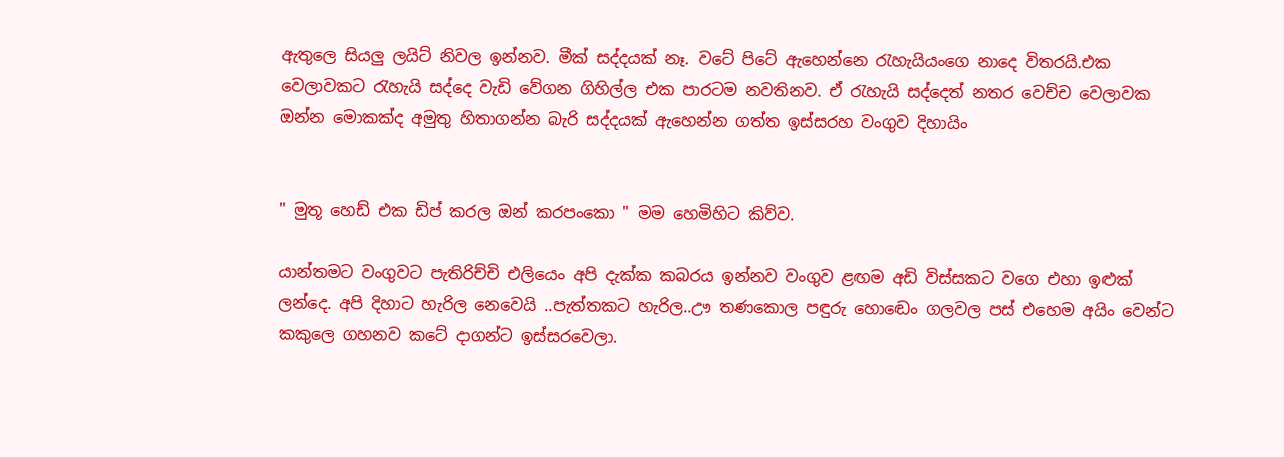ඇතුලෙ සියලු ලයිට් නිවල ඉන්නව. මීක් සද්දයක් නෑ. වටේ පිටේ ඇහෙන්නෙ රැහැයියංගෙ නාදෙ විතරයි.එක වෙලාවකට රැහැයි සද්දෙ වැඩි වේගන ගිහිල්ල එක පාරටම නවතිනව. ඒ රැහැයි සද්දෙත් නතර වෙච්ච වෙලාවක ඔන්න මොකක්ද අමුතු හිතාගන්න බැරි සද්දයක් ඇහෙන්න ගත්ත ඉස්සරහ වංගුව දිහායිං


" මුතූ හෙඩ් එක ඩිප් කරල ඔන් කරපංකො " මම හෙමිහිට කිව්ව.

යාන්තමට වංගුවට පැතිරිච්චි එලියෙං අපි දැක්ක කබරය ඉන්නව වංගුව ළඟම අඩි විස්සකට වගෙ එහා ඉළුක් ලන්දෙ. අපි දිහාට හැරිල නෙවෙයි ..පැත්තකට හැරිල..ඌ තණකොල පඳුරු හොඬෙං ගලවල පස් එහෙම අයිං වෙන්ට කකුලෙ ගහනව කටේ දාගන්ට ඉස්සරවෙලා.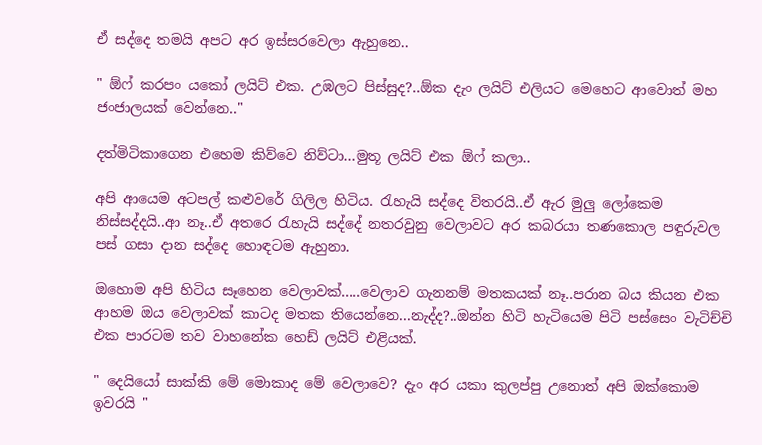ඒ සද්දෙ තමයි අපට අර ඉස්සරවෙලා ඇහුනෙ..

" ඕෆ් කරපං යකෝ ලයිට් එක. උඹලට පිස්සුද?..ඕක දැං ලයිට් එලියට මෙහෙට ආවොත් මහ ජංජාලයක් වෙන්නෙ.."

දත්මිටිකාගෙන එහෙම කිව්වෙ නිව්ටා...මුතූ ලයිට් එක ඕෆ් කලා..

අපි ආයෙම අටපල් කළුවරේ ගිලිල හිටිය. රැහැයි සද්දෙ විතරයි..ඒ ඇර මුලු ලෝකෙම නිස්සද්දයි..ආ නෑ..ඒ අතරෙ රැහැයි සද්දේ නතරවුනු වෙලාවට අර කබරයා තණකොල පඳුරුවල පස් ගසා දාන සද්දෙ හොඳටම ඇහුනා.

ඔහොම අපි හිටිය සෑහෙන වෙලාවක්.....වෙලාව ගැනනම් මතකයක් නෑ..පරාන බය කියන එක ආහම ඔය වෙලාවක් කාටද මතක තියෙන්නෙ...නැද්ද?..ඔන්න හිටි හැටියෙම පිටි පස්සෙං වැටිච්චි එක පාරටම තව වාහනේක හෙඩ් ලයිට් එළියක්.

" දෙයියෝ සාක්කි මේ මොකාද මේ වෙලාවෙ? දැං අර යකා කුලප්පු උනොත් අපි ඔක්කොම ඉවරයි "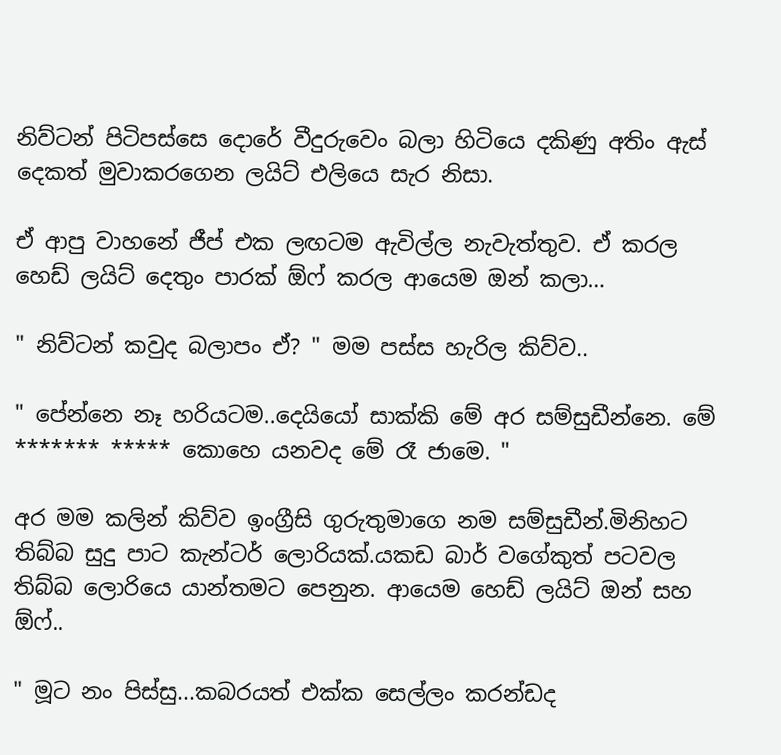නිව්ටන් පිටිපස්සෙ දොරේ වීදුරුවෙං බලා හිටියෙ දකිණු අතිං ඇස් දෙකත් මුවාකරගෙන ලයිට් එලියෙ සැර නිසා.

ඒ ආපු වාහනේ ජීප් එක ලඟටම ඇවිල්ල නැවැත්තුව. ඒ කරල හෙඩ් ලයිට් දෙතුං පාරක් ඕෆ් කරල ආයෙම ඔන් කලා…

" නිව්ටන් කවුද බලාපං ඒ? " මම පස්ස හැරිල කිව්ව..

" පේන්නෙ නෑ හරියටම..දෙයියෝ සාක්කි මේ අර සම්සුඩීන්නෙ. මේ ******* ***** කොහෙ යනවද මේ රෑ ජාමෙ. "

අර මම කලින් කිව්ව ඉංග්‍රීසි ගුරුතුමාගෙ නම සම්සුඩීන්.මිනිහට තිබ්බ සුදු පාට කැන්ටර් ලොරියක්.යකඩ බාර් වගේකුත් පටවල තිබ්බ ලොරියෙ යාන්තමට පෙනුන. ආයෙම හෙඩ් ලයිට් ඔන් සහ ඕෆ්..

" මූට නං පිස්සු...කබරයත් එක්ක සෙල්ලං කරන්ඩද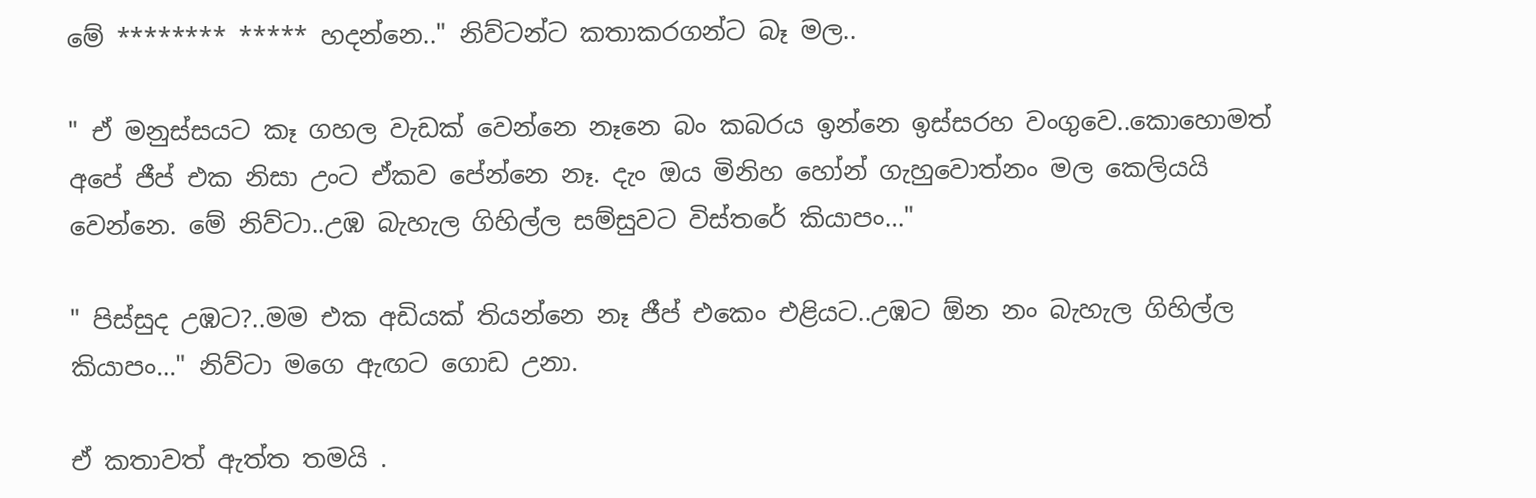මේ ******** ***** හදන්නෙ.." නිව්ටන්ට කතාකරගන්ට බෑ මල..

" ඒ මනුස්සයට කෑ ගහල වැඩක් වෙන්නෙ නෑනෙ බං කබරය ඉන්නෙ ඉස්සරහ වංගුවෙ..කොහොමත් අපේ ජීප් එක නිසා උංට ඒකව පේන්නෙ නෑ. දැං ඔය මිනිහ හෝන් ගැහුවොත්නං මල කෙලියයි වෙන්නෙ. මේ නිව්ටා..උඹ බැහැල ගිහිල්ල සම්සුවට විස්තරේ කියාපං…"

" පිස්සුද උඹට?..මම එක අඩියක් තියන්නෙ නෑ ජීප් එකෙං එළියට..උඹට ඕන නං බැහැල ගිහිල්ල කියාපං…" නිව්ටා මගෙ ඇඟට ගොඩ උනා.

ඒ කතාවත් ඇත්ත තමයි .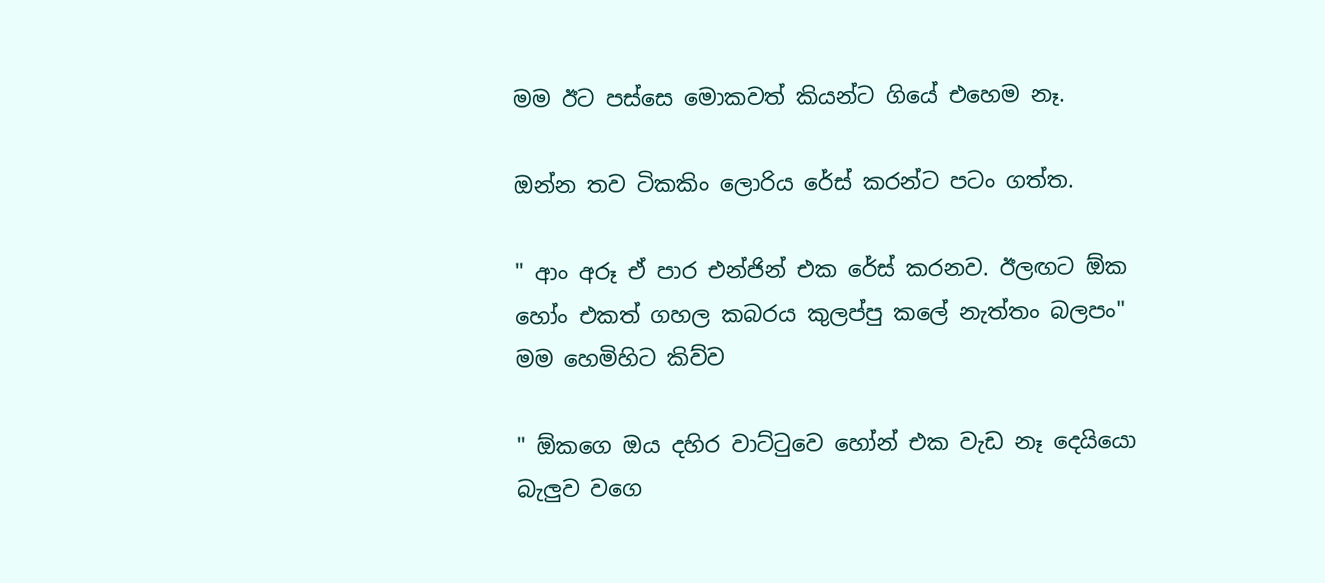මම ඊට පස්සෙ මොකවත් කියන්ට ගියේ එහෙම නෑ.

ඔන්න තව ටිකකිං ලොරිය රේස් කරන්ට පටං ගත්ත.

" ආං අරූ ඒ පාර එන්ජින් එක රේස් කරනව. ඊලඟට ඕක හෝං එකත් ගහල කබරය කුලප්පු කලේ නැත්තං බලපං" මම හෙමිහිට කිව්ව

" ඕකගෙ ඔය දහිර වාට්ටුවෙ හෝන් එක වැඩ නෑ දෙයියො බැලුව වගෙ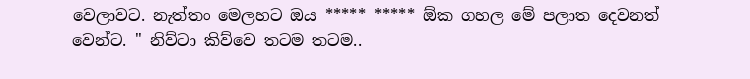වෙලාවට. නැත්තං මෙලහට ඔය ***** ***** ඕක ගහල මේ පලාත දෙවනත් වෙන්ට. " නිව්ටා කිව්වෙ තටම තටම..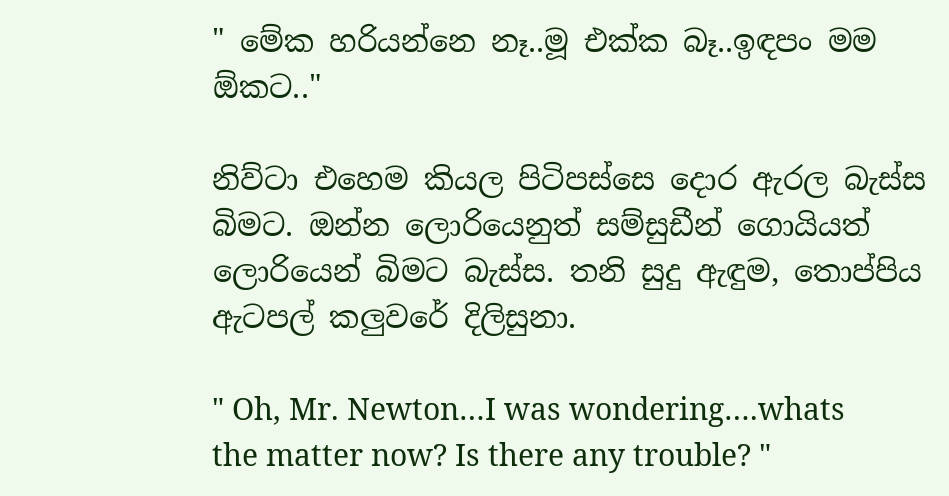" මේක හරියන්නෙ නෑ..මූ එක්ක බෑ..ඉඳපං මම ඕකට.."

නිව්ටා එහෙම කියල පිටිපස්සෙ දොර ඇරල බැස්ස බිමට. ඔන්න ලොරියෙනුත් සම්සුඩීන් ගොයියත් ලොරියෙන් බිමට බැස්ස. තනි සුදු ඇඳුම, තොප්පිය ඇටපල් කලුවරේ දිලිසුනා.

" Oh, Mr. Newton…I was wondering….whats the matter now? Is there any trouble? "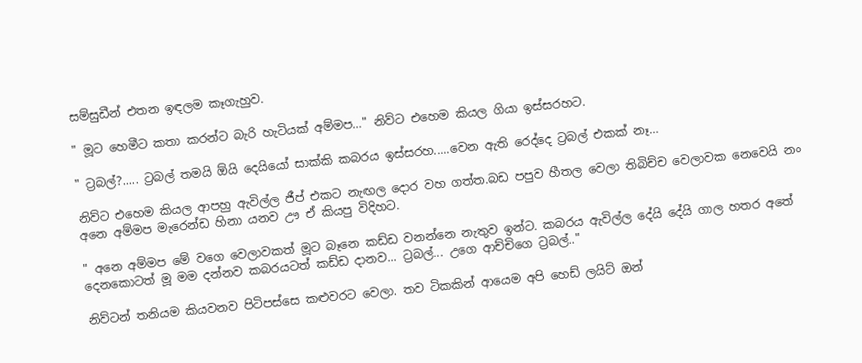සම්සුඩීන් එතන ඉඳලම කෑගැහුව.

" මූට හෙමීට කතා කරන්ට බැරි හැටියක් අම්මප…" නිව්ට එහෙම කියල ගියා ඉස්සරහට.

" ට්‍රබල්?..... ට්‍රබල් තමයි ඕයි දෙයියෝ සාක්කි කබරය ඉස්සරහ.....වෙන ඇති රෙද්දෙ ට්‍රබල් එකක් නෑ…

නිව්ට එහෙම කියල ආපහු ඇවිල්ල ජීප් එකට නැඟල දොර වහ ගත්ත.බඩ පපුව හීතල වෙලා තිබිච්ච වෙලාවක නෙවෙයි නං අනෙ අම්මප මැරෙන්ඩ හිනා යනව ඌ ඒ කියපු විදිහට.

" අනෙ අම්මප මේ වගෙ වෙලාවකත් මූට බෑනෙ කඩ්ඩ වනන්නෙ නැතුව ඉන්ට. කබරය ඇවිල්ල දේයි දේයි ගාල හතර අතේ දෙනකොටත් මූ මම දන්නව කබරයටත් කඩ්ඩ දානව... ට්‍රබල්... උගෙ ආච්චිගෙ ට්‍රබල්.."

නිව්ටන් තනියම කියවනව පිටිපස්සෙ කළුවරට වෙලා. තව ටිකකින් ආයෙම අපි හෙඩ් ලයිට් ඔන්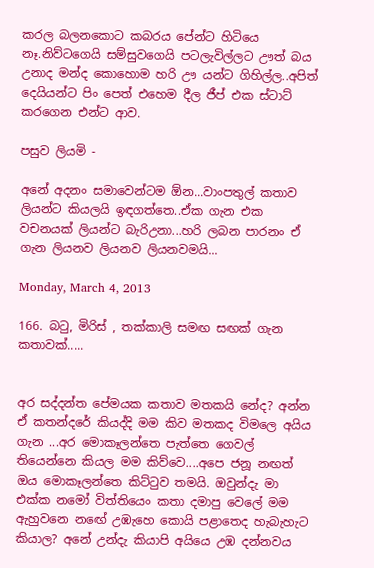කරල බලනකොට කබරය පේන්ට හිටියෙ නෑ.නිව්ටගෙයි සම්සුවගෙයි පටලැවිල්ලට ඌත් බය උනාද මන්ද කොහොම හරි ඌ යන්ට ගිහිල්ල..අපිත් දෙයියන්ට පිං පෙත් එහෙම දීල ජීප් එක ස්ටාට් කරගෙන එන්ට ආව.

පසුව ලියමි -

අනේ අදනං සමාවෙන්ටම ඕන...වාංපතුල් කතාව ලියන්ට කියලයි ඉඳගත්තෙ..ඒක ගැන එක වචනයක් ලියන්ට බැරිඋනා...හරි ලබන පාරනං ඒ ගැන ලියනව ලියනව ලියනවමයි...

Monday, March 4, 2013

166. බටු, මිරිස් , තක්කාලි සමඟ සඟක් ගැන කතාවක්.....


අර සද්දන්ත පේමයක කතාව මතකයි නේද? අන්න ඒ කතන්දරේ කියද්දි මම කිව මතකද විමලෙ අයිය ගැන ...අර මොකෑලන්තෙ පැත්තෙ ගෙවල් තියෙන්නෙ කියල මම කිව්වෙ....අපෙ ජනූ නඟත් ඔය මොකෑලන්තෙ කිට්ටුව තමයි. ඔවුන්දැ මා එක්ක නමෝ විත්තියෙං කතා දමාපු වෙලේ මම ඇහුවනෙ නඟේ උඹැහෙ කොයි පළාතෙද හැබැහැට කියාල? අනේ උන්දැ කියාපි අයියෙ උඹ දන්නවය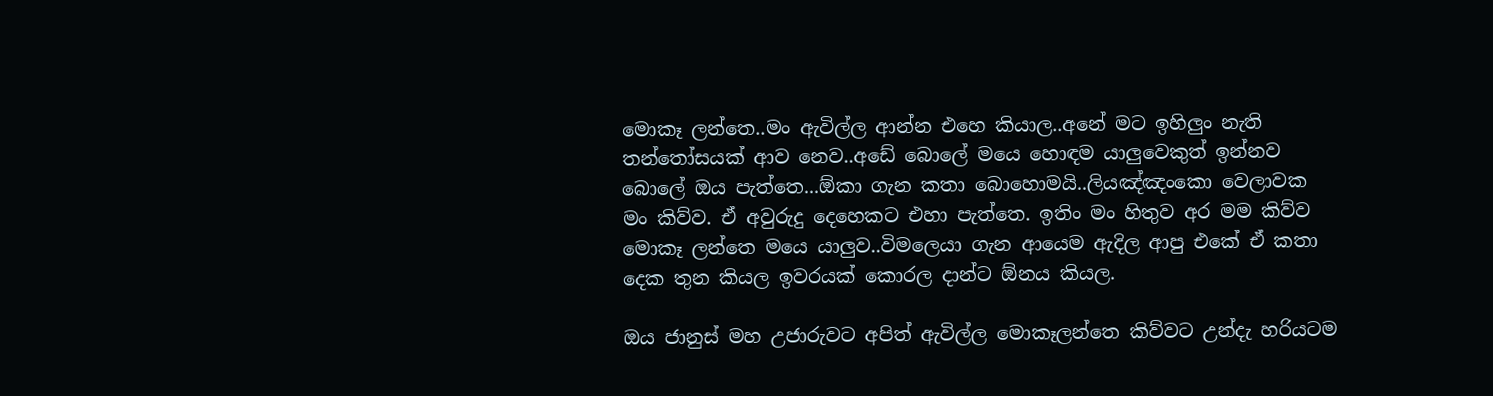මොකෑ ලන්තෙ..මං ඇවිල්ල ආන්න එහෙ කියාල..අනේ මට ඉහිලුං නැති තන්තෝසයක් ආව නෙව..අඩේ බොලේ මයෙ හොඳම යාලුවෙකුත් ඉන්නව බොලේ ඔය පැත්තෙ...ඕකා ගැන කතා බොහොමයි..ලියඤ්ඤංකො වෙලාවක මං කිව්ව. ඒ අවුරුදු දෙහෙකට එහා පැත්තෙ. ඉතිං මං හිතුව අර මම කිව්ව මොකෑ ලන්තෙ මයෙ යාලුව..විමලෙයා ගැන ආයෙම ඇදිල ආපු එකේ ඒ කතා දෙක තුන කියල ඉවරයක් කොරල දාන්ට ඕනය කියල.

ඔය ජානුස් මහ උජාරුවට අපිත් ඇවිල්ල මොකෑලන්තෙ කිව්වට උන්දැ හරියටම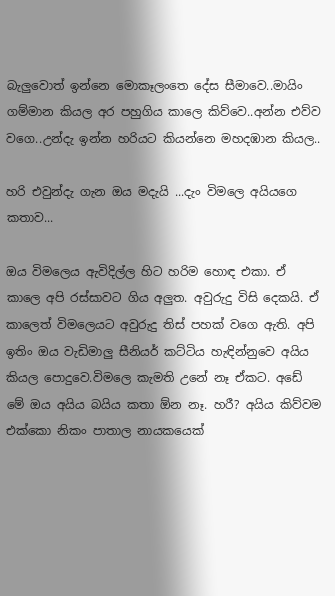බැලුවොත් ඉන්නෙ මොකෑලංතෙ දේස සීමාවෙ..මායිං ගම්මාන කියල අර පහුගිය කාලෙ කිව්වෙ..අන්න එව්ව වගෙ..උන්දැ ඉන්න හරියට කියන්නෙ මහදඹාන කියල..

හරි එවුන්දැ ගැන ඔය මදැයි ...දැං විමලෙ අයියගෙ කතාව...

ඔය විමලෙය ඇවිදිල්ල හිට හරිම හොඳ එකා. ඒ කාලෙ අපි රස්සාවට ගිය අලුත. අවුරුදු විසි දෙකයි. ඒ කාලෙත් විමලෙයට අවුරුදු තිස් පහක් වගෙ ඇති. අපි ඉතිං ඔය වැඩිමාලු සීනියර් කට්ටිය හැඳින්නුවෙ අයිය කියල පොදුවෙ.විමලෙ කැමති උනේ නෑ ඒකට. අඩේ මේ ඔය අයිය බයිය කතා ඕන නෑ. හරී? අයිය කිව්වම එක්කො නිකං පාතාල නායකයෙක්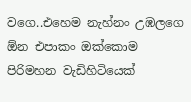වගෙ..එහෙම නැහ්නං උඹලගෙ ඕන එපාකං ඔක්කොම පිරිමහන වැඩිහිටියෙක්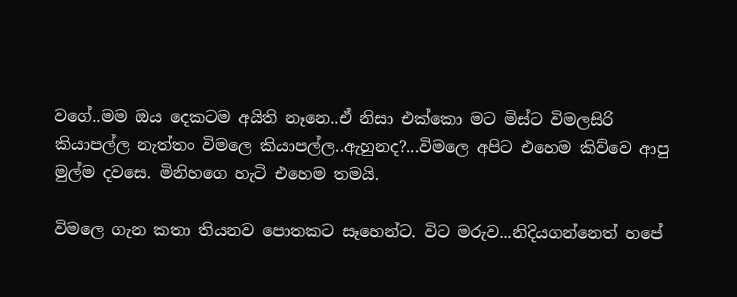වගේ..මම ඔය දෙකටම අයිති නෑනෙ..ඒ නිසා එක්කො මට මිස්ට විමලසිරි කියාපල්ල නැත්තං විමලෙ කියාපල්ල..ඇහුනද?...විමලෙ අපිට එහෙම කිව්වෙ ආපු මුල්ම දවසෙ. මිනිහගෙ හැටි එහෙම තමයි.

විමලෙ ගැන කතා තියනව පොතකට සෑහෙන්ට. විට මරුව...නිදියගන්නෙත් හපේ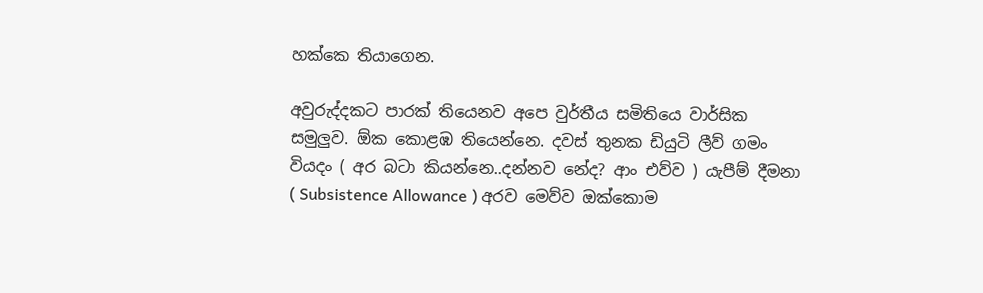හක්කෙ තියාගෙන.

අවුරුද්දකට පාරක් තියෙනව අපෙ වුර්තීය සමිතියෙ වාර්සික සමුලුව. ඕක කොළඹ තියෙන්නෙ. දවස් තුනක ඩියුටි ලීව් ගමං වියදං ( අර බටා කියන්නෙ..දන්නව නේද? ආං එව්ව ) යැපීම් දීමනා ( Subsistence Allowance ) අරව මෙව්ව ඔක්කොම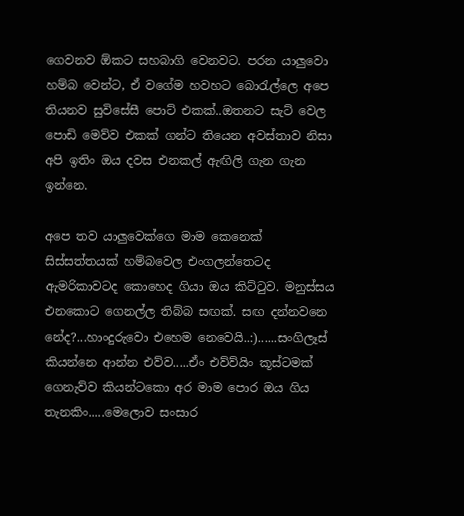ගෙවනව ඕකට සහබාගි වෙනවට. පරන යාලුවො හම්බ වෙන්ට, ඒ වගේම හවහට බොරැල්ලෙ අපෙ තියනව සුවිසේසී පොට් එකක්..ඔතනට සැට් වෙල පොඩි මෙව්ව එකක් ගන්ට තියෙන අවස්තාව නිසා අපි ඉතිං ඔය දවස එනකල් ඇඟිලි ගැන ගැන ඉන්නෙ.

අපෙ තව යාලුවෙක්ගෙ මාම කෙනෙක් සිස්සත්තයක් හම්බවෙල එංගලන්තෙටද ඇමරිකාවටද කොහෙද ගියා ඔය කිට්ටුව. මනුස්සය එනකොට ගෙනල්ල තිබ්බ සඟක්. සඟ දන්නවනෙ නේද?...හාංදුරුවො එහෙම නෙවෙයි..:)......සංගිලෑස් කියන්නෙ ආන්න එව්ව.....ඒං එව්ව්යිං කූස්ටමක් ගෙනැව්ව කියන්ටකො අර මාම පොර ඔය ගිය තැනකිං.....මෙලොව සංසාර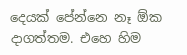දෙයක් පේන්නෙ නෑ ඕක දාගත්තම. එහෙ හිම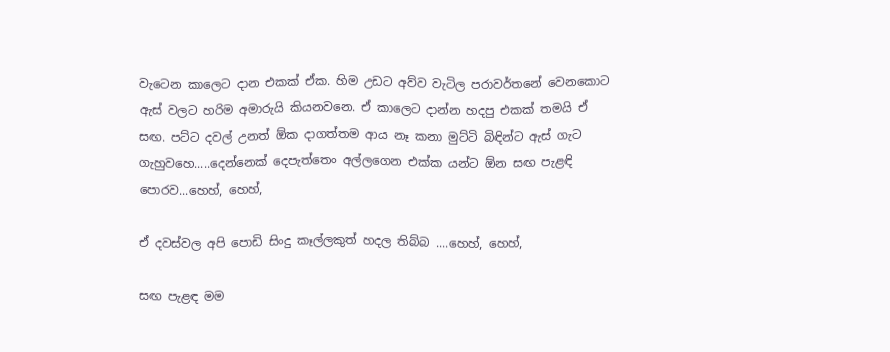වැටෙන කාලෙට දාන එකක් ඒක. හිම උඩට අව්ව වැටිල පරාවර්තනේ වෙනකොට ඇස් වලට හරිම අමාරුයි කියනවනෙ. ඒ කාලෙට දාන්න හදපු එකක් තමයි ඒ සඟ. පට්ට දවල් උනත් ඕක දාගත්තම ආය නෑ කනා මුට්ටි බිඳින්ට ඇස් ගැට ගැහුවහෙ.....දෙන්නෙක් දෙපැත්තෙං අල්ලගෙන එක්ක යන්ට ඕන සඟ පැළඳි පොරව...හෙහ්, හෙහ්,

ඒ දවස්වල අපි පොඩි සිංදු කෑල්ලකුත් හදල තිබ්බ ....හෙහ්, හෙහ්,

සඟ පැළඳ මම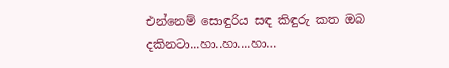එන්නෙම් සොඳුරිය සඳ කිඳුරු කත ඔබ දකිනටා...හා..හා....හා…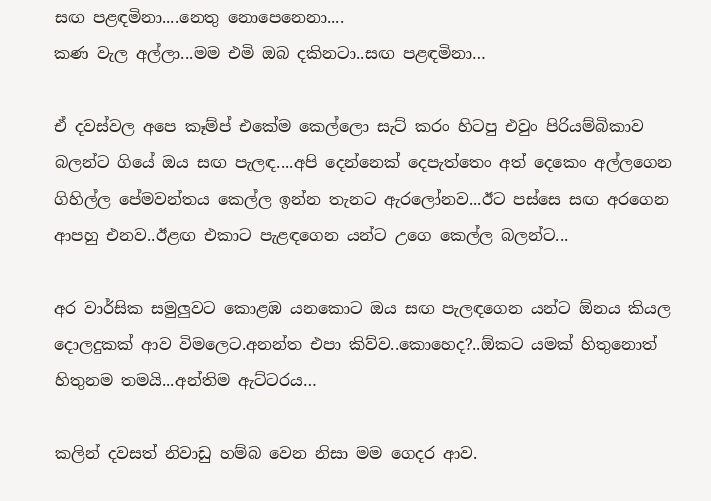සඟ පළඳමිනා....නෙතු නොපෙනෙනා....
කණ වැල අල්ලා...මම එමි ඔබ දකිනටා..සඟ පළඳමිනා…

ඒ දවස්වල අපෙ කෑම්ප් එකේම කෙල්ලො සැට් කරං හිටපු එවුං පිරියම්බිකාව බලන්ට ගියේ ඔය සඟ පැලඳ....අපි දෙන්නෙක් දෙපැත්තෙං අත් දෙකෙං අල්ලගෙන ගිහිල්ල පේමවන්තය කෙල්ල ඉන්න තැනට ඇරලෝනව...ඊට පස්සෙ සඟ අරගෙන ආපහු එනව..ඊළඟ එකාට පැළඳගෙන යන්ට උගෙ කෙල්ල බලන්ට...

අර වාර්සික සමුලුවට කොළඹ යනකොට ඔය සඟ පැලඳගෙන යන්ට ඕනය කියල දොලදුකක් ආව විමලෙට.අනන්ත එපා කිව්ව..කොහෙද?..ඕකට යමක් හිතුනොත් හිතුනම තමයි...අන්තිම ඇට්ටරය…

කලින් දවසත් නිවාඩු හම්බ වෙන නිසා මම ගෙදර ආව.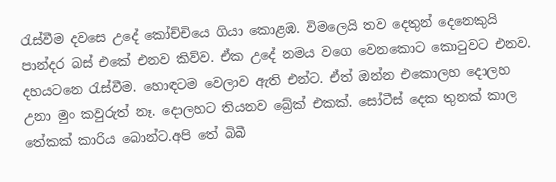රැස්වීම දවසෙ උදේ කෝච්චියෙ ගියා කොළඹ. විමලෙයි තව දෙතුන් දෙනෙකුයි පාන්දර බස් එකේ එනව කිව්ව. ඒක උදේ නමය වගෙ වෙනකොට කොටුවට එනව. දහයටනෙ රැස්වීම. හොඳටම වෙලාව ඇති එන්ට. ඒත් ඔන්න එකොලහ දොලහ උනා මුං කවුරුත් නෑ. දොලහට තියනව බ්‍රේක් එකක්. සෝටීස් දෙක තුනක් කාල තේකක් කාරිය බොන්ට.අපි තේ බිබී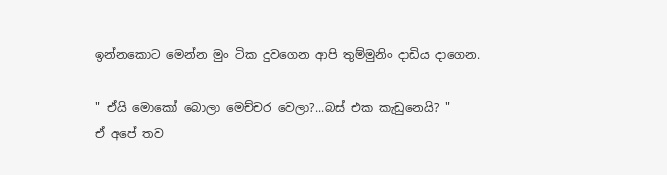ඉන්නකොට මෙන්න මුං ටික දුවගෙන ආපි තුම්මුනිං දාඩිය දාගෙන.

" ඒයි මොකෝ බොලා මෙච්චර වෙලා?...බස් එක කැඩුනෙයි? "
ඒ අපේ තව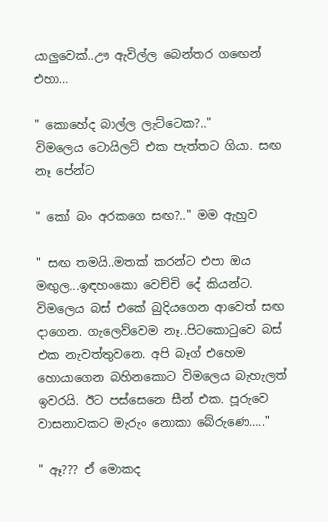යාලුවෙක්..ඌ ඇවිල්ල බෙන්තර ගඟෙන් එහා…

" කොහේද බාල්ල ලැට්ටෙක?.."
විමලෙය ටොයිලට් එක පැත්තට ගියා. සඟ නෑ පේන්ට

" කෝ බං අරකගෙ සඟ?.." මම ඇහුව

" සඟ තමයි..මතක් කරන්ට එපා ඔය මඟුල...ඉඳහංකො වෙච්චි දේ කියන්ට. විමලෙය බස් එකේ බුදියගෙන ආවෙත් සඟ දාගෙන. ගැලෙව්වෙම නෑ..පිටකොටුවෙ බස් එක නැවත්තුවනෙ. අපි බෑග් එහෙම හොයාගෙන බහිනකොට විමලෙය බැහැලත් ඉවරයි. ඊට පස්සෙනෙ සීන් එක. පූරුවෙ වාසනාවකට මැරුං නොකා බේරුණෙ….."

" ඈ??? ඒ මොකද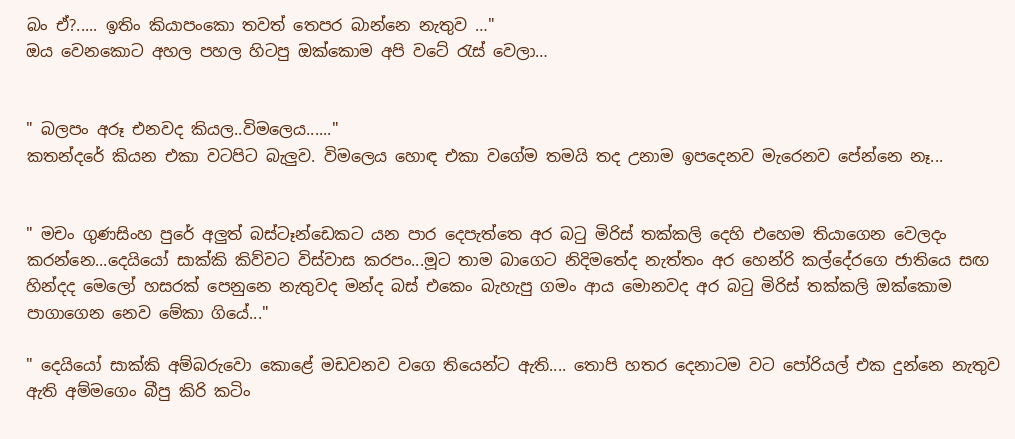බං ඒ?..... ඉතිං කියාපංකො තවත් තෙපර බාන්නෙ නැතුව …"
ඔය වෙනකොට අහල පහල හිටපු ඔක්කොම අපි වටේ රැස් වෙලා…


" බලපං අරූ එනවද කියල..විමලෙය......"
කතන්දරේ කියන එකා වටපිට බැලුව. විමලෙය හොඳ එකා වගේම තමයි තද උනාම ඉපදෙනව මැරෙනව පේන්නෙ නෑ...


" මචං ගුණසිංහ පුරේ අලුත් බස්ටෑන්ඩෙකට යන පාර දෙපැත්තෙ අර බටු මිරිස් තක්කලි දෙහි එහෙම තියාගෙන වෙලදං කරන්නෙ...දෙයියෝ සාක්කි කිව්වට විස්වාස කරපං...මූට තාම බාගෙට නිදිමතේද නැත්තං අර හෙන්රි කල්දේරගෙ ජාතියෙ සඟ හින්දද මෙලෝ හසරක් පෙනුනෙ නැතුවද මන්ද බස් එකෙං බැහැපු ගමං ආය මොනවද අර බටු මිරිස් තක්කලි ඔක්කොම පාගාගෙන නෙව මේකා ගියේ..."

" දෙයියෝ සාක්කි අම්බරුවො කොළේ මඩවනව වගෙ තියෙන්ට ඇති.... තොපි හතර දෙනාටම වට පෝරියල් එක දුන්නෙ නැතුව ඇති අම්මගෙං බීපු කිරි කටිං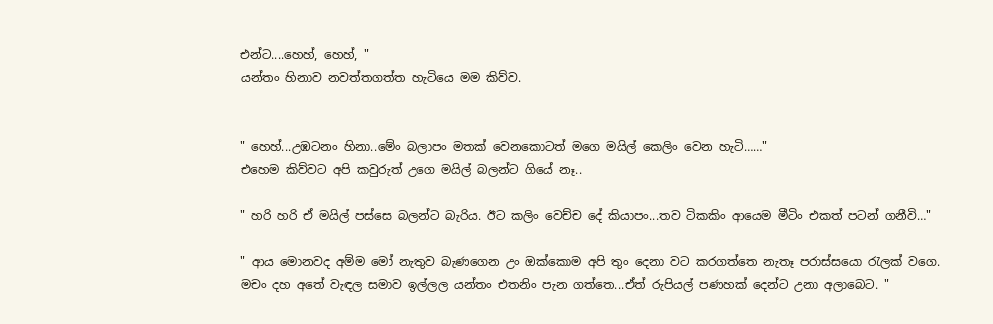එන්ට....හෙහ්, හෙහ්, "
යන්තං හිනාව නවත්තගත්ත හැටියෙ මම කිව්ව.


" හෙහ්...උඹටනං හිනා..මේං බලාපං මතක් වෙනකොටත් මගෙ මයිල් කෙලිං වෙන හැටි……"
එහෙම කිව්වට අපි කවුරුත් උගෙ මයිල් බලන්ට ගියේ නෑ..

" හරි හරි ඒ මයිල් පස්සෙ බලන්ට බැරිය. ඊට කලිං වෙච්ච දේ කියාපං...තව ටිකකිං ආයෙම මීටිං එකත් පටන් ගනීවි…"

" ආය මොනවද අම්ම මෝ නැතුව බැණගෙන උං ඔක්කොම අපි තුං දෙනා වට කරගත්තෙ නැතෑ පරාස්සයො රැලක් වගෙ. මචං දහ අතේ වැඳල සමාව ඉල්ලල යන්තං එතනිං පැන ගත්තෙ...ඒත් රුපියල් පණහක් දෙන්ට උනා අලාබෙට. "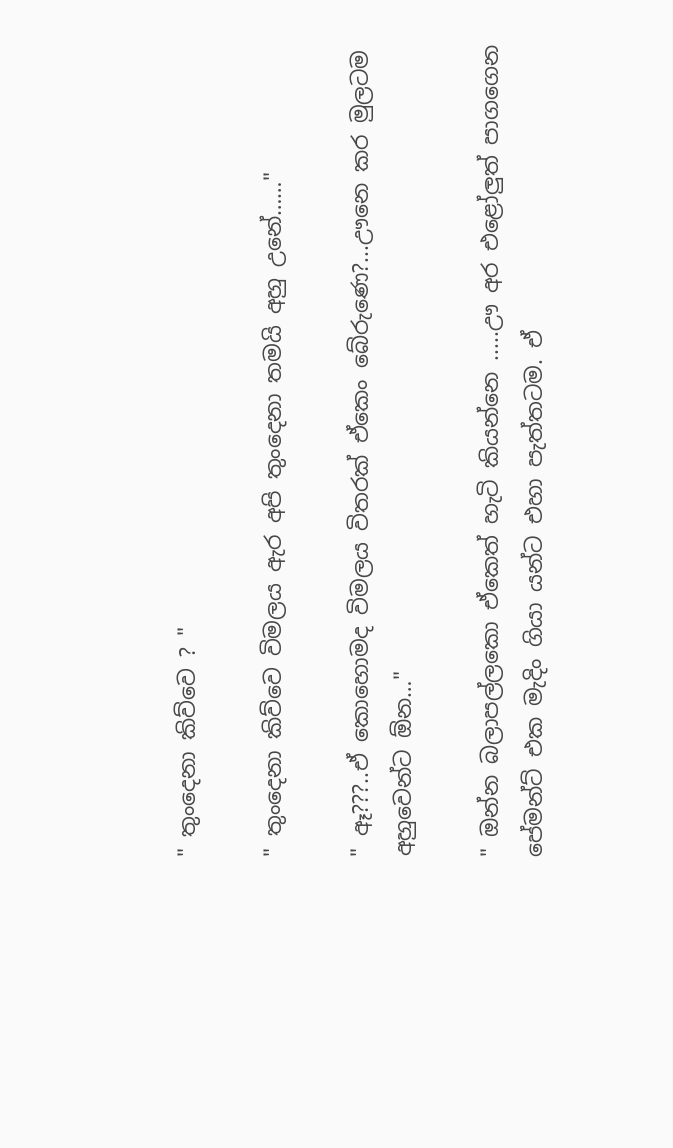" තුංදෙනා කිව්වෙ ? "

" තුංදෙනා කිව්වෙ විමලය ඇර අපි තුංදෙනා තමයි අහු උනේ……"

" ඈ???..ඒ කොහොමද විමලය විතරක් ඒකෙං බේරුණෙ?...ඌනෙ කර මුලටම අහුවෙන්ට ඕන…"

" ඔන්න බලාපල්ලකො ඒකෙත් හැටි කියන්නෙ .....ඌ අර එළෝලුත් පාගගෙන පේමන්ට් එක මැදිං ගියා යන්ට එහා පැත්තටම. ඒ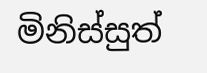මිනිස්සුත්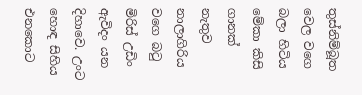තුස්නිම්බූත වෙල වගෙ බලා හිටිය මේකා කිසි ගානක් නැතුව නාලාගිරිය වගෙ බටු මිරිස් උඩිං ඇවිදං යන දිහාවෙ. උංට හොඳ සිහිය එනකොට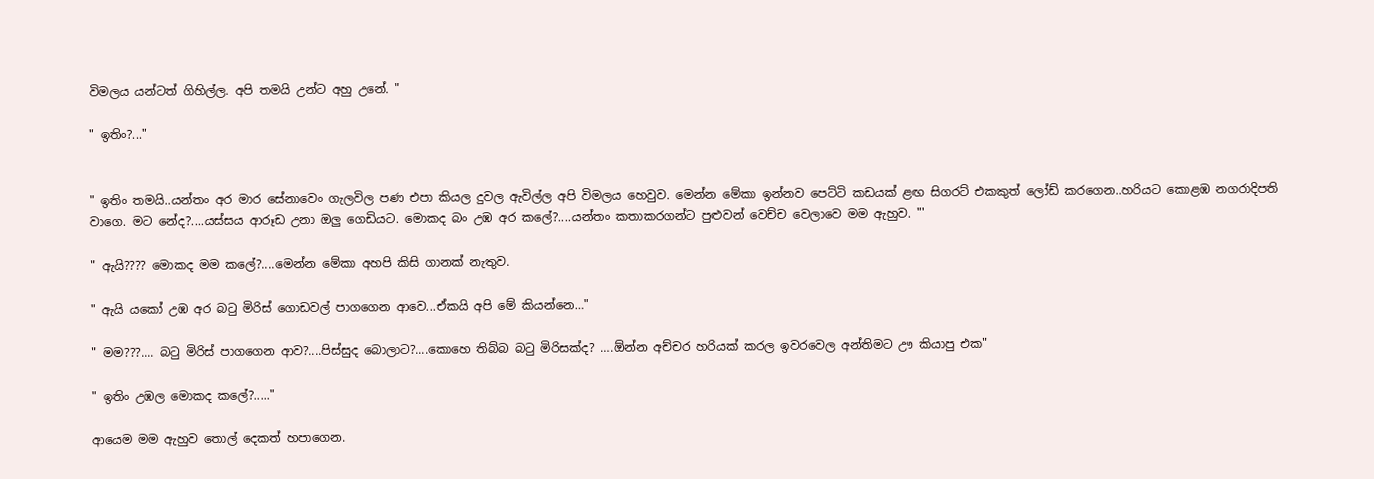විමලය යන්ටත් ගිහිල්ල. අපි තමයි උන්ට අහු උනේ. "

" ඉතිං?..."


" ඉතිං තමයි..යන්තං අර මාර සේනාවෙං ගැලවිල පණ එපා කියල දුවල ඇවිල්ල අපි විමලය හෙවුව. මෙන්න මේකා ඉන්නව පෙට්ටි කඩයක් ළඟ සිගරට් එකකුත් ලෝඩ් කරගෙන..හරියට කොළඹ නගරාදිපති වාගෙ. මට නේද?....යස්සය ආරූඩ උනා ඔලු ගෙඩියට. මොකද බං උඹ අර කලේ?....යන්තං කතාකරගන්ට පුළුවන් වෙච්ච වෙලාවෙ මම ඇහුව. "'

" ඇයි???? මොකද මම කලේ?....මෙන්න මේකා අහපි කිසි ගානක් නැතුව.

" ඇයි යකෝ උඹ අර බටු මිරිස් ගොඩවල් පාගගෙන ආවෙ...ඒකයි අපි මේ කියන්නෙ…"

" මම???.... බටු මිරිස් පාගගෙන ආව?....පිස්සුද බොලාට?....කොහෙ තිබ්බ බටු මිරිසක්ද? ….ඕන්න අච්චර හරියක් කරල ඉවරවෙල අන්තිමට ඌ කියාපු එක"

" ඉතිං උඹල මොකද කලේ?....."

ආයෙම මම ඇහුව තොල් දෙකත් හපාගෙන.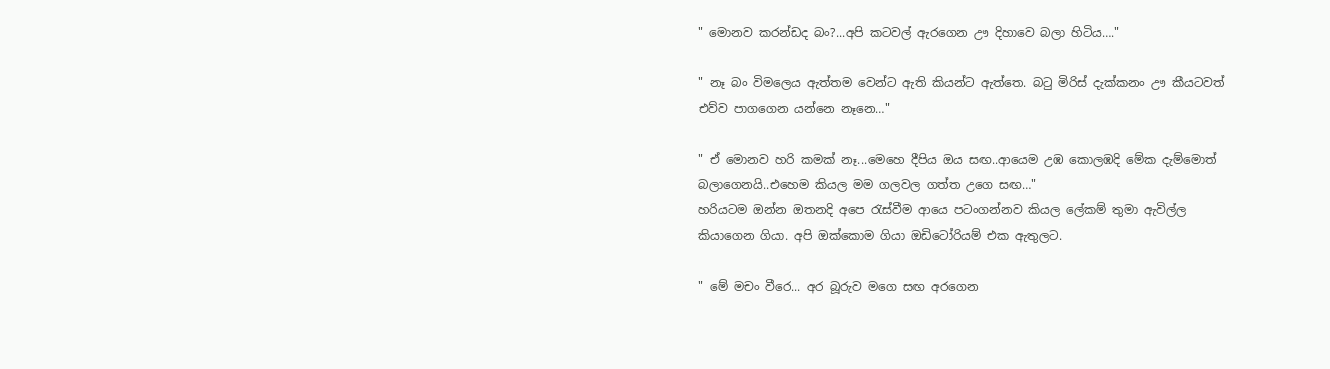" මොනව කරන්ඩද බං?...අපි කටවල් ඇරගෙන ඌ දිහාවෙ බලා හිටිය…."

" නෑ බං විමලෙය ඇත්තම වෙන්ට ඇති කියන්ට ඇත්තෙ. බටු මිරිස් දැක්කනං ඌ කීයටවත් එව්ව පාගගෙන යන්නෙ නෑනෙ…"

" ඒ මොනව හරි කමක් නෑ...මෙහෙ දීපිය ඔය සඟ..ආයෙම උඹ කොලඹදි මේක දැම්මොත් බලාගෙනයි..එහෙම කියල මම ගලවල ගත්ත උගෙ සඟ…"
හරියටම ඔන්න ඔතනදි අපෙ රැස්වීම ආයෙ පටංගන්නව කියල ලේකම් තුමා ඇවිල්ල කියාගෙන ගියා. අපි ඔක්කොම ගියා ඔඩිටෝරියම් එක ඇතුලට.

" මේ මචං වීරෙ... අර බූරුව මගෙ සඟ අරගෙන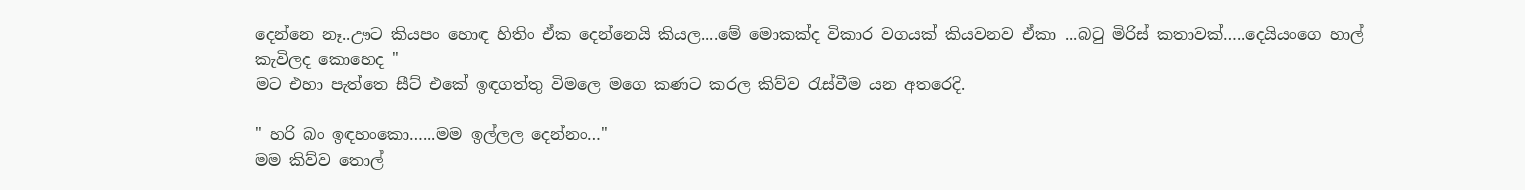දෙන්නෙ නෑ..ඌට කියපං හොඳ හිතිං ඒක දෙන්නෙයි කියල....මේ මොකක්ද විකාර වගයක් කියවනව ඒකා ...බටු මිරිස් කතාවක්…..දෙයියංගෙ හාල් කැවිලද කොහෙද "
මට එහා පැත්තෙ සීට් එකේ ඉඳගත්තු විමලෙ මගෙ කණට කරල කිව්ව රැස්වීම යන අතරෙදි.

" හරි බං ඉඳහංකො…...මම ඉල්ලල දෙන්නං…"
මම කිව්ව තොල්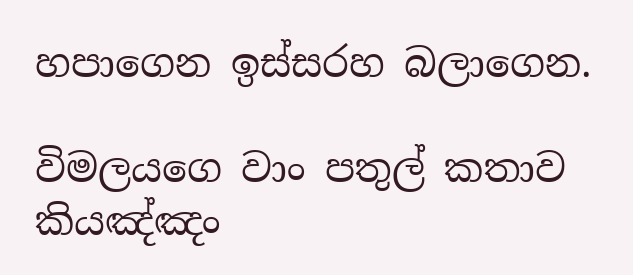හපාගෙන ඉස්සරහ බලාගෙන.

විමලයගෙ වාං පතුල් කතාව කියඤ්ඤං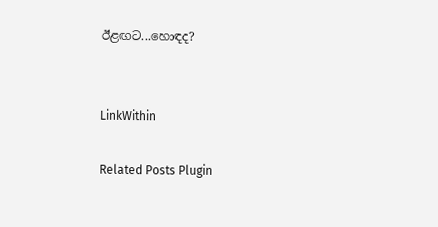ඊළඟට...හොඳද?


LinkWithin

Related Posts Plugin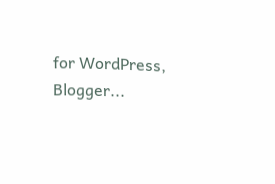for WordPress, Blogger...